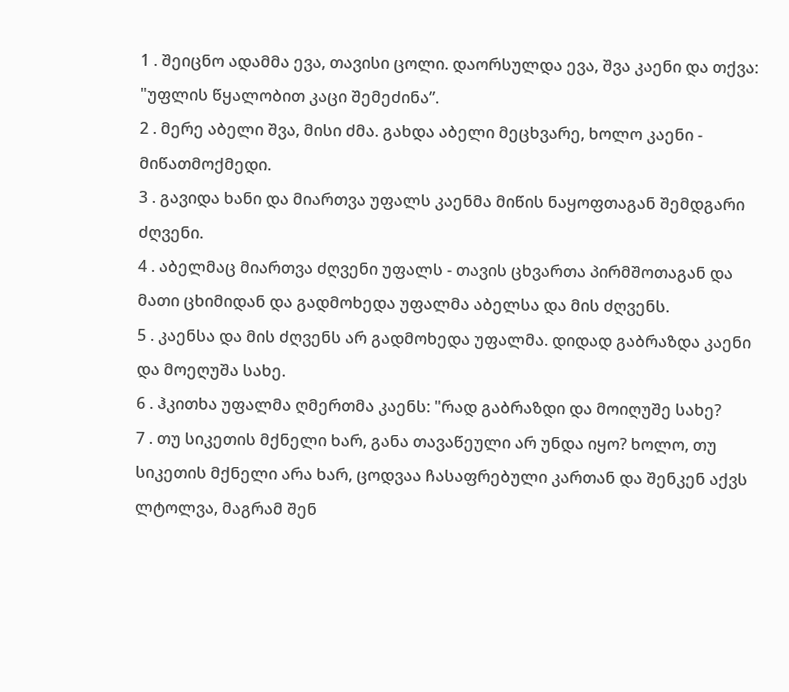1 . შეიცნო ადამმა ევა, თავისი ცოლი. დაორსულდა ევა, შვა კაენი და თქვა: "უფლის წყალობით კაცი შემეძინა”.
2 . მერე აბელი შვა, მისი ძმა. გახდა აბელი მეცხვარე, ხოლო კაენი - მიწათმოქმედი.
3 . გავიდა ხანი და მიართვა უფალს კაენმა მიწის ნაყოფთაგან შემდგარი ძღვენი.
4 . აბელმაც მიართვა ძღვენი უფალს - თავის ცხვართა პირმშოთაგან და მათი ცხიმიდან და გადმოხედა უფალმა აბელსა და მის ძღვენს.
5 . კაენსა და მის ძღვენს არ გადმოხედა უფალმა. დიდად გაბრაზდა კაენი და მოეღუშა სახე.
6 . ჰკითხა უფალმა ღმერთმა კაენს: "რად გაბრაზდი და მოიღუშე სახე?
7 . თუ სიკეთის მქნელი ხარ, განა თავაწეული არ უნდა იყო? ხოლო, თუ სიკეთის მქნელი არა ხარ, ცოდვაა ჩასაფრებული კართან და შენკენ აქვს ლტოლვა, მაგრამ შენ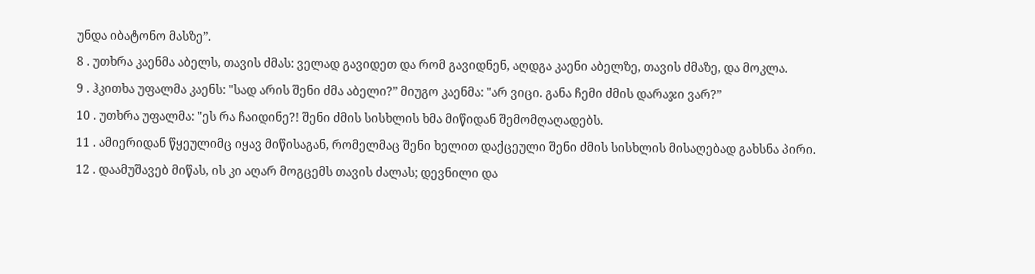უნდა იბატონო მასზე”.
8 . უთხრა კაენმა აბელს, თავის ძმას: ველად გავიდეთ და რომ გავიდნენ, აღდგა კაენი აბელზე, თავის ძმაზე, და მოკლა.
9 . ჰკითხა უფალმა კაენს: "სად არის შენი ძმა აბელი?” მიუგო კაენმა: "არ ვიცი. განა ჩემი ძმის დარაჯი ვარ?”
10 . უთხრა უფალმა: "ეს რა ჩაიდინე?! შენი ძმის სისხლის ხმა მიწიდან შემომღაღადებს.
11 . ამიერიდან წყეულიმც იყავ მიწისაგან, რომელმაც შენი ხელით დაქცეული შენი ძმის სისხლის მისაღებად გახსნა პირი.
12 . დაამუშავებ მიწას, ის კი აღარ მოგცემს თავის ძალას; დევნილი და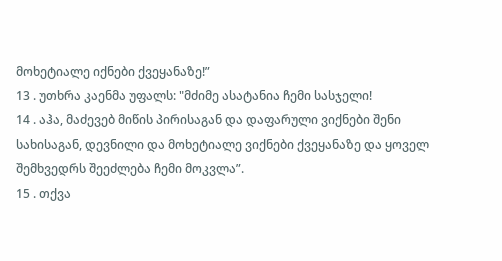მოხეტიალე იქნები ქვეყანაზე!”
13 . უთხრა კაენმა უფალს: "მძიმე ასატანია ჩემი სასჯელი!
14 . აჰა, მაძევებ მიწის პირისაგან და დაფარული ვიქნები შენი სახისაგან, დევნილი და მოხეტიალე ვიქნები ქვეყანაზე და ყოველ შემხვედრს შეეძლება ჩემი მოკვლა”.
15 . თქვა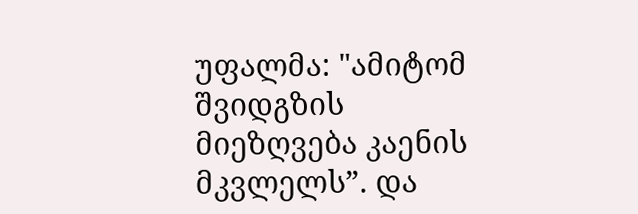უფალმა: "ამიტომ შვიდგზის მიეზღვება კაენის მკვლელს”. და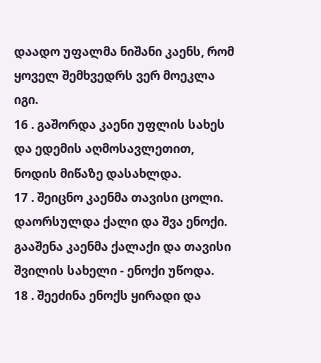დაადო უფალმა ნიშანი კაენს, რომ ყოველ შემხვედრს ვერ მოეკლა იგი.
16 . გაშორდა კაენი უფლის სახეს და ედემის აღმოსავლეთით, ნოდის მიწაზე დასახლდა.
17 . შეიცნო კაენმა თავისი ცოლი. დაორსულდა ქალი და შვა ენოქი. გააშენა კაენმა ქალაქი და თავისი შვილის სახელი - ენოქი უწოდა.
18 . შეეძინა ენოქს ყირადი და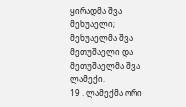ყირადმა შვა მეხუაელი; მეხუაელმა შვა მეთუშაელი და მეთუშაელმა შვა ლამექი.
19 . ლამექმა ორი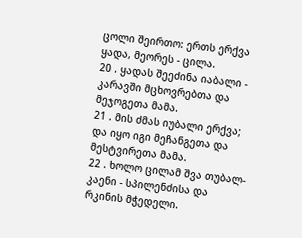ცოლი შეირთო: ერთს ერქვა ყადა, მეორეს - ცილა.
20 . ყადას შეეძინა იაბალი - კარავში მცხოვრებთა და მეჯოგეთა მამა.
21 . მის ძმას იუბალი ერქვა; და იყო იგი მეჩანგეთა და მესტვირეთა მამა.
22 . ხოლო ცილამ შვა თუბალ-კაენი - სპილენძისა და რკინის მჭედელი.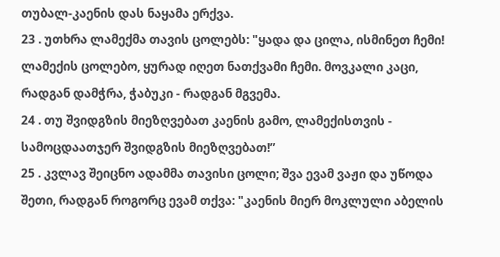თუბალ-კაენის დას ნაყამა ერქვა.
23 . უთხრა ლამექმა თავის ცოლებს: "ყადა და ცილა, ისმინეთ ჩემი! ლამექის ცოლებო, ყურად იღეთ ნათქვამი ჩემი. მოვკალი კაცი, რადგან დამჭრა, ჭაბუკი - რადგან მგვემა.
24 . თუ შვიდგზის მიეზღვებათ კაენის გამო, ლამექისთვის - სამოცდაათჯერ შვიდგზის მიეზღვებათ!”
25 . კვლავ შეიცნო ადამმა თავისი ცოლი; შვა ევამ ვაჟი და უწოდა შეთი, რადგან როგორც ევამ თქვა: "კაენის მიერ მოკლული აბელის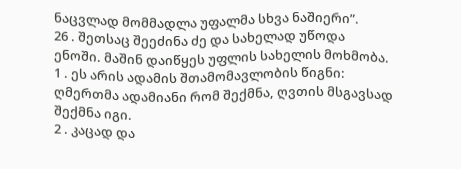ნაცვლად მომმადლა უფალმა სხვა ნაშიერი”.
26 . შეთსაც შეეძინა ძე და სახელად უწოდა ენოში. მაშინ დაიწყეს უფლის სახელის მოხმობა.
1 . ეს არის ადამის შთამომავლობის წიგნი: ღმერთმა ადამიანი რომ შექმნა, ღვთის მსგავსად შექმნა იგი.
2 . კაცად და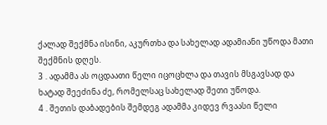ქალად შექმნა ისინი, აკურთხა და სახელად ადამიანი უწოდა მათი შექმნის დღეს.
3 . ადამმა ას ოცდაათი წელი იცოცხლა და თავის მსგავსად და ხატად შეეძინა ძე, რომელსაც სახელად შეთი უწოდა.
4 . შეთის დაბადების შემდეგ ადამმა კიდევ რვაასი წელი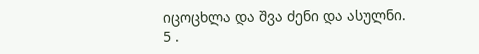იცოცხლა და შვა ძენი და ასულნი.
5 .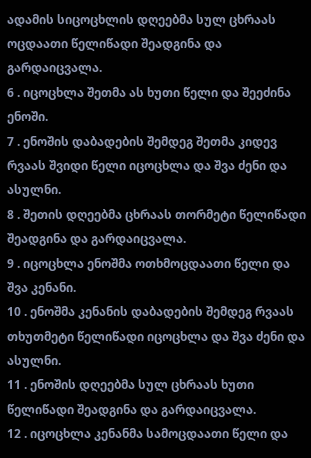ადამის სიცოცხლის დღეებმა სულ ცხრაას ოცდაათი წელიწადი შეადგინა და გარდაიცვალა.
6 . იცოცხლა შეთმა ას ხუთი წელი და შეეძინა ენოში.
7 . ენოშის დაბადების შემდეგ შეთმა კიდევ რვაას შვიდი წელი იცოცხლა და შვა ძენი და ასულნი.
8 . შეთის დღეებმა ცხრაას თორმეტი წელიწადი შეადგინა და გარდაიცვალა.
9 . იცოცხლა ენოშმა ოთხმოცდაათი წელი და შვა კენანი.
10 . ენოშმა კენანის დაბადების შემდეგ რვაას თხუთმეტი წელიწადი იცოცხლა და შვა ძენი და ასულნი.
11 . ენოშის დღეებმა სულ ცხრაას ხუთი წელიწადი შეადგინა და გარდაიცვალა.
12 . იცოცხლა კენანმა სამოცდაათი წელი და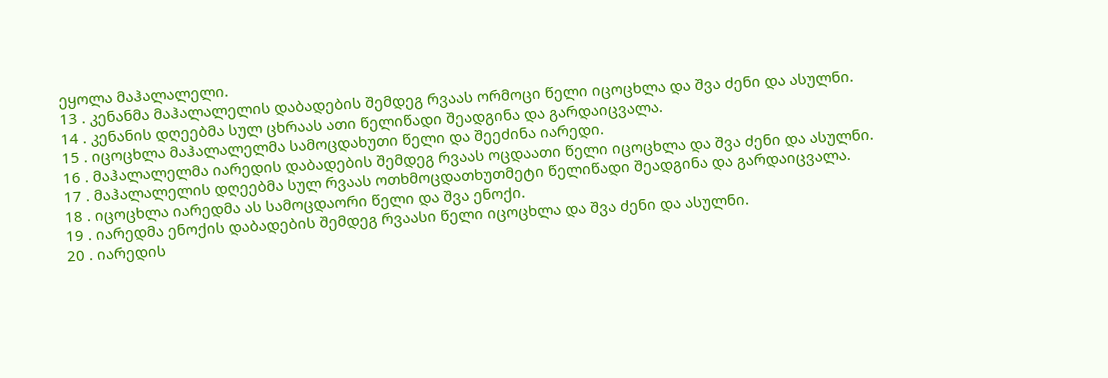ეყოლა მაჰალალელი.
13 . კენანმა მაჰალალელის დაბადების შემდეგ რვაას ორმოცი წელი იცოცხლა და შვა ძენი და ასულნი.
14 . კენანის დღეებმა სულ ცხრაას ათი წელიწადი შეადგინა და გარდაიცვალა.
15 . იცოცხლა მაჰალალელმა სამოცდახუთი წელი და შეეძინა იარედი.
16 . მაჰალალელმა იარედის დაბადების შემდეგ რვაას ოცდაათი წელი იცოცხლა და შვა ძენი და ასულნი.
17 . მაჰალალელის დღეებმა სულ რვაას ოთხმოცდათხუთმეტი წელიწადი შეადგინა და გარდაიცვალა.
18 . იცოცხლა იარედმა ას სამოცდაორი წელი და შვა ენოქი.
19 . იარედმა ენოქის დაბადების შემდეგ რვაასი წელი იცოცხლა და შვა ძენი და ასულნი.
20 . იარედის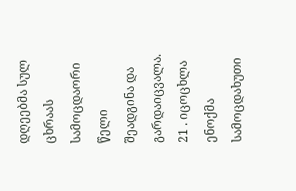დღეებმა სულ ცხრაას სამოცდაორი წელი შეადგინა და გარდაიცვალა.
21 . იცოცხლა ენოქმა სამოცდახუთი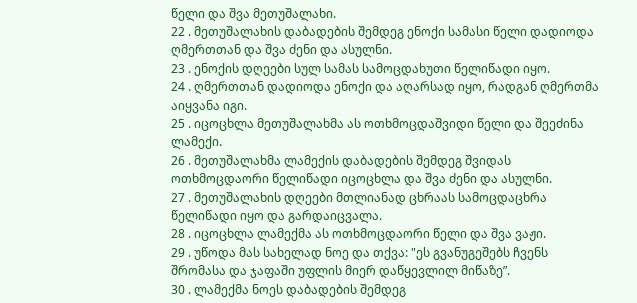წელი და შვა მეთუშალახი.
22 . მეთუშალახის დაბადების შემდეგ ენოქი სამასი წელი დადიოდა ღმერთთან და შვა ძენი და ასულნი.
23 . ენოქის დღეები სულ სამას სამოცდახუთი წელიწადი იყო.
24 . ღმერთთან დადიოდა ენოქი და აღარსად იყო, რადგან ღმერთმა აიყვანა იგი.
25 . იცოცხლა მეთუშალახმა ას ოთხმოცდაშვიდი წელი და შეეძინა ლამექი.
26 . მეთუშალახმა ლამექის დაბადების შემდეგ შვიდას ოთხმოცდაორი წელიწადი იცოცხლა და შვა ძენი და ასულნი.
27 . მეთუშალახის დღეები მთლიანად ცხრაას სამოცდაცხრა წელიწადი იყო და გარდაიცვალა.
28 . იცოცხლა ლამექმა ას ოთხმოცდაორი წელი და შვა ვაჟი.
29 . უწოდა მას სახელად ნოე და თქვა: "ეს გვანუგეშებს ჩვენს შრომასა და ჯაფაში უფლის მიერ დაწყევლილ მიწაზე”.
30 . ლამექმა ნოეს დაბადების შემდეგ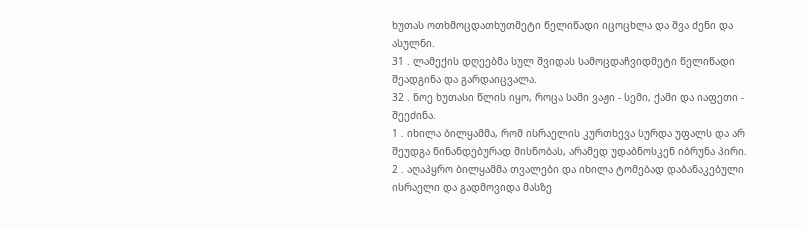ხუთას ოთხმოცდათხუთმეტი წელიწადი იცოცხლა და შვა ძენი და ასულნი.
31 . ლამექის დღეებმა სულ შვიდას სამოცდაჩვიდმეტი წელიწადი შეადგინა და გარდაიცვალა.
32 . ნოე ხუთასი წლის იყო, როცა სამი ვაჟი - სემი, ქამი და იაფეთი - შეეძინა.
1 . იხილა ბილყამმა, რომ ისრაელის კურთხევა სურდა უფალს და არ შეუდგა წინანდებურად მისნობას, არამედ უდაბნოსკენ იბრუნა პირი.
2 . აღაპყრო ბილყამმა თვალები და იხილა ტომებად დაბანაკებული ისრაელი და გადმოვიდა მასზე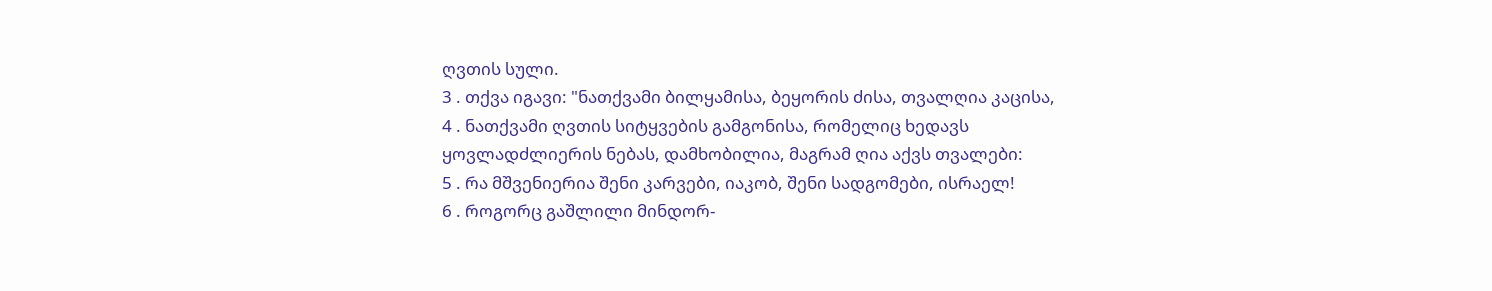ღვთის სული.
3 . თქვა იგავი: "ნათქვამი ბილყამისა, ბეყორის ძისა, თვალღია კაცისა,
4 . ნათქვამი ღვთის სიტყვების გამგონისა, რომელიც ხედავს ყოვლადძლიერის ნებას, დამხობილია, მაგრამ ღია აქვს თვალები:
5 . რა მშვენიერია შენი კარვები, იაკობ, შენი სადგომები, ისრაელ!
6 . როგორც გაშლილი მინდორ-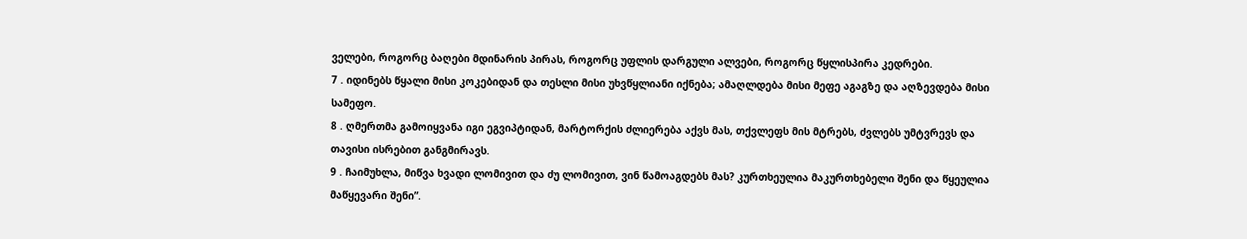ველები, როგორც ბაღები მდინარის პირას, როგორც უფლის დარგული ალვები, როგორც წყლისპირა კედრები.
7 . იდინებს წყალი მისი კოკებიდან და თესლი მისი უხვწყლიანი იქნება; ამაღლდება მისი მეფე აგაგზე და აღზევდება მისი სამეფო.
8 . ღმერთმა გამოიყვანა იგი ეგვიპტიდან, მარტორქის ძლიერება აქვს მას, თქვლეფს მის მტრებს, ძვლებს უმტვრევს და თავისი ისრებით განგმირავს.
9 . ჩაიმუხლა, მიწვა ხვადი ლომივით და ძუ ლომივით, ვინ წამოაგდებს მას? კურთხეულია მაკურთხებელი შენი და წყეულია მაწყევარი შენი”.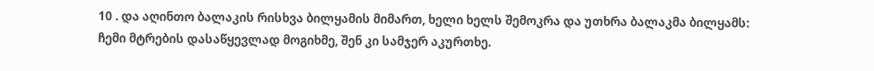10 . და აღინთო ბალაკის რისხვა ბილყამის მიმართ, ხელი ხელს შემოკრა და უთხრა ბალაკმა ბილყამს: ჩემი მტრების დასაწყევლად მოგიხმე, შენ კი სამჯერ აკურთხე.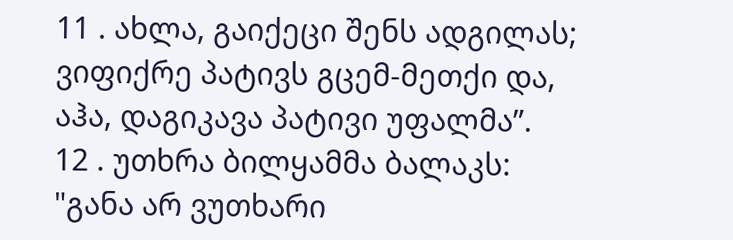11 . ახლა, გაიქეცი შენს ადგილას; ვიფიქრე პატივს გცემ-მეთქი და, აჰა, დაგიკავა პატივი უფალმა”.
12 . უთხრა ბილყამმა ბალაკს: "განა არ ვუთხარი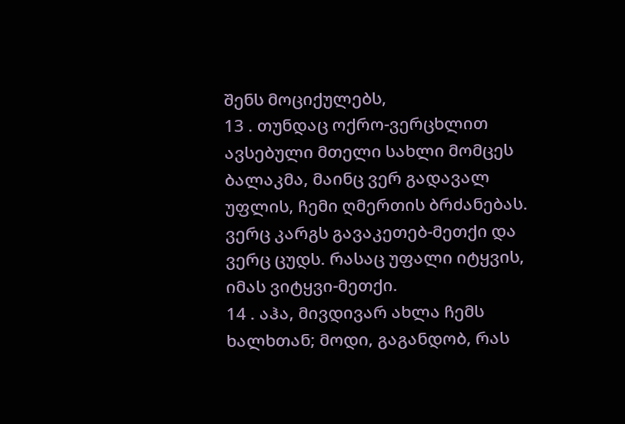შენს მოციქულებს,
13 . თუნდაც ოქრო-ვერცხლით ავსებული მთელი სახლი მომცეს ბალაკმა, მაინც ვერ გადავალ უფლის, ჩემი ღმერთის ბრძანებას. ვერც კარგს გავაკეთებ-მეთქი და ვერც ცუდს. რასაც უფალი იტყვის, იმას ვიტყვი-მეთქი.
14 . აჰა, მივდივარ ახლა ჩემს ხალხთან; მოდი, გაგანდობ, რას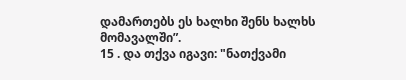დამართებს ეს ხალხი შენს ხალხს მომავალში”.
15 . და თქვა იგავი: "ნათქვამი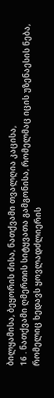ბილყამისა, ბეყორის ძისა, ნათქვამი თვალღია კაცისა,
16 . ნათქვამი ღმერთის სიტყვათა გამგონისა, რომელმაც იცის უზენაესის ნება, რომელიც ხედავს ყოვლადძლიერის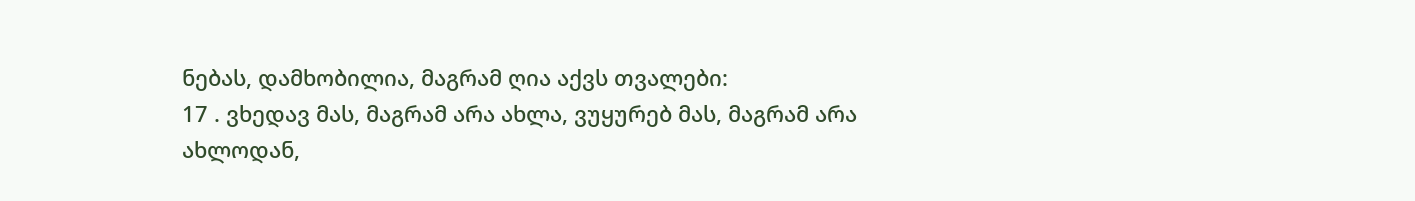ნებას, დამხობილია, მაგრამ ღია აქვს თვალები:
17 . ვხედავ მას, მაგრამ არა ახლა, ვუყურებ მას, მაგრამ არა ახლოდან,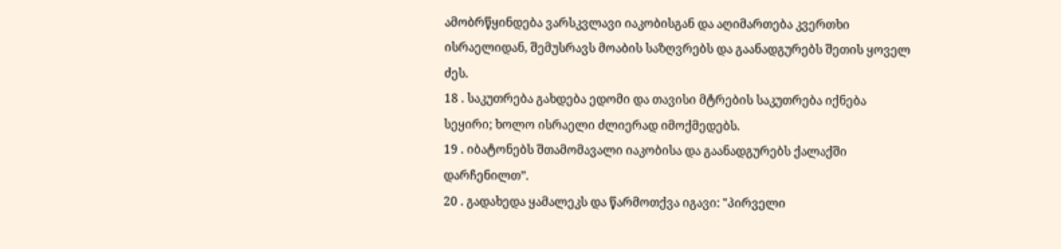ამობრწყინდება ვარსკვლავი იაკობისგან და აღიმართება კვერთხი ისრაელიდან, შემუსრავს მოაბის საზღვრებს და გაანადგურებს შეთის ყოველ ძეს.
18 . საკუთრება გახდება ედომი და თავისი მტრების საკუთრება იქნება სეყირი; ხოლო ისრაელი ძლიერად იმოქმედებს.
19 . იბატონებს შთამომავალი იაკობისა და გაანადგურებს ქალაქში დარჩენილთ”.
20 . გადახედა ყამალეკს და წარმოთქვა იგავი: "პირველი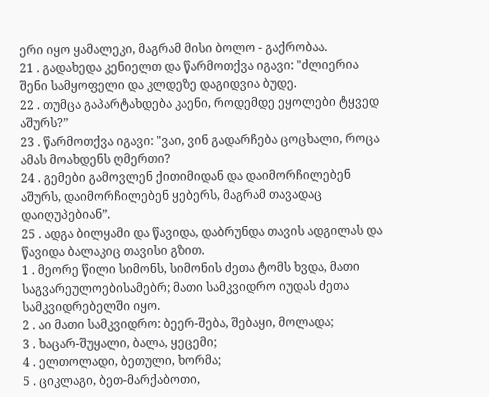ერი იყო ყამალეკი, მაგრამ მისი ბოლო - გაქრობაა.
21 . გადახედა კენიელთ და წარმოთქვა იგავი: "ძლიერია შენი სამყოფელი და კლდეზე დაგიდვია ბუდე.
22 . თუმცა გაპარტახდება კაენი, როდემდე ეყოლები ტყვედ აშურს?”
23 . წარმოთქვა იგავი: "ვაი, ვინ გადარჩება ცოცხალი, როცა ამას მოახდენს ღმერთი?
24 . გემები გამოვლენ ქითიმიდან და დაიმორჩილებენ აშურს, დაიმორჩილებენ ყებერს, მაგრამ თავადაც დაიღუპებიან”.
25 . ადგა ბილყამი და წავიდა, დაბრუნდა თავის ადგილას და წავიდა ბალაკიც თავისი გზით.
1 . მეორე წილი სიმონს, სიმონის ძეთა ტომს ხვდა, მათი საგვარეულოებისამებრ; მათი სამკვიდრო იუდას ძეთა სამკვიდრებელში იყო.
2 . აი მათი სამკვიდრო: ბეერ-შება, შებაყი, მოლადა;
3 . ხაცარ-შუყალი, ბალა, ყეცემი;
4 . ელთოლადი, ბეთული, ხორმა;
5 . ციკლაგი, ბეთ-მარქაბოთი,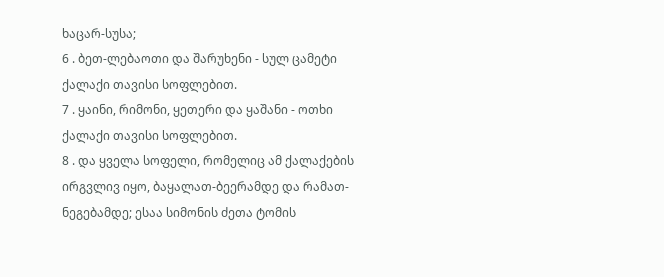ხაცარ-სუსა;
6 . ბეთ-ლებაოთი და შარუხენი - სულ ცამეტი ქალაქი თავისი სოფლებით.
7 . ყაინი, რიმონი, ყეთერი და ყაშანი - ოთხი ქალაქი თავისი სოფლებით.
8 . და ყველა სოფელი, რომელიც ამ ქალაქების ირგვლივ იყო, ბაყალათ-ბეერამდე და რამათ-ნეგებამდე; ესაა სიმონის ძეთა ტომის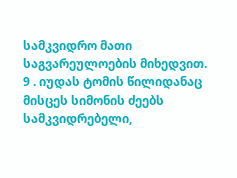სამკვიდრო მათი საგვარეულოების მიხედვით.
9 . იუდას ტომის წილიდანაც მისცეს სიმონის ძეებს სამკვიდრებელი,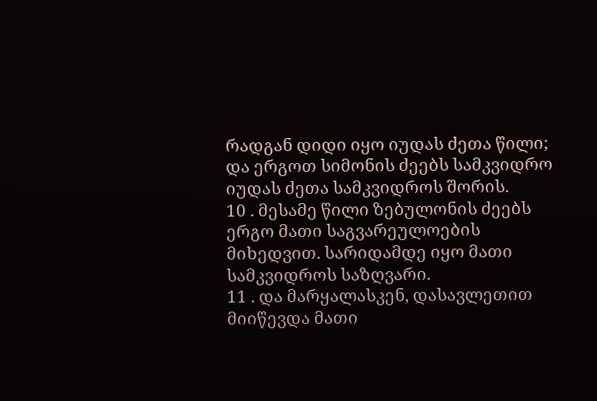რადგან დიდი იყო იუდას ძეთა წილი; და ერგოთ სიმონის ძეებს სამკვიდრო იუდას ძეთა სამკვიდროს შორის.
10 . მესამე წილი ზებულონის ძეებს ერგო მათი საგვარეულოების მიხედვით. სარიდამდე იყო მათი სამკვიდროს საზღვარი.
11 . და მარყალასკენ, დასავლეთით მიიწევდა მათი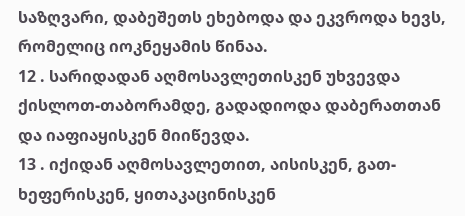საზღვარი, დაბეშეთს ეხებოდა და ეკვროდა ხევს, რომელიც იოკნეყამის წინაა.
12 . სარიდადან აღმოსავლეთისკენ უხვევდა ქისლოთ-თაბორამდე, გადადიოდა დაბერათთან და იაფიაყისკენ მიიწევდა.
13 . იქიდან აღმოსავლეთით, აისისკენ, გათ-ხეფერისკენ, ყითაკაცინისკენ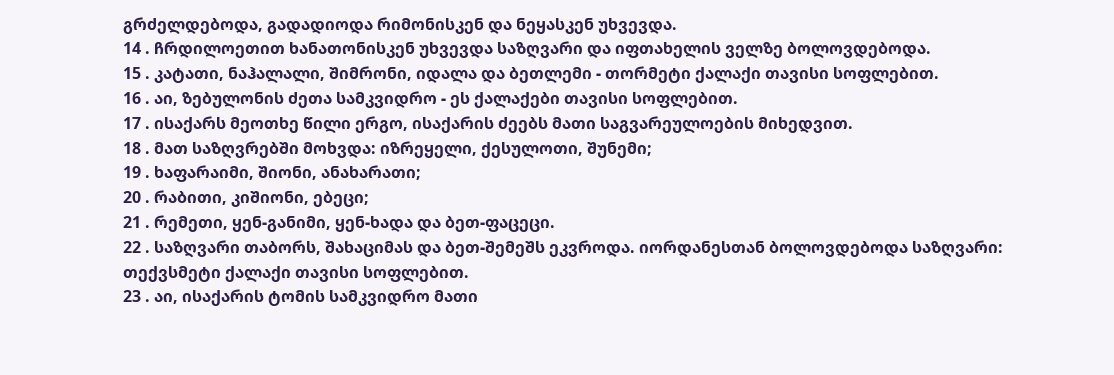გრძელდებოდა, გადადიოდა რიმონისკენ და ნეყასკენ უხვევდა.
14 . ჩრდილოეთით ხანათონისკენ უხვევდა საზღვარი და იფთახელის ველზე ბოლოვდებოდა.
15 . კატათი, ნაჰალალი, შიმრონი, იდალა და ბეთლემი - თორმეტი ქალაქი თავისი სოფლებით.
16 . აი, ზებულონის ძეთა სამკვიდრო - ეს ქალაქები თავისი სოფლებით.
17 . ისაქარს მეოთხე წილი ერგო, ისაქარის ძეებს მათი საგვარეულოების მიხედვით.
18 . მათ საზღვრებში მოხვდა: იზრეყელი, ქესულოთი, შუნემი;
19 . ხაფარაიმი, შიონი, ანახარათი;
20 . რაბითი, კიშიონი, ებეცი;
21 . რემეთი, ყენ-განიმი, ყენ-ხადა და ბეთ-ფაცეცი.
22 . საზღვარი თაბორს, შახაციმას და ბეთ-შემეშს ეკვროდა. იორდანესთან ბოლოვდებოდა საზღვარი: თექვსმეტი ქალაქი თავისი სოფლებით.
23 . აი, ისაქარის ტომის სამკვიდრო მათი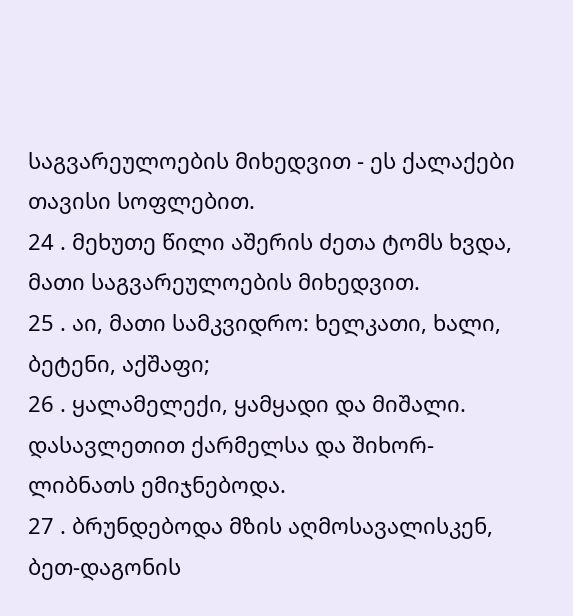საგვარეულოების მიხედვით - ეს ქალაქები თავისი სოფლებით.
24 . მეხუთე წილი აშერის ძეთა ტომს ხვდა, მათი საგვარეულოების მიხედვით.
25 . აი, მათი სამკვიდრო: ხელკათი, ხალი, ბეტენი, აქშაფი;
26 . ყალამელექი, ყამყადი და მიშალი. დასავლეთით ქარმელსა და შიხორ-ლიბნათს ემიჯნებოდა.
27 . ბრუნდებოდა მზის აღმოსავალისკენ, ბეთ-დაგონის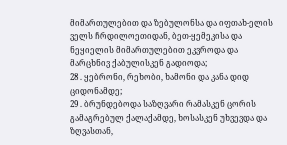მიმართულებით და ზებულონსა და იფთახ-ელის ველს ჩრდილოეთიდან, ბეთ-ყემეკისა და ნეყიელის მიმართულებით ეკვროდა და მარცხნივ ქაბულისკენ გადიოდა;
28 . ყებრონი, რეხობი, ხამონი და კანა დიდ ციდონამდე;
29 . ბრუნდებოდა საზღვარი რამასკენ ცორის გამაგრებულ ქალაქამდე, ხოსასკენ უხვევდა და ზღვასთან,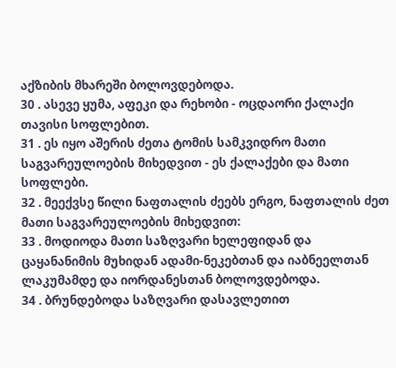აქზიბის მხარეში ბოლოვდებოდა.
30 . ასევე ყუმა, აფეკი და რეხობი - ოცდაორი ქალაქი თავისი სოფლებით.
31 . ეს იყო აშერის ძეთა ტომის სამკვიდრო მათი საგვარეულოების მიხედვით - ეს ქალაქები და მათი სოფლები.
32 . მეექვსე წილი ნაფთალის ძეებს ერგო, ნაფთალის ძეთ მათი საგვარეულოების მიხედვით:
33 . მოდიოდა მათი საზღვარი ხელეფიდან და ცაყანანიმის მუხიდან ადამი-ნეკებთან და იაბნეელთან ლაკუმამდე და იორდანესთან ბოლოვდებოდა.
34 . ბრუნდებოდა საზღვარი დასავლეთით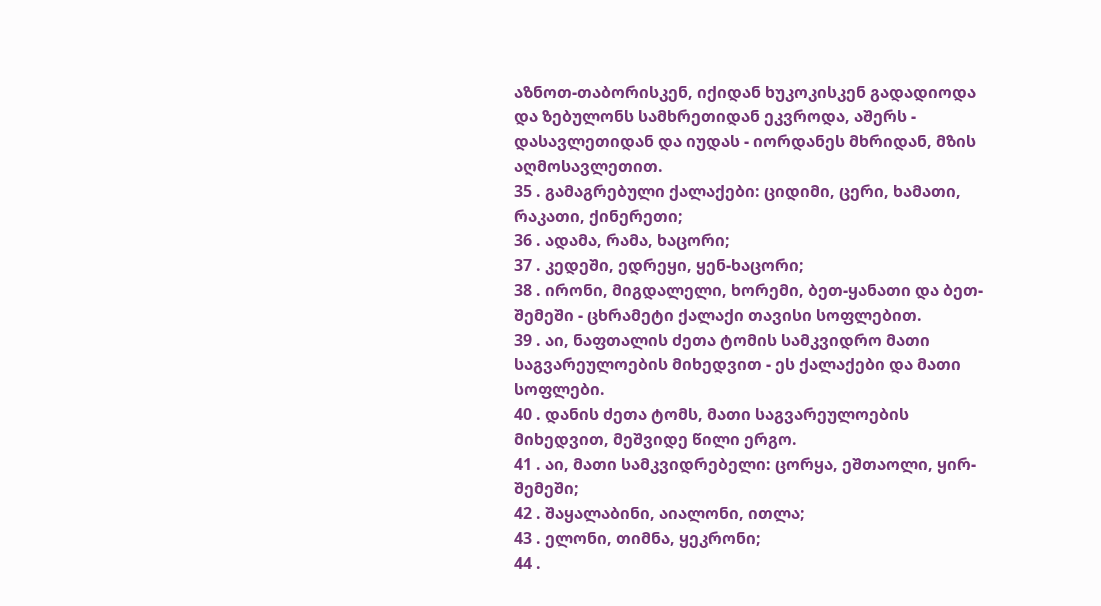აზნოთ-თაბორისკენ, იქიდან ხუკოკისკენ გადადიოდა და ზებულონს სამხრეთიდან ეკვროდა, აშერს - დასავლეთიდან და იუდას - იორდანეს მხრიდან, მზის აღმოსავლეთით.
35 . გამაგრებული ქალაქები: ციდიმი, ცერი, ხამათი, რაკათი, ქინერეთი;
36 . ადამა, რამა, ხაცორი;
37 . კედეში, ედრეყი, ყენ-ხაცორი;
38 . ირონი, მიგდალელი, ხორემი, ბეთ-ყანათი და ბეთ-შემეში - ცხრამეტი ქალაქი თავისი სოფლებით.
39 . აი, ნაფთალის ძეთა ტომის სამკვიდრო მათი საგვარეულოების მიხედვით - ეს ქალაქები და მათი სოფლები.
40 . დანის ძეთა ტომს, მათი საგვარეულოების მიხედვით, მეშვიდე წილი ერგო.
41 . აი, მათი სამკვიდრებელი: ცორყა, ეშთაოლი, ყირ-შემეში;
42 . შაყალაბინი, აიალონი, ითლა;
43 . ელონი, თიმნა, ყეკრონი;
44 .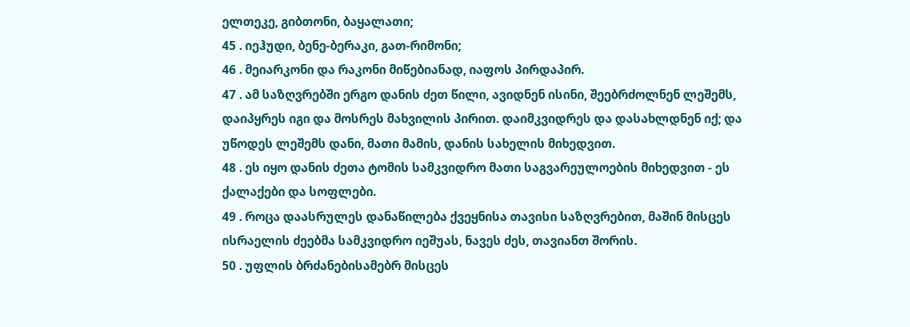ელთეკე, გიბთონი, ბაყალათი;
45 . იეჰუდი, ბენე-ბერაკი, გათ-რიმონი;
46 . მეიარკონი და რაკონი მიწებიანად, იაფოს პირდაპირ.
47 . ამ საზღვრებში ერგო დანის ძეთ წილი, ავიდნენ ისინი, შეებრძოლნენ ლეშემს, დაიპყრეს იგი და მოსრეს მახვილის პირით. დაიმკვიდრეს და დასახლდნენ იქ; და უწოდეს ლეშემს დანი, მათი მამის, დანის სახელის მიხედვით.
48 . ეს იყო დანის ძეთა ტომის სამკვიდრო მათი საგვარეულოების მიხედვით - ეს ქალაქები და სოფლები.
49 . როცა დაასრულეს დანაწილება ქვეყნისა თავისი საზღვრებით, მაშინ მისცეს ისრაელის ძეებმა სამკვიდრო იეშუას, ნავეს ძეს, თავიანთ შორის.
50 . უფლის ბრძანებისამებრ მისცეს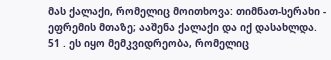მას ქალაქი, რომელიც მოითხოვა: თიმნათ-სერახი - ეფრემის მთაზე; ააშენა ქალაქი და იქ დასახლდა.
51 . ეს იყო მემკვიდრეობა, რომელიც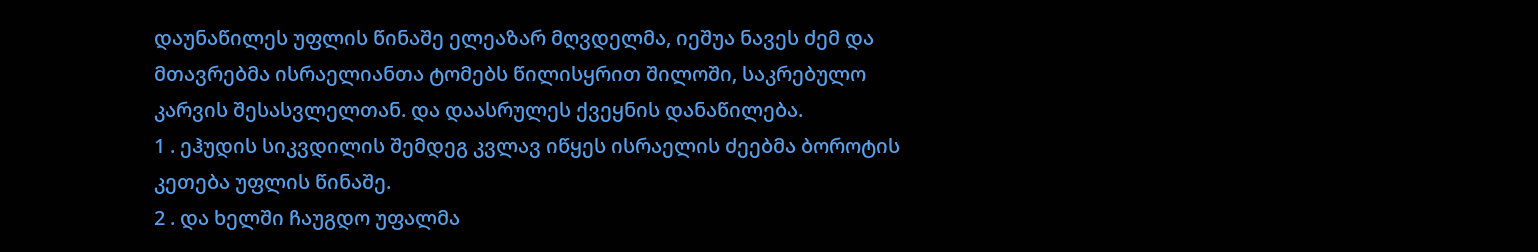დაუნაწილეს უფლის წინაშე ელეაზარ მღვდელმა, იეშუა ნავეს ძემ და მთავრებმა ისრაელიანთა ტომებს წილისყრით შილოში, საკრებულო კარვის შესასვლელთან. და დაასრულეს ქვეყნის დანაწილება.
1 . ეჰუდის სიკვდილის შემდეგ კვლავ იწყეს ისრაელის ძეებმა ბოროტის კეთება უფლის წინაშე.
2 . და ხელში ჩაუგდო უფალმა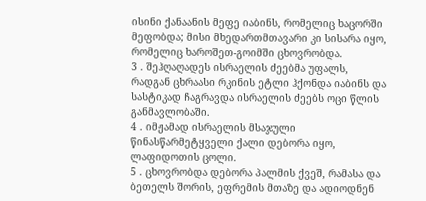ისინი ქანაანის მეფე იაბინს, რომელიც ხაცორში მეფობდა; მისი მხედართმთავარი კი სისარა იყო, რომელიც ხაროშეთ-გოიმში ცხოვრობდა.
3 . შეჰღაღადეს ისრაელის ძეებმა უფალს, რადგან ცხრაასი რკინის ეტლი ჰქონდა იაბინს და სასტიკად ჩაგრავდა ისრაელის ძეებს ოცი წლის განმავლობაში.
4 . იმჟამად ისრაელის მსაჯული წინასწარმეტყველი ქალი დებორა იყო, ლაფიდოთის ცოლი.
5 . ცხოვრობდა დებორა პალმის ქვეშ, რამასა და ბეთელს შორის, ეფრემის მთაზე და ადიოდნენ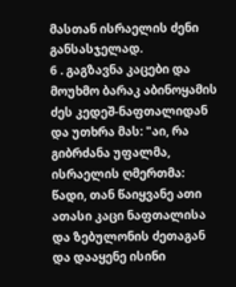მასთან ისრაელის ძენი განსასჯელად.
6 . გაგზავნა კაცები და მოუხმო ბარაკ აბინოყამის ძეს კედეშ-ნაფთალიდან და უთხრა მას: "აი, რა გიბრძანა უფალმა, ისრაელის ღმერთმა: წადი, თან წაიყვანე ათი ათასი კაცი ნაფთალისა და ზებულონის ძეთაგან და დააყენე ისინი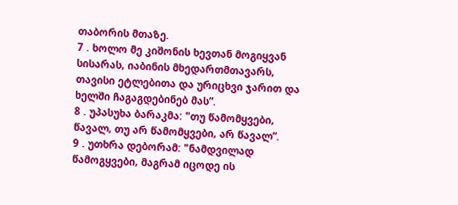თაბორის მთაზე.
7 . ხოლო მე კიშონის ხევთან მოგიყვან სისარას, იაბინის მხედართმთავარს, თავისი ეტლებითა და ურიცხვი ჯარით და ხელში ჩაგაგდებინებ მას”.
8 . უპასუხა ბარაკმა: "თუ წამომყვები, წავალ, თუ არ წამომყვები, არ წავალ”.
9 . უთხრა დებორამ: "ნამდვილად წამოგყვები, მაგრამ იცოდე ის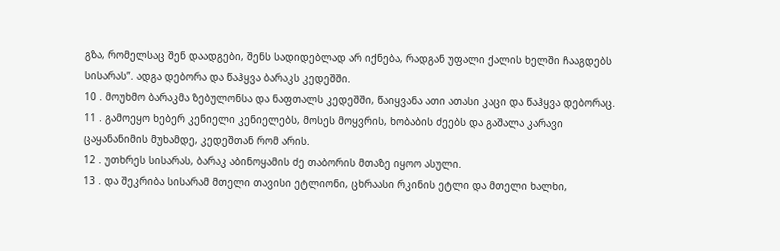გზა, რომელსაც შენ დაადგები, შენს სადიდებლად არ იქნება, რადგან უფალი ქალის ხელში ჩააგდებს სისარას”. ადგა დებორა და წაჰყვა ბარაკს კედეშში.
10 . მოუხმო ბარაკმა ზებულონსა და ნაფთალს კედეშში, წაიყვანა ათი ათასი კაცი და წაჰყვა დებორაც.
11 . გამოეყო ხებერ კენიელი კენიელებს, მოსეს მოყვრის, ხობაბის ძეებს და გაშალა კარავი ცაყანანიმის მუხამდე, კედეშთან რომ არის.
12 . უთხრეს სისარას, ბარაკ აბინოყამის ძე თაბორის მთაზე იყოო ასული.
13 . და შეკრიბა სისარამ მთელი თავისი ეტლიონი, ცხრაასი რკინის ეტლი და მთელი ხალხი,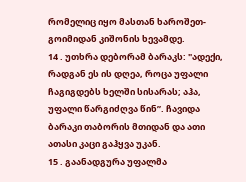რომელიც იყო მასთან ხაროშეთ-გოიმიდან კიშონის ხევამდე.
14 . უთხრა დებორამ ბარაკს: "ადექი, რადგან ეს ის დღეა, როცა უფალი ჩაგიგდებს ხელში სისარას; აჰა, უფალი წარგიძღვა წინ”. ჩავიდა ბარაკი თაბორის მთიდან და ათი ათასი კაცი გაჰყვა უკან.
15 . გაანადგურა უფალმა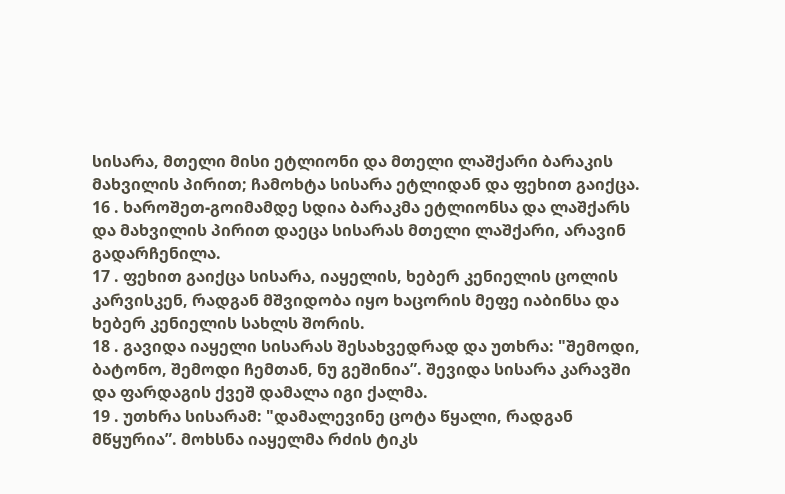სისარა, მთელი მისი ეტლიონი და მთელი ლაშქარი ბარაკის მახვილის პირით; ჩამოხტა სისარა ეტლიდან და ფეხით გაიქცა.
16 . ხაროშეთ-გოიმამდე სდია ბარაკმა ეტლიონსა და ლაშქარს და მახვილის პირით დაეცა სისარას მთელი ლაშქარი, არავინ გადარჩენილა.
17 . ფეხით გაიქცა სისარა, იაყელის, ხებერ კენიელის ცოლის კარვისკენ, რადგან მშვიდობა იყო ხაცორის მეფე იაბინსა და ხებერ კენიელის სახლს შორის.
18 . გავიდა იაყელი სისარას შესახვედრად და უთხრა: "შემოდი, ბატონო, შემოდი ჩემთან, ნუ გეშინია”. შევიდა სისარა კარავში და ფარდაგის ქვეშ დამალა იგი ქალმა.
19 . უთხრა სისარამ: "დამალევინე ცოტა წყალი, რადგან მწყურია”. მოხსნა იაყელმა რძის ტიკს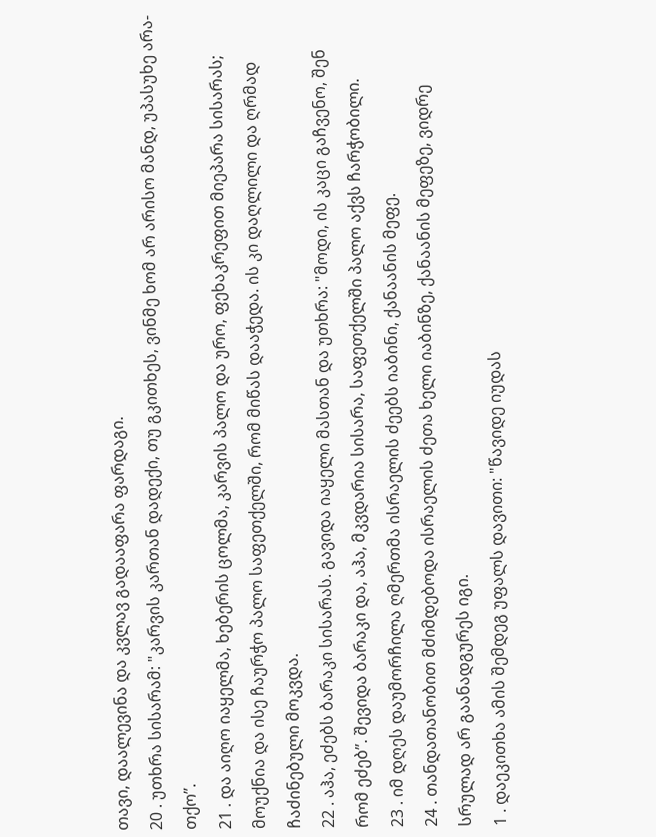თავი, დაალევინა და კვლავ გადააფარა ფარდაგი.
20 . უთხრა სისარამ: "კარვის კართან დადექი, თუ გკითხეს, ვინმე ხომ არ არისო მანდ, უპასუხე არა-თქო”.
21 . და აიღო იაყელმა, ხებერის ცოლმა, კარვის პალო და ურო, ფეხაკრეფით მიეპარა სისარას; მოუქნია და ისე ჩაურჭო პალო საფეთქელში, რომ მიწას დააჭედა. ის კი დაღლილი და ღრმად ჩაძინებული მოკვდა.
22 . აჰა, ეძებს ბარაკი სისარას. გავიდა იაყელი მასთან და უთხრა: "მოდი, ის კაცი გაჩვენო, შენ რომ ეძებ”. შევიდა ბარაკი და, აჰა, მკვდარია სისარა, საფეთქელში პალო აქვს ჩარჭობილი.
23 . იმ დღეს დაუმორჩილა ღმერთმა ისრაელის ძეებს იაბინი, ქანაანის მეფე.
24 . თანდათანობით მძიმდებოდა ისრაელის ძეთა ხელი იაბინზე, ქანაანის მეფეზე, ვიდრე სრულად არ გაანადგურეს იგი.
1 . დაეკითხა ამის შემდეგ უფალს დავითი: "წავიდე იუდას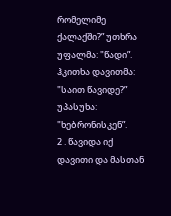რომელიმე ქალაქში?” უთხრა უფალმა: "წადი”. ჰკითხა დავითმა: "საით წავიდე?” უპასუხა: "ხებრონისკენ”.
2 . წავიდა იქ დავითი და მასთან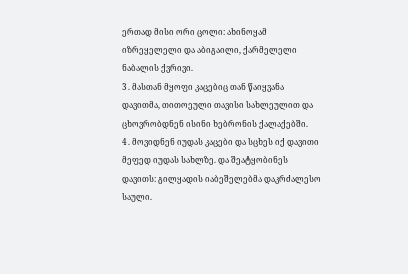ერთად მისი ორი ცოლი: ახინოყამ იზრეყელელი და აბიგაილი, ქარმელელი ნაბალის ქვრივი.
3 . მასთან მყოფი კაცებიც თან წაიყვანა დავითმა, თითოეული თავისი სახლეულით და ცხოვრობდნენ ისინი ხებრონის ქალაქებში.
4 . მოვიდნენ იუდას კაცები და სცხეს იქ დავითი მეფედ იუდას სახლზე. და შეატყობინეს დავითს: გილყადის იაბეშელებმა დაკრძალესო საული.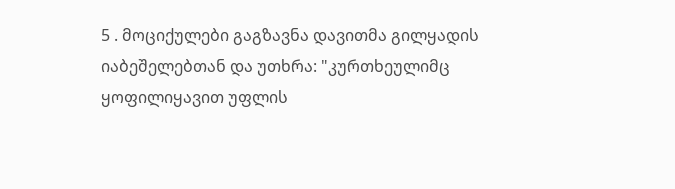5 . მოციქულები გაგზავნა დავითმა გილყადის იაბეშელებთან და უთხრა: "კურთხეულიმც ყოფილიყავით უფლის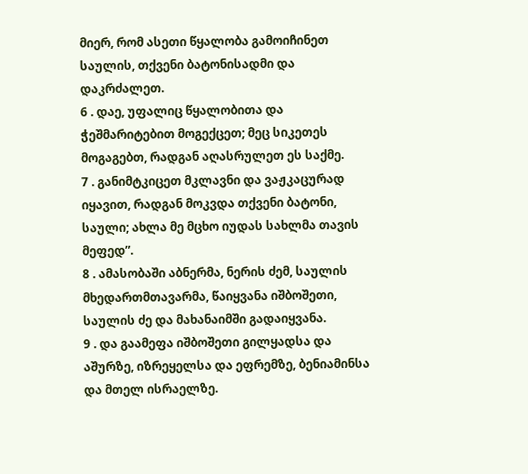მიერ, რომ ასეთი წყალობა გამოიჩინეთ საულის, თქვენი ბატონისადმი და დაკრძალეთ.
6 . დაე, უფალიც წყალობითა და ჭეშმარიტებით მოგექცეთ; მეც სიკეთეს მოგაგებთ, რადგან აღასრულეთ ეს საქმე.
7 . განიმტკიცეთ მკლავნი და ვაჟკაცურად იყავით, რადგან მოკვდა თქვენი ბატონი, საული; ახლა მე მცხო იუდას სახლმა თავის მეფედ”.
8 . ამასობაში აბნერმა, ნერის ძემ, საულის მხედართმთავარმა, წაიყვანა იშბოშეთი, საულის ძე და მახანაიმში გადაიყვანა.
9 . და გაამეფა იშბოშეთი გილყადსა და აშურზე, იზრეყელსა და ეფრემზე, ბენიამინსა და მთელ ისრაელზე.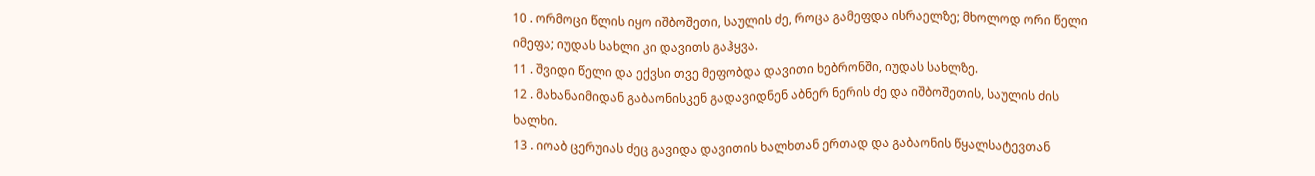10 . ორმოცი წლის იყო იშბოშეთი, საულის ძე, როცა გამეფდა ისრაელზე; მხოლოდ ორი წელი იმეფა; იუდას სახლი კი დავითს გაჰყვა.
11 . შვიდი წელი და ექვსი თვე მეფობდა დავითი ხებრონში, იუდას სახლზე.
12 . მახანაიმიდან გაბაონისკენ გადავიდნენ აბნერ ნერის ძე და იშბოშეთის, საულის ძის ხალხი.
13 . იოაბ ცერუიას ძეც გავიდა დავითის ხალხთან ერთად და გაბაონის წყალსატევთან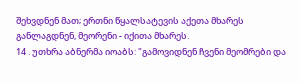შეხვდნენ მათ; ერთნი წყალსატევის აქეთა მხარეს განლაგდნენ, მეორენი - იქითა მხარეს.
14 . უთხრა აბნერმა იოაბს: "გამოვიდნენ ჩვენი მეომრები და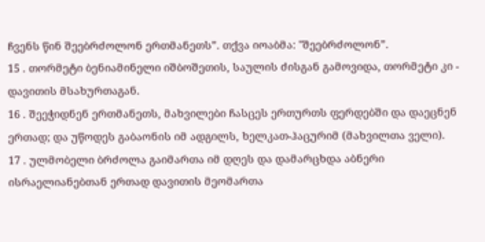ჩვენს წინ შეებრძოლონ ერთმანეთს”. თქვა იოაბმა: "შეებრძოლონ”.
15 . თორმეტი ბენიამინელი იშბოშეთის, საულის ძისგან გამოვიდა, თორმეტი კი - დავითის მსახურთაგან.
16 . შეეჭიდნენ ერთმანეთს, მახვილები ჩასცეს ერთურთს ფერდებში და დაეცნენ ერთად; და უწოდეს გაბაონის იმ ადგილს, ხელკათ-ჰაცურიმ (მახვილთა ველი).
17 . ულმობელი ბრძოლა გაიმართა იმ დღეს და დამარცხდა აბნერი ისრაელიანებთან ერთად დავითის მეომართა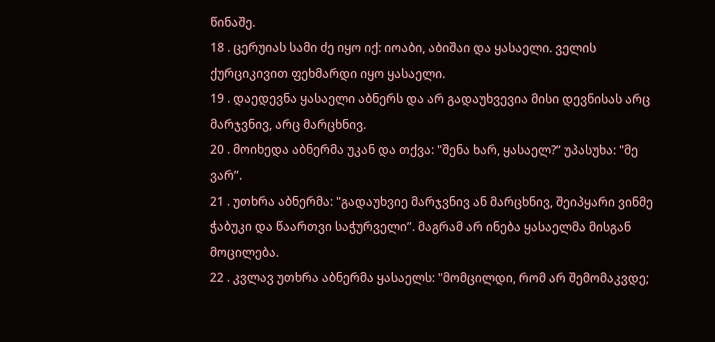წინაშე.
18 . ცერუიას სამი ძე იყო იქ: იოაბი, აბიშაი და ყასაელი. ველის ქურციკივით ფეხმარდი იყო ყასაელი.
19 . დაედევნა ყასაელი აბნერს და არ გადაუხვევია მისი დევნისას არც მარჯვნივ, არც მარცხნივ.
20 . მოიხედა აბნერმა უკან და თქვა: "შენა ხარ, ყასაელ?” უპასუხა: "მე ვარ”.
21 . უთხრა აბნერმა: "გადაუხვიე მარჯვნივ ან მარცხნივ, შეიპყარი ვინმე ჭაბუკი და წაართვი საჭურველი”. მაგრამ არ ინება ყასაელმა მისგან მოცილება.
22 . კვლავ უთხრა აბნერმა ყასაელს: "მომცილდი, რომ არ შემომაკვდე;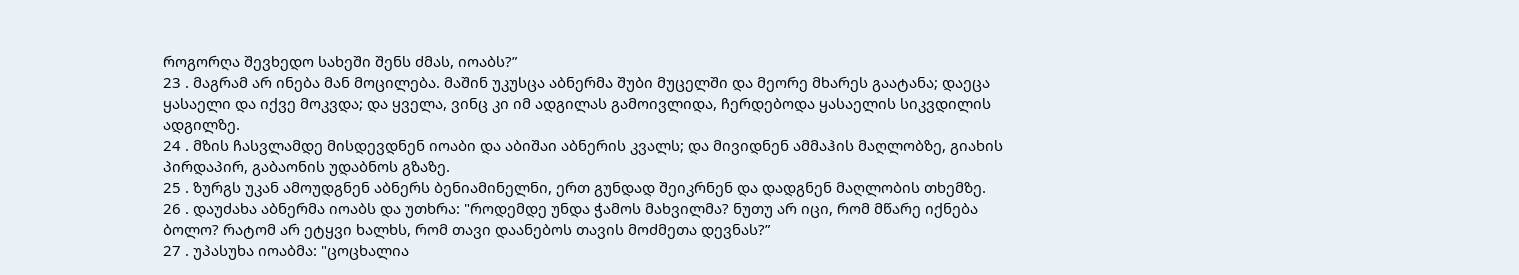როგორღა შევხედო სახეში შენს ძმას, იოაბს?”
23 . მაგრამ არ ინება მან მოცილება. მაშინ უკუსცა აბნერმა შუბი მუცელში და მეორე მხარეს გაატანა; დაეცა ყასაელი და იქვე მოკვდა; და ყველა, ვინც კი იმ ადგილას გამოივლიდა, ჩერდებოდა ყასაელის სიკვდილის ადგილზე.
24 . მზის ჩასვლამდე მისდევდნენ იოაბი და აბიშაი აბნერის კვალს; და მივიდნენ ამმაჰის მაღლობზე, გიახის პირდაპირ, გაბაონის უდაბნოს გზაზე.
25 . ზურგს უკან ამოუდგნენ აბნერს ბენიამინელნი, ერთ გუნდად შეიკრნენ და დადგნენ მაღლობის თხემზე.
26 . დაუძახა აბნერმა იოაბს და უთხრა: "როდემდე უნდა ჭამოს მახვილმა? ნუთუ არ იცი, რომ მწარე იქნება ბოლო? რატომ არ ეტყვი ხალხს, რომ თავი დაანებოს თავის მოძმეთა დევნას?”
27 . უპასუხა იოაბმა: "ცოცხალია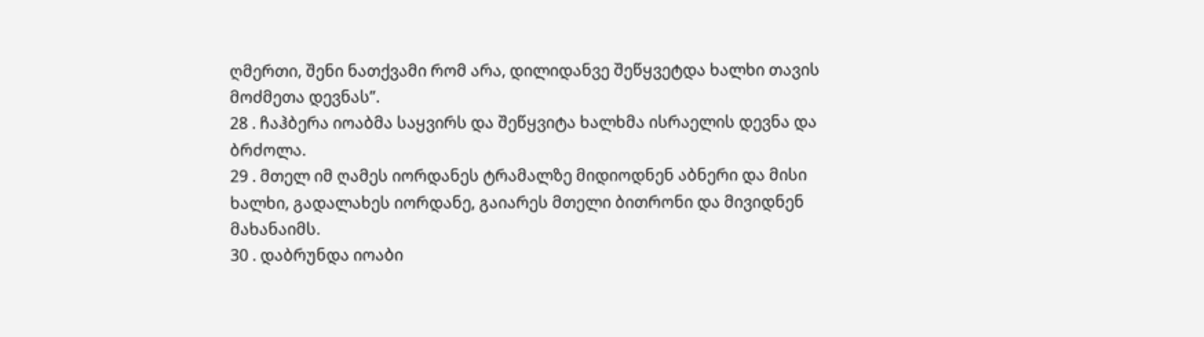ღმერთი, შენი ნათქვამი რომ არა, დილიდანვე შეწყვეტდა ხალხი თავის მოძმეთა დევნას”.
28 . ჩაჰბერა იოაბმა საყვირს და შეწყვიტა ხალხმა ისრაელის დევნა და ბრძოლა.
29 . მთელ იმ ღამეს იორდანეს ტრამალზე მიდიოდნენ აბნერი და მისი ხალხი, გადალახეს იორდანე, გაიარეს მთელი ბითრონი და მივიდნენ მახანაიმს.
30 . დაბრუნდა იოაბი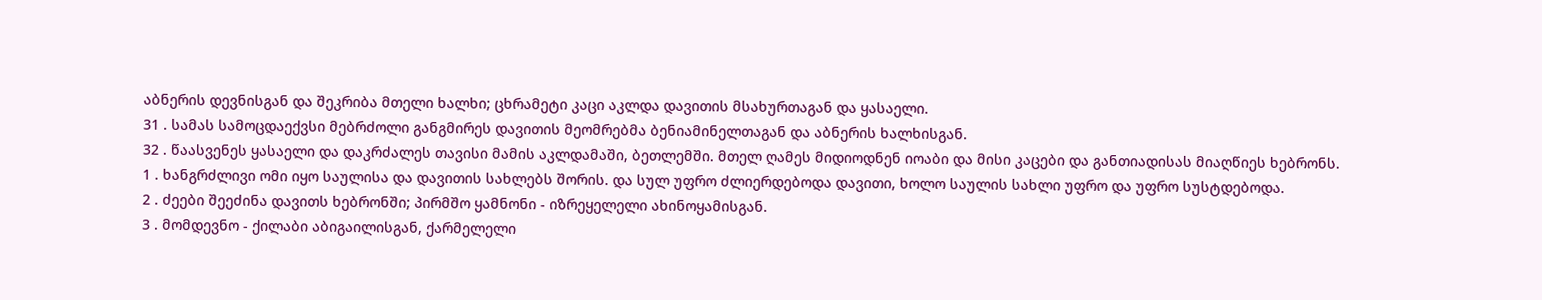აბნერის დევნისგან და შეკრიბა მთელი ხალხი; ცხრამეტი კაცი აკლდა დავითის მსახურთაგან და ყასაელი.
31 . სამას სამოცდაექვსი მებრძოლი განგმირეს დავითის მეომრებმა ბენიამინელთაგან და აბნერის ხალხისგან.
32 . წაასვენეს ყასაელი და დაკრძალეს თავისი მამის აკლდამაში, ბეთლემში. მთელ ღამეს მიდიოდნენ იოაბი და მისი კაცები და განთიადისას მიაღწიეს ხებრონს.
1 . ხანგრძლივი ომი იყო საულისა და დავითის სახლებს შორის. და სულ უფრო ძლიერდებოდა დავითი, ხოლო საულის სახლი უფრო და უფრო სუსტდებოდა.
2 . ძეები შეეძინა დავითს ხებრონში; პირმშო ყამნონი - იზრეყელელი ახინოყამისგან.
3 . მომდევნო - ქილაბი აბიგაილისგან, ქარმელელი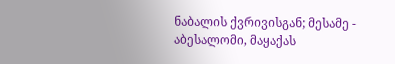ნაბალის ქვრივისგან; მესამე - აბესალომი, მაყაქას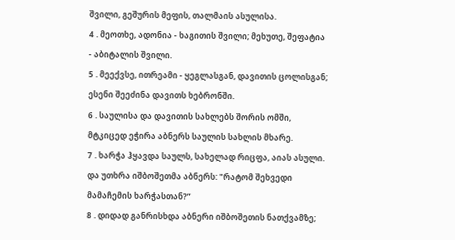შვილი, გეშურის მეფის, თალმაის ასულისა.
4 . მეოთხე, ადონია - ხაგითის შვილი; მეხუთე, შეფატია - აბიტალის შვილი.
5 . მეექვსე, ითრეამი - ყეგლასგან, დავითის ცოლისგან; ესენი შეეძინა დავითს ხებრონში.
6 . საულისა და დავითის სახლებს შორის ომში, მტკიცედ ეჭირა აბნერს საულის სახლის მხარე.
7 . ხარჭა ჰყავდა საულს, სახელად რიცფა, აიას ასული. და უთხრა იშბოშეთმა აბნერს: "რატომ შეხვედი მამაჩემის ხარჭასთან?”
8 . დიდად განრისხდა აბნერი იშბოშეთის ნათქვამზე;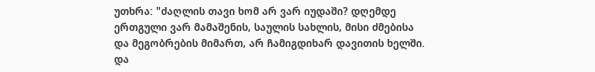უთხრა: "ძაღლის თავი ხომ არ ვარ იუდაში? დღემდე ერთგული ვარ მამაშენის, საულის სახლის, მისი ძმებისა და მეგობრების მიმართ, არ ჩამიგდიხარ დავითის ხელში. და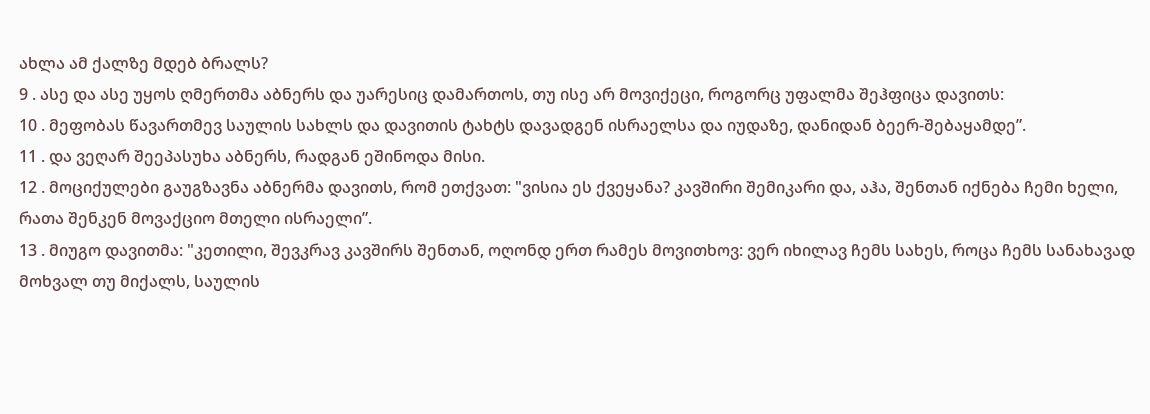ახლა ამ ქალზე მდებ ბრალს?
9 . ასე და ასე უყოს ღმერთმა აბნერს და უარესიც დამართოს, თუ ისე არ მოვიქეცი, როგორც უფალმა შეჰფიცა დავითს:
10 . მეფობას წავართმევ საულის სახლს და დავითის ტახტს დავადგენ ისრაელსა და იუდაზე, დანიდან ბეერ-შებაყამდე”.
11 . და ვეღარ შეეპასუხა აბნერს, რადგან ეშინოდა მისი.
12 . მოციქულები გაუგზავნა აბნერმა დავითს, რომ ეთქვათ: "ვისია ეს ქვეყანა? კავშირი შემიკარი და, აჰა, შენთან იქნება ჩემი ხელი, რათა შენკენ მოვაქციო მთელი ისრაელი”.
13 . მიუგო დავითმა: "კეთილი, შევკრავ კავშირს შენთან, ოღონდ ერთ რამეს მოვითხოვ: ვერ იხილავ ჩემს სახეს, როცა ჩემს სანახავად მოხვალ თუ მიქალს, საულის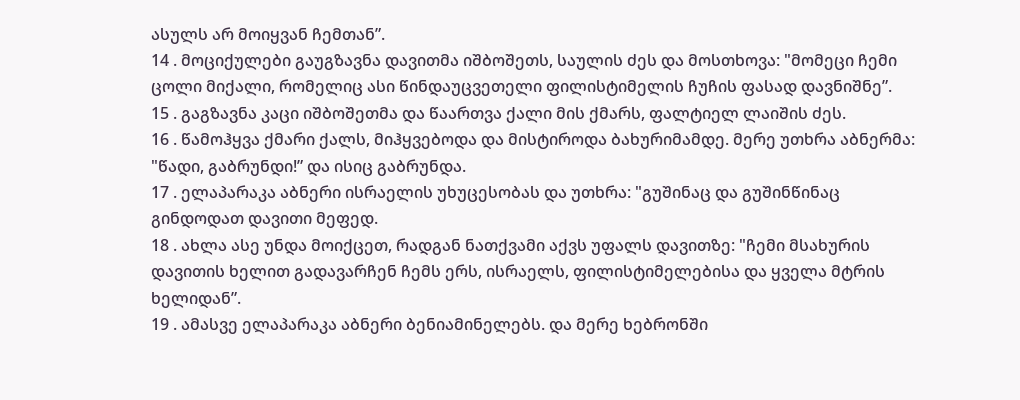ასულს არ მოიყვან ჩემთან”.
14 . მოციქულები გაუგზავნა დავითმა იშბოშეთს, საულის ძეს და მოსთხოვა: "მომეცი ჩემი ცოლი მიქალი, რომელიც ასი წინდაუცვეთელი ფილისტიმელის ჩუჩის ფასად დავნიშნე”.
15 . გაგზავნა კაცი იშბოშეთმა და წაართვა ქალი მის ქმარს, ფალტიელ ლაიშის ძეს.
16 . წამოჰყვა ქმარი ქალს, მიჰყვებოდა და მისტიროდა ბახურიმამდე. მერე უთხრა აბნერმა: "წადი, გაბრუნდი!” და ისიც გაბრუნდა.
17 . ელაპარაკა აბნერი ისრაელის უხუცესობას და უთხრა: "გუშინაც და გუშინწინაც გინდოდათ დავითი მეფედ.
18 . ახლა ასე უნდა მოიქცეთ, რადგან ნათქვამი აქვს უფალს დავითზე: "ჩემი მსახურის დავითის ხელით გადავარჩენ ჩემს ერს, ისრაელს, ფილისტიმელებისა და ყველა მტრის ხელიდან”.
19 . ამასვე ელაპარაკა აბნერი ბენიამინელებს. და მერე ხებრონში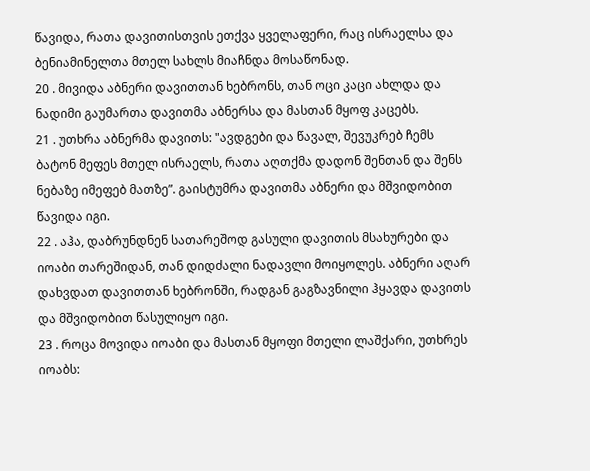წავიდა, რათა დავითისთვის ეთქვა ყველაფერი, რაც ისრაელსა და ბენიამინელთა მთელ სახლს მიაჩნდა მოსაწონად.
20 . მივიდა აბნერი დავითთან ხებრონს, თან ოცი კაცი ახლდა და ნადიმი გაუმართა დავითმა აბნერსა და მასთან მყოფ კაცებს.
21 . უთხრა აბნერმა დავითს: "ავდგები და წავალ, შევუკრებ ჩემს ბატონ მეფეს მთელ ისრაელს, რათა აღთქმა დადონ შენთან და შენს ნებაზე იმეფებ მათზე”. გაისტუმრა დავითმა აბნერი და მშვიდობით წავიდა იგი.
22 . აჰა, დაბრუნდნენ სათარეშოდ გასული დავითის მსახურები და იოაბი თარეშიდან, თან დიდძალი ნადავლი მოიყოლეს. აბნერი აღარ დახვდათ დავითთან ხებრონში, რადგან გაგზავნილი ჰყავდა დავითს და მშვიდობით წასულიყო იგი.
23 . როცა მოვიდა იოაბი და მასთან მყოფი მთელი ლაშქარი, უთხრეს იოაბს: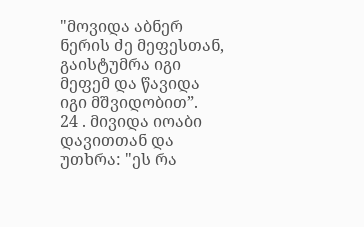"მოვიდა აბნერ ნერის ძე მეფესთან, გაისტუმრა იგი მეფემ და წავიდა იგი მშვიდობით”.
24 . მივიდა იოაბი დავითთან და უთხრა: "ეს რა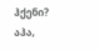ჰქენი? აჰა,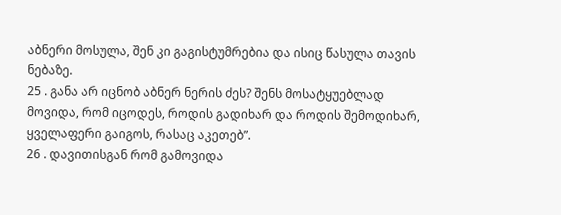აბნერი მოსულა, შენ კი გაგისტუმრებია და ისიც წასულა თავის ნებაზე.
25 . განა არ იცნობ აბნერ ნერის ძეს? შენს მოსატყუებლად მოვიდა, რომ იცოდეს, როდის გადიხარ და როდის შემოდიხარ, ყველაფერი გაიგოს, რასაც აკეთებ”.
26 . დავითისგან რომ გამოვიდა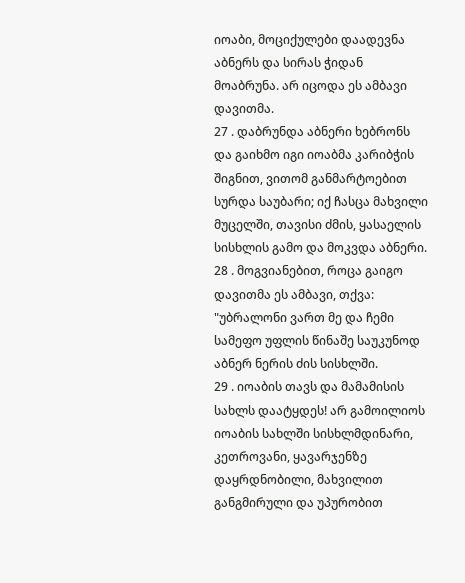იოაბი, მოციქულები დაადევნა აბნერს და სირას ჭიდან მოაბრუნა. არ იცოდა ეს ამბავი დავითმა.
27 . დაბრუნდა აბნერი ხებრონს და გაიხმო იგი იოაბმა კარიბჭის შიგნით, ვითომ განმარტოებით სურდა საუბარი; იქ ჩასცა მახვილი მუცელში, თავისი ძმის, ყასაელის სისხლის გამო და მოკვდა აბნერი.
28 . მოგვიანებით, როცა გაიგო დავითმა ეს ამბავი, თქვა: "უბრალონი ვართ მე და ჩემი სამეფო უფლის წინაშე საუკუნოდ აბნერ ნერის ძის სისხლში.
29 . იოაბის თავს და მამამისის სახლს დაატყდეს! არ გამოილიოს იოაბის სახლში სისხლმდინარი, კეთროვანი, ყავარჯენზე დაყრდნობილი, მახვილით განგმირული და უპურობით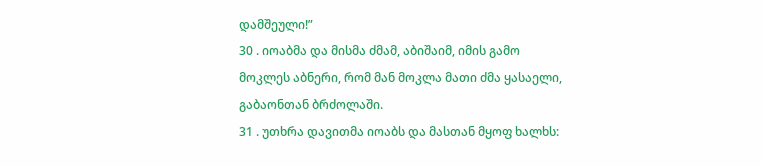დამშეული!”
30 . იოაბმა და მისმა ძმამ, აბიშაიმ, იმის გამო მოკლეს აბნერი, რომ მან მოკლა მათი ძმა ყასაელი, გაბაონთან ბრძოლაში.
31 . უთხრა დავითმა იოაბს და მასთან მყოფ ხალხს: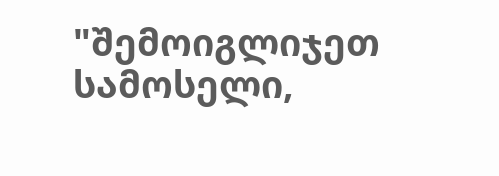"შემოიგლიჯეთ სამოსელი,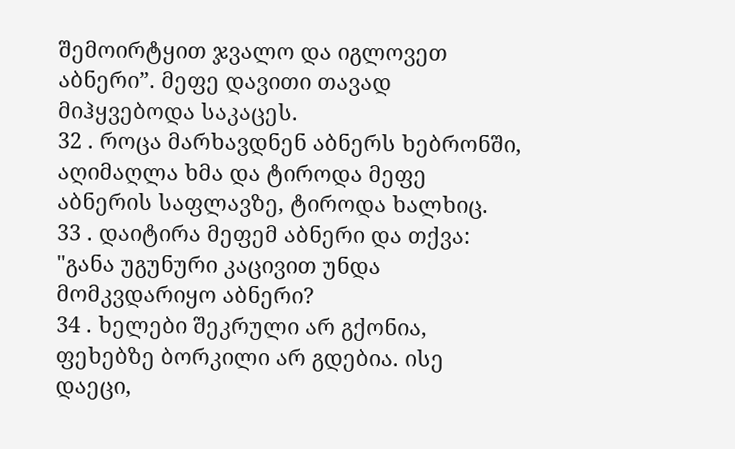შემოირტყით ჯვალო და იგლოვეთ აბნერი”. მეფე დავითი თავად მიჰყვებოდა საკაცეს.
32 . როცა მარხავდნენ აბნერს ხებრონში, აღიმაღლა ხმა და ტიროდა მეფე აბნერის საფლავზე, ტიროდა ხალხიც.
33 . დაიტირა მეფემ აბნერი და თქვა: "განა უგუნური კაცივით უნდა მომკვდარიყო აბნერი?
34 . ხელები შეკრული არ გქონია, ფეხებზე ბორკილი არ გდებია. ისე დაეცი,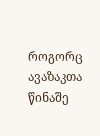როგორც ავაზაკთა წინაშე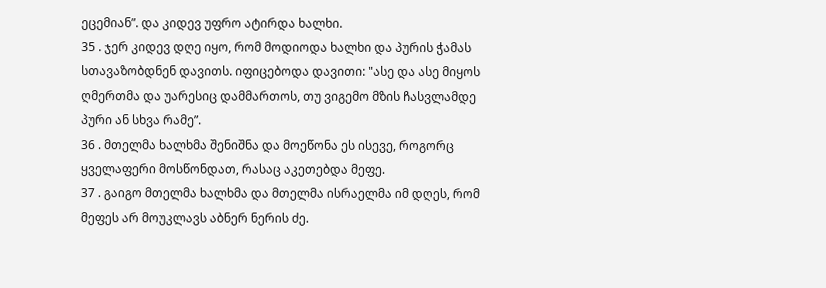ეცემიან”. და კიდევ უფრო ატირდა ხალხი.
35 . ჯერ კიდევ დღე იყო, რომ მოდიოდა ხალხი და პურის ჭამას სთავაზობდნენ დავითს. იფიცებოდა დავითი: "ასე და ასე მიყოს ღმერთმა და უარესიც დამმართოს, თუ ვიგემო მზის ჩასვლამდე პური ან სხვა რამე”.
36 . მთელმა ხალხმა შენიშნა და მოეწონა ეს ისევე, როგორც ყველაფერი მოსწონდათ, რასაც აკეთებდა მეფე.
37 . გაიგო მთელმა ხალხმა და მთელმა ისრაელმა იმ დღეს, რომ მეფეს არ მოუკლავს აბნერ ნერის ძე.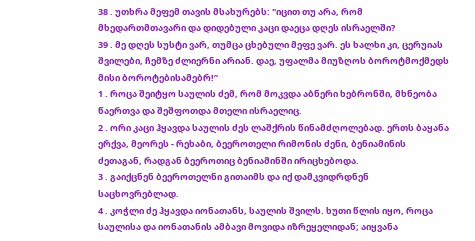38 . უთხრა მეფემ თავის მსახურებს: "იცით თუ არა, რომ მხედართმთავარი და დიდებული კაცი დაეცა დღეს ისრაელში?
39 . მე დღეს სუსტი ვარ, თუმცა ცხებული მეფე ვარ. ეს ხალხი კი, ცერუიას შვილები, ჩემზე ძლიერნი არიან. დაე, უფალმა მიუზღოს ბოროტმოქმედს მისი ბოროტებისამებრ!”
1 . როცა შეიტყო საულის ძემ, რომ მოკვდა აბნერი ხებრონში, მხნეობა წაერთვა და შეშფოთდა მთელი ისრაელიც.
2 . ორი კაცი ჰყავდა საულის ძეს ლაშქრის წინამძღოლებად. ერთს ბაყანა ერქვა, მეორეს - რეხაბი, ბეეროთელი რიმონის ძენი, ბენიამინის ძეთაგან, რადგან ბეეროთიც ბენიამინში ირიცხებოდა.
3 . გაიქცნენ ბეეროთელნი გითაიმს და იქ დამკვიდრდნენ საცხოვრებლად.
4 . კოჭლი ძე ჰყავდა იონათანს, საულის შვილს. ხუთი წლის იყო, როცა საულისა და იონათანის ამბავი მოვიდა იზრეყელიდან; აიყვანა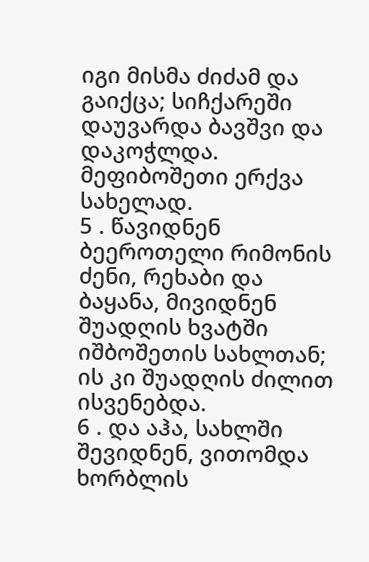იგი მისმა ძიძამ და გაიქცა; სიჩქარეში დაუვარდა ბავშვი და დაკოჭლდა. მეფიბოშეთი ერქვა სახელად.
5 . წავიდნენ ბეეროთელი რიმონის ძენი, რეხაბი და ბაყანა, მივიდნენ შუადღის ხვატში იშბოშეთის სახლთან; ის კი შუადღის ძილით ისვენებდა.
6 . და აჰა, სახლში შევიდნენ, ვითომდა ხორბლის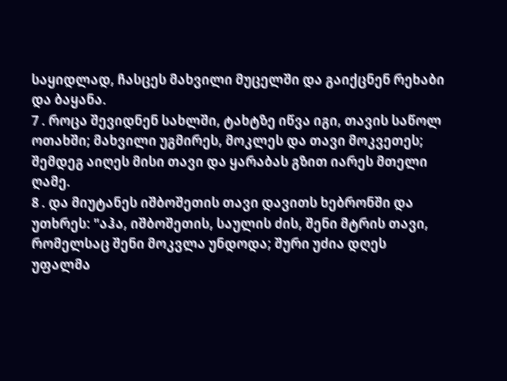საყიდლად, ჩასცეს მახვილი მუცელში და გაიქცნენ რეხაბი და ბაყანა.
7 . როცა შევიდნენ სახლში, ტახტზე იწვა იგი, თავის საწოლ ოთახში; მახვილი უგმირეს, მოკლეს და თავი მოკვეთეს; შემდეგ აიღეს მისი თავი და ყარაბას გზით იარეს მთელი ღამე.
8 . და მიუტანეს იშბოშეთის თავი დავითს ხებრონში და უთხრეს: "აჰა, იშბოშეთის, საულის ძის, შენი მტრის თავი, რომელსაც შენი მოკვლა უნდოდა; შური უძია დღეს უფალმა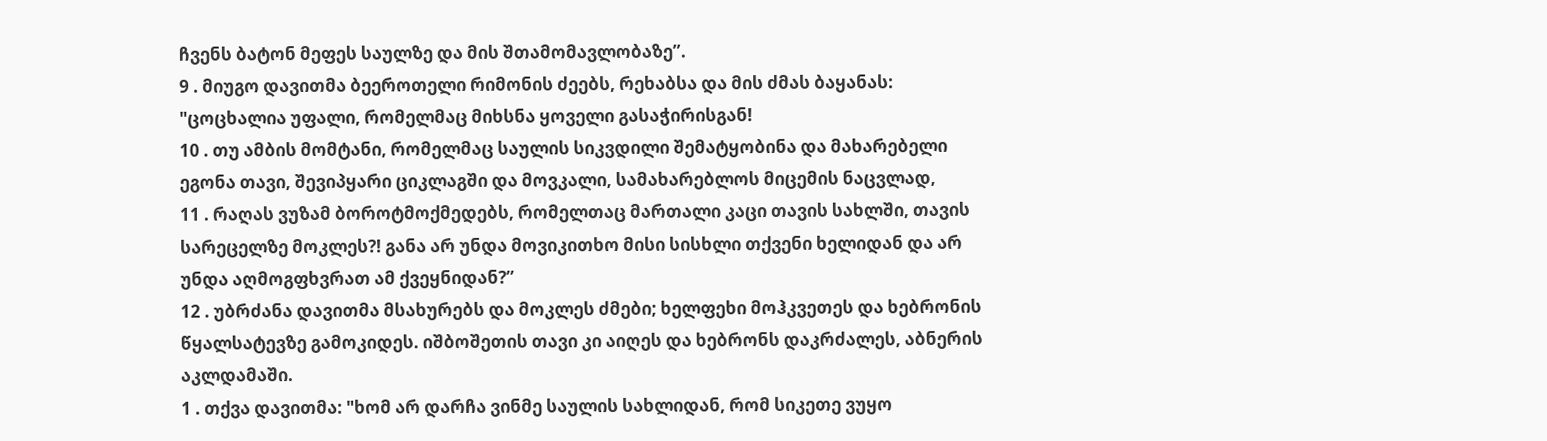ჩვენს ბატონ მეფეს საულზე და მის შთამომავლობაზე”.
9 . მიუგო დავითმა ბეეროთელი რიმონის ძეებს, რეხაბსა და მის ძმას ბაყანას: "ცოცხალია უფალი, რომელმაც მიხსნა ყოველი გასაჭირისგან!
10 . თუ ამბის მომტანი, რომელმაც საულის სიკვდილი შემატყობინა და მახარებელი ეგონა თავი, შევიპყარი ციკლაგში და მოვკალი, სამახარებლოს მიცემის ნაცვლად,
11 . რაღას ვუზამ ბოროტმოქმედებს, რომელთაც მართალი კაცი თავის სახლში, თავის სარეცელზე მოკლეს?! განა არ უნდა მოვიკითხო მისი სისხლი თქვენი ხელიდან და არ უნდა აღმოგფხვრათ ამ ქვეყნიდან?”
12 . უბრძანა დავითმა მსახურებს და მოკლეს ძმები; ხელფეხი მოჰკვეთეს და ხებრონის წყალსატევზე გამოკიდეს. იშბოშეთის თავი კი აიღეს და ხებრონს დაკრძალეს, აბნერის აკლდამაში.
1 . თქვა დავითმა: "ხომ არ დარჩა ვინმე საულის სახლიდან, რომ სიკეთე ვუყო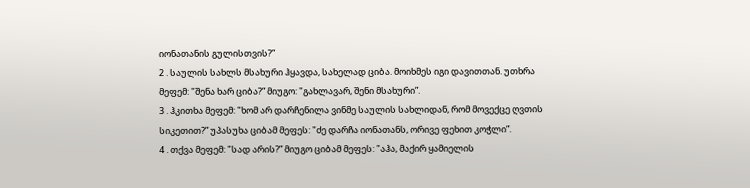იონათანის გულისთვის?”
2 . საულის სახლს მსახური ჰყავდა, სახელად ციბა. მოიხმეს იგი დავითთან. უთხრა მეფემ: "შენა ხარ ციბა?” მიუგო: "გახლავარ, შენი მსახური”.
3 . ჰკითხა მეფემ: "ხომ არ დარჩენილა ვინმე საულის სახლიდან, რომ მოვექცე ღვთის სიკეთით?” უპასუხა ციბამ მეფეს: "ძე დარჩა იონათანს, ორივე ფეხით კოჭლი”.
4 . თქვა მეფემ: "სად არის?” მიუგო ციბამ მეფეს: "აჰა, მაქირ ყამიელის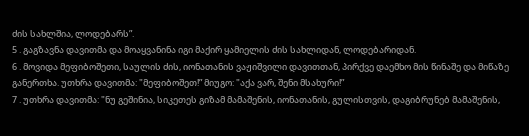ძის სახლშია, ლოდებარს”.
5 . გაგზავნა დავითმა და მოაყვანინა იგი მაქირ ყამიელის ძის სახლიდან, ლოდებარიდან.
6 . მოვიდა მეფიბოშეთი, საულის ძის, იონათანის ვაჟიშვილი დავითთან, პირქვე დაემხო მის წინაშე და მიწაზე განერთხა. უთხრა დავითმა: "მეფიბოშეთ!” მიუგო: "აქა ვარ, შენი მსახური!”
7 . უთხრა დავითმა: "ნუ გეშინია, სიკეთეს გიზამ მამაშენის, იონათანის, გულისთვის, დაგიბრუნებ მამაშენის,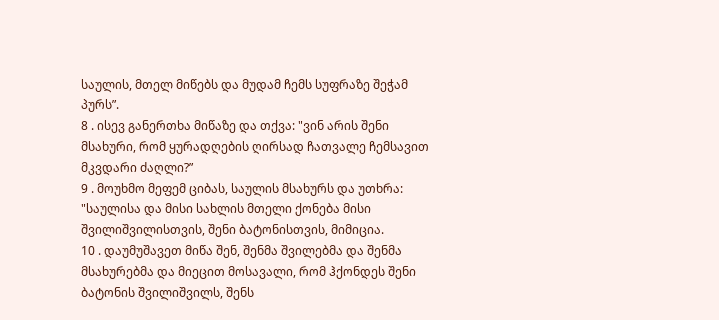საულის, მთელ მიწებს და მუდამ ჩემს სუფრაზე შეჭამ პურს”.
8 . ისევ განერთხა მიწაზე და თქვა: "ვინ არის შენი მსახური, რომ ყურადღების ღირსად ჩათვალე ჩემსავით მკვდარი ძაღლი?”
9 . მოუხმო მეფემ ციბას, საულის მსახურს და უთხრა: "საულისა და მისი სახლის მთელი ქონება მისი შვილიშვილისთვის, შენი ბატონისთვის, მიმიცია.
10 . დაუმუშავეთ მიწა შენ, შენმა შვილებმა და შენმა მსახურებმა და მიეცით მოსავალი, რომ ჰქონდეს შენი ბატონის შვილიშვილს, შენს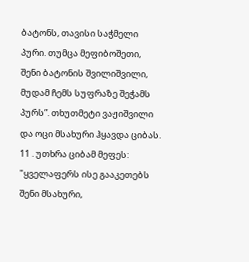ბატონს, თავისი საჭმელი პური. თუმცა მეფიბოშეთი, შენი ბატონის შვილიშვილი, მუდამ ჩემს სუფრაზე შეჭამს პურს”. თხუთმეტი ვაჟიშვილი და ოცი მსახური ჰყავდა ციბას.
11 . უთხრა ციბამ მეფეს: "ყველაფერს ისე გააკეთებს შენი მსახური,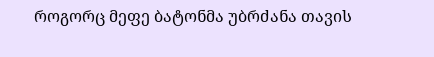როგორც მეფე ბატონმა უბრძანა თავის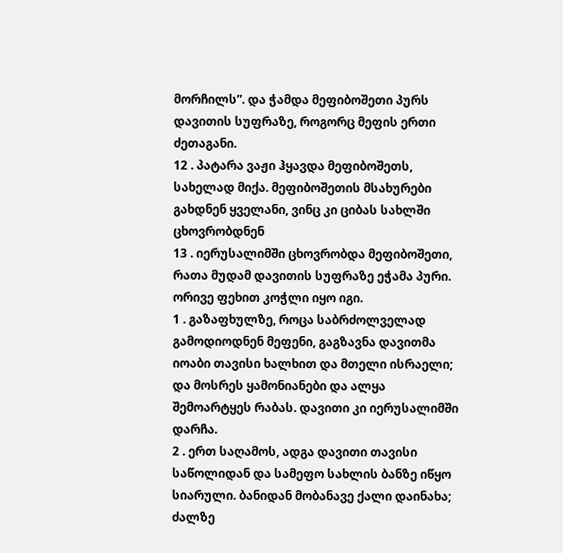მორჩილს”. და ჭამდა მეფიბოშეთი პურს დავითის სუფრაზე, როგორც მეფის ერთი ძეთაგანი.
12 . პატარა ვაჟი ჰყავდა მეფიბოშეთს, სახელად მიქა. მეფიბოშეთის მსახურები გახდნენ ყველანი, ვინც კი ციბას სახლში ცხოვრობდნენ
13 . იერუსალიმში ცხოვრობდა მეფიბოშეთი, რათა მუდამ დავითის სუფრაზე ეჭამა პური. ორივე ფეხით კოჭლი იყო იგი.
1 . გაზაფხულზე, როცა საბრძოლველად გამოდიოდნენ მეფენი, გაგზავნა დავითმა იოაბი თავისი ხალხით და მთელი ისრაელი; და მოსრეს ყამონიანები და ალყა შემოარტყეს რაბას. დავითი კი იერუსალიმში დარჩა.
2 . ერთ საღამოს, ადგა დავითი თავისი საწოლიდან და სამეფო სახლის ბანზე იწყო სიარული. ბანიდან მობანავე ქალი დაინახა; ძალზე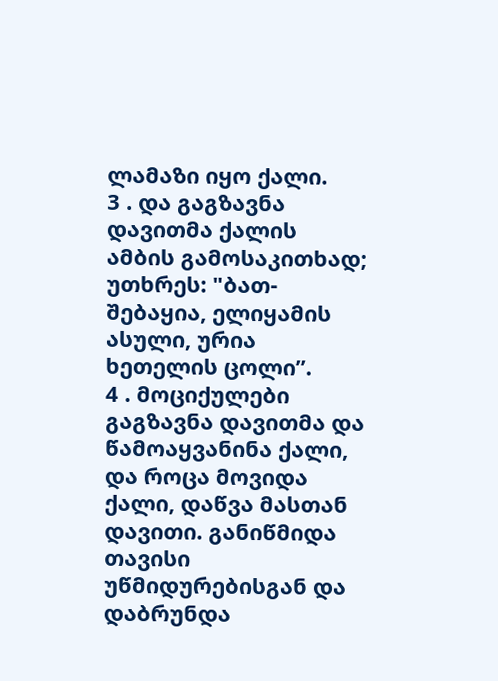ლამაზი იყო ქალი.
3 . და გაგზავნა დავითმა ქალის ამბის გამოსაკითხად; უთხრეს: "ბათ-შებაყია, ელიყამის ასული, ურია ხეთელის ცოლი”.
4 . მოციქულები გაგზავნა დავითმა და წამოაყვანინა ქალი, და როცა მოვიდა ქალი, დაწვა მასთან დავითი. განიწმიდა თავისი უწმიდურებისგან და დაბრუნდა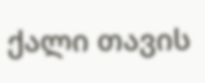ქალი თავის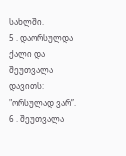სახლში.
5 . დაორსულდა ქალი და შეუთვალა დავითს: "ორსულად ვარ”.
6 . შეუთვალა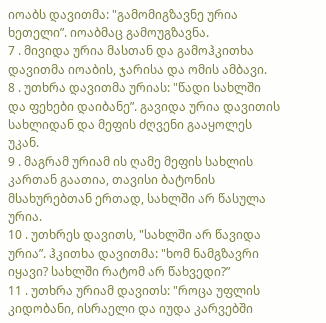იოაბს დავითმა: "გამომიგზავნე ურია ხეთელი”. იოაბმაც გამოუგზავნა.
7 . მივიდა ურია მასთან და გამოჰკითხა დავითმა იოაბის, ჯარისა და ომის ამბავი.
8 . უთხრა დავითმა ურიას: "წადი სახლში და ფეხები დაიბანე”. გავიდა ურია დავითის სახლიდან და მეფის ძღვენი გააყოლეს უკან.
9 . მაგრამ ურიამ ის ღამე მეფის სახლის კართან გაათია, თავისი ბატონის მსახურებთან ერთად, სახლში არ წასულა ურია.
10 . უთხრეს დავითს, "სახლში არ წავიდა ურია”. ჰკითხა დავითმა: "ხომ ნამგზავრი იყავი? სახლში რატომ არ წახვედი?”
11 . უთხრა ურიამ დავითს: "როცა უფლის კიდობანი, ისრაელი და იუდა კარვებში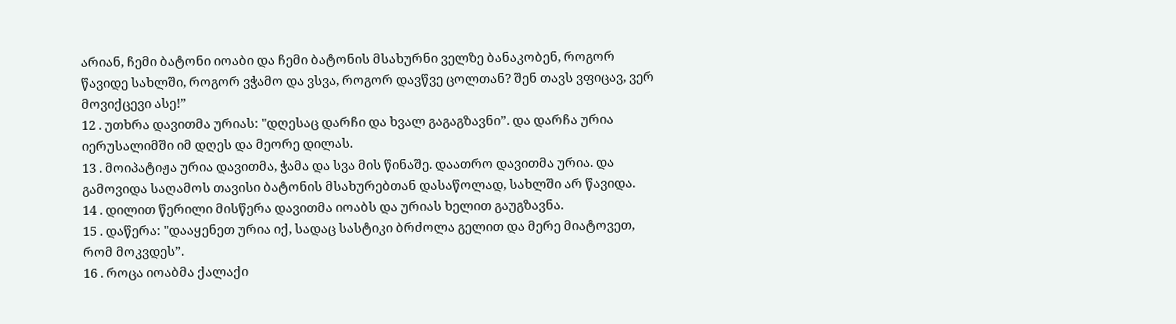არიან, ჩემი ბატონი იოაბი და ჩემი ბატონის მსახურნი ველზე ბანაკობენ, როგორ წავიდე სახლში, როგორ ვჭამო და ვსვა, როგორ დავწვე ცოლთან? შენ თავს ვფიცავ, ვერ მოვიქცევი ასე!”
12 . უთხრა დავითმა ურიას: "დღესაც დარჩი და ხვალ გაგაგზავნი”. და დარჩა ურია იერუსალიმში იმ დღეს და მეორე დილას.
13 . მოიპატიჟა ურია დავითმა, ჭამა და სვა მის წინაშე. დაათრო დავითმა ურია. და გამოვიდა საღამოს თავისი ბატონის მსახურებთან დასაწოლად, სახლში არ წავიდა.
14 . დილით წერილი მისწერა დავითმა იოაბს და ურიას ხელით გაუგზავნა.
15 . დაწერა: "დააყენეთ ურია იქ, სადაც სასტიკი ბრძოლა გელით და მერე მიატოვეთ, რომ მოკვდეს”.
16 . როცა იოაბმა ქალაქი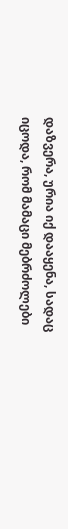დაზვერა, ურია იქ დააყენა, სადაც იცოდა, რომ მამაცი მებრძოლები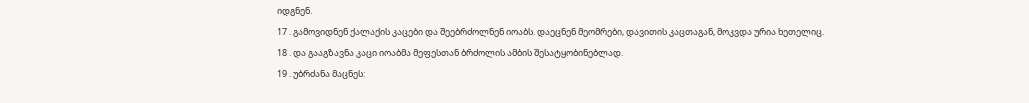იდგნენ.
17 . გამოვიდნენ ქალაქის კაცები და შეებრძოლნენ იოაბს. დაეცნენ მეომრები, დავითის კაცთაგან, მოკვდა ურია ხეთელიც.
18 . და გააგზავნა კაცი იოაბმა მეფესთან ბრძოლის ამბის შესატყობინებლად.
19 . უბრძანა მაცნეს: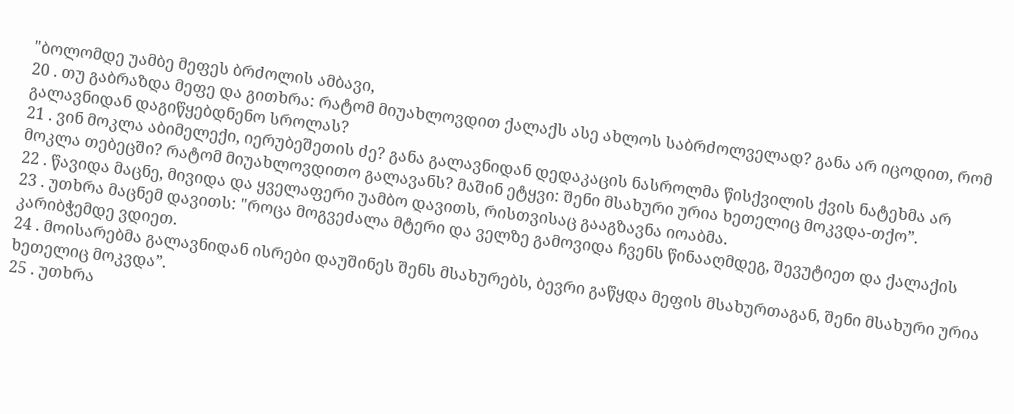"ბოლომდე უამბე მეფეს ბრძოლის ამბავი,
20 . თუ გაბრაზდა მეფე და გითხრა: რატომ მიუახლოვდით ქალაქს ასე ახლოს საბრძოლველად? განა არ იცოდით, რომ გალავნიდან დაგიწყებდნენო სროლას?
21 . ვინ მოკლა აბიმელექი, იერუბეშეთის ძე? განა გალავნიდან დედაკაცის ნასროლმა წისქვილის ქვის ნატეხმა არ მოკლა თებეცში? რატომ მიუახლოვდითო გალავანს? მაშინ ეტყვი: შენი მსახური ურია ხეთელიც მოკვდა-თქო”.
22 . წავიდა მაცნე, მივიდა და ყველაფერი უამბო დავითს, რისთვისაც გააგზავნა იოაბმა.
23 . უთხრა მაცნემ დავითს: "როცა მოგვეძალა მტერი და ველზე გამოვიდა ჩვენს წინააღმდეგ, შევუტიეთ და ქალაქის კარიბჭემდე ვდიეთ.
24 . მოისარებმა გალავნიდან ისრები დაუშინეს შენს მსახურებს, ბევრი გაწყდა მეფის მსახურთაგან, შენი მსახური ურია ხეთელიც მოკვდა”.
25 . უთხრა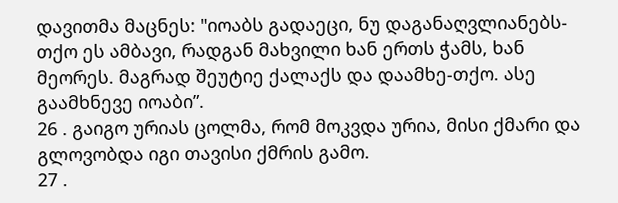დავითმა მაცნეს: "იოაბს გადაეცი, ნუ დაგანაღვლიანებს-თქო ეს ამბავი, რადგან მახვილი ხან ერთს ჭამს, ხან მეორეს. მაგრად შეუტიე ქალაქს და დაამხე-თქო. ასე გაამხნევე იოაბი”.
26 . გაიგო ურიას ცოლმა, რომ მოკვდა ურია, მისი ქმარი და გლოვობდა იგი თავისი ქმრის გამო.
27 .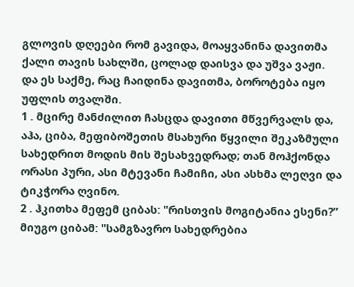გლოვის დღეები რომ გავიდა, მოაყვანინა დავითმა ქალი თავის სახლში, ცოლად დაისვა და უშვა ვაჟი. და ეს საქმე, რაც ჩაიდინა დავითმა, ბოროტება იყო უფლის თვალში.
1 . მცირე მანძილით ჩასცდა დავითი მწვერვალს და, აჰა, ციბა, მეფიბოშეთის მსახური წყვილი შეკაზმული სახედრით მოდის მის შესახვედრად; თან მოჰქონდა ორასი პური, ასი მტევანი ჩამიჩი, ასი ასხმა ლეღვი და ტიკჭორა ღვინო.
2 . ჰკითხა მეფემ ციბას: "რისთვის მოგიტანია ესენი?” მიუგო ციბამ: "სამგზავრო სახედრებია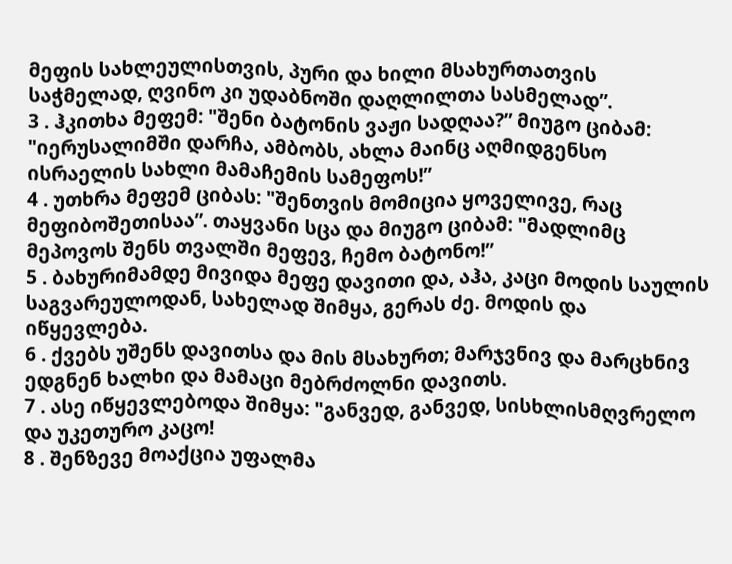მეფის სახლეულისთვის, პური და ხილი მსახურთათვის საჭმელად, ღვინო კი უდაბნოში დაღლილთა სასმელად”.
3 . ჰკითხა მეფემ: "შენი ბატონის ვაჟი სადღაა?” მიუგო ციბამ: "იერუსალიმში დარჩა, ამბობს, ახლა მაინც აღმიდგენსო ისრაელის სახლი მამაჩემის სამეფოს!”
4 . უთხრა მეფემ ციბას: "შენთვის მომიცია ყოველივე, რაც მეფიბოშეთისაა”. თაყვანი სცა და მიუგო ციბამ: "მადლიმც მეპოვოს შენს თვალში მეფევ, ჩემო ბატონო!”
5 . ბახურიმამდე მივიდა მეფე დავითი და, აჰა, კაცი მოდის საულის საგვარეულოდან, სახელად შიმყა, გერას ძე. მოდის და იწყევლება.
6 . ქვებს უშენს დავითსა და მის მსახურთ; მარჯვნივ და მარცხნივ ედგნენ ხალხი და მამაცი მებრძოლნი დავითს.
7 . ასე იწყევლებოდა შიმყა: "განვედ, განვედ, სისხლისმღვრელო და უკეთურო კაცო!
8 . შენზევე მოაქცია უფალმა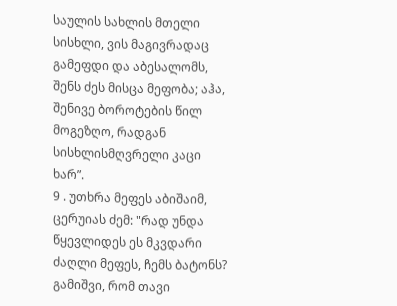საულის სახლის მთელი სისხლი, ვის მაგივრადაც გამეფდი და აბესალომს, შენს ძეს მისცა მეფობა; აჰა, შენივე ბოროტების წილ მოგეზღო, რადგან სისხლისმღვრელი კაცი ხარ”.
9 . უთხრა მეფეს აბიშაიმ, ცერუიას ძემ: "რად უნდა წყევლიდეს ეს მკვდარი ძაღლი მეფეს, ჩემს ბატონს? გამიშვი, რომ თავი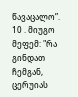წავაცალო”.
10 . მიუგო მეფემ: "რა გინდათ ჩემგან, ცერუიას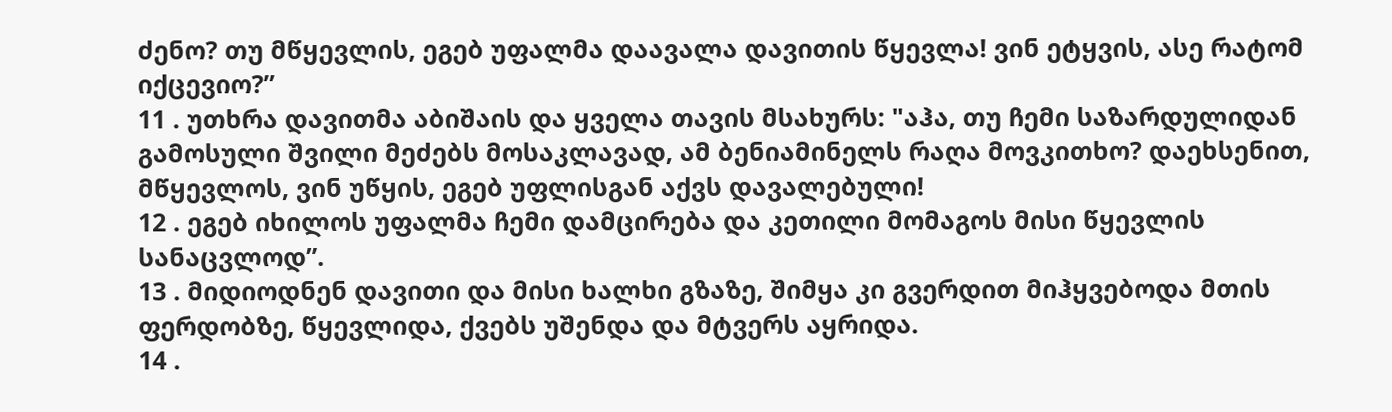ძენო? თუ მწყევლის, ეგებ უფალმა დაავალა დავითის წყევლა! ვინ ეტყვის, ასე რატომ იქცევიო?”
11 . უთხრა დავითმა აბიშაის და ყველა თავის მსახურს: "აჰა, თუ ჩემი საზარდულიდან გამოსული შვილი მეძებს მოსაკლავად, ამ ბენიამინელს რაღა მოვკითხო? დაეხსენით, მწყევლოს, ვინ უწყის, ეგებ უფლისგან აქვს დავალებული!
12 . ეგებ იხილოს უფალმა ჩემი დამცირება და კეთილი მომაგოს მისი წყევლის სანაცვლოდ”.
13 . მიდიოდნენ დავითი და მისი ხალხი გზაზე, შიმყა კი გვერდით მიჰყვებოდა მთის ფერდობზე, წყევლიდა, ქვებს უშენდა და მტვერს აყრიდა.
14 .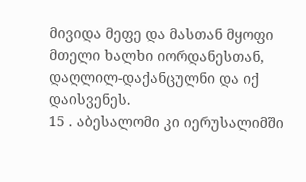მივიდა მეფე და მასთან მყოფი მთელი ხალხი იორდანესთან, დაღლილ-დაქანცულნი და იქ დაისვენეს.
15 . აბესალომი კი იერუსალიმში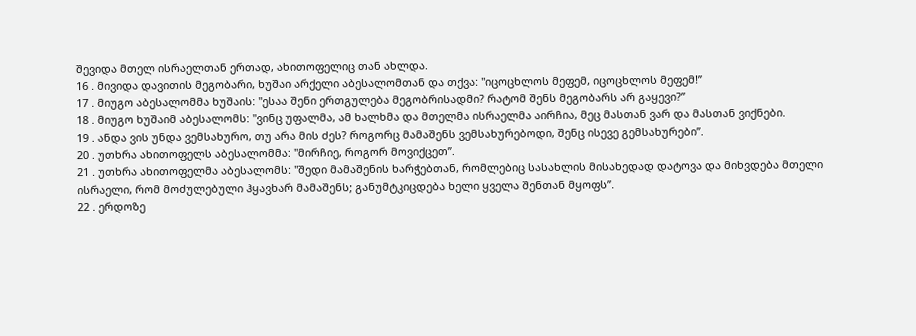შევიდა მთელ ისრაელთან ერთად, ახითოფელიც თან ახლდა.
16 . მივიდა დავითის მეგობარი, ხუშაი არქელი აბესალომთან და თქვა: "იცოცხლოს მეფემ, იცოცხლოს მეფემ!”
17 . მიუგო აბესალომმა ხუშაის: "ესაა შენი ერთგულება მეგობრისადმი? რატომ შენს მეგობარს არ გაყევი?”
18 . მიუგო ხუშაიმ აბესალომს: "ვინც უფალმა, ამ ხალხმა და მთელმა ისრაელმა აირჩია, მეც მასთან ვარ და მასთან ვიქნები.
19 . ანდა ვის უნდა ვემსახურო, თუ არა მის ძეს? როგორც მამაშენს ვემსახურებოდი, შენც ისევე გემსახურები”.
20 . უთხრა ახითოფელს აბესალომმა: "მირჩიე, როგორ მოვიქცეთ”.
21 . უთხრა ახითოფელმა აბესალომს: "შედი მამაშენის ხარჭებთან, რომლებიც სასახლის მისახედად დატოვა და მიხვდება მთელი ისრაელი, რომ მოძულებული ჰყავხარ მამაშენს; განუმტკიცდება ხელი ყველა შენთან მყოფს”.
22 . ერდოზე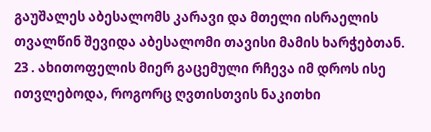გაუშალეს აბესალომს კარავი და მთელი ისრაელის თვალწინ შევიდა აბესალომი თავისი მამის ხარჭებთან.
23 . ახითოფელის მიერ გაცემული რჩევა იმ დროს ისე ითვლებოდა, როგორც ღვთისთვის ნაკითხი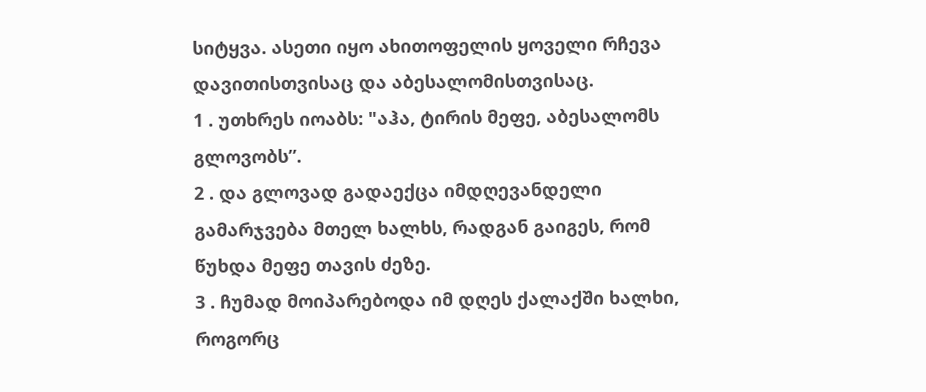სიტყვა. ასეთი იყო ახითოფელის ყოველი რჩევა დავითისთვისაც და აბესალომისთვისაც.
1 . უთხრეს იოაბს: "აჰა, ტირის მეფე, აბესალომს გლოვობს”.
2 . და გლოვად გადაექცა იმდღევანდელი გამარჯვება მთელ ხალხს, რადგან გაიგეს, რომ წუხდა მეფე თავის ძეზე.
3 . ჩუმად მოიპარებოდა იმ დღეს ქალაქში ხალხი, როგორც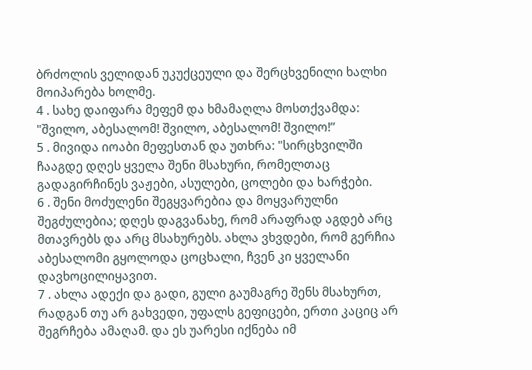ბრძოლის ველიდან უკუქცეული და შერცხვენილი ხალხი მოიპარება ხოლმე.
4 . სახე დაიფარა მეფემ და ხმამაღლა მოსთქვამდა: "შვილო, აბესალომ! შვილო, აბესალომ! შვილო!”
5 . მივიდა იოაბი მეფესთან და უთხრა: "სირცხვილში ჩააგდე დღეს ყველა შენი მსახური, რომელთაც გადაგირჩინეს ვაჟები, ასულები, ცოლები და ხარჭები.
6 . შენი მოძულენი შეგყვარებია და მოყვარულნი შეგძულებია; დღეს დაგვანახე, რომ არაფრად აგდებ არც მთავრებს და არც მსახურებს. ახლა ვხვდები, რომ გერჩია აბესალომი გყოლოდა ცოცხალი, ჩვენ კი ყველანი დავხოცილიყავით.
7 . ახლა ადექი და გადი, გული გაუმაგრე შენს მსახურთ, რადგან თუ არ გახვედი, უფალს გეფიცები, ერთი კაციც არ შეგრჩება ამაღამ. და ეს უარესი იქნება იმ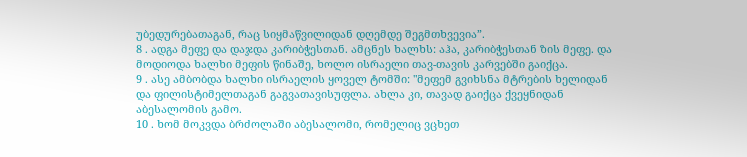უბედურებათაგან, რაც სიყმაწვილიდან დღემდე შეგმთხვევია”.
8 . ადგა მეფე და დაჯდა კარიბჭესთან. ამცნეს ხალხს: აჰა, კარიბჭესთან ზის მეფე. და მოდიოდა ხალხი მეფის წინაშე, ხოლო ისრაელი თავ-თავის კარვებში გაიქცა.
9 . ასე ამბობდა ხალხი ისრაელის ყოველ ტომში: "მეფემ გვიხსნა მტრების ხელიდან და ფილისტიმელთაგან გაგვათავისუფლა. ახლა კი, თავად გაიქცა ქვეყნიდან აბესალომის გამო.
10 . ხომ მოკვდა ბრძოლაში აბესალომი, რომელიც ვცხეთ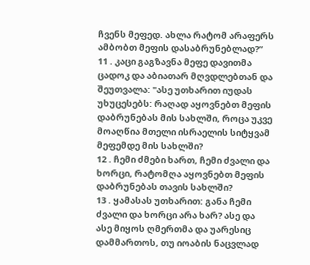ჩვენს მეფედ. ახლა რატომ არაფერს ამბობთ მეფის დასაბრუნებლად?”
11 . კაცი გაგზავნა მეფე დავითმა ცადოკ და აბიათარ მღვდლებთან და შეუთვალა: "ასე უთხარით იუდას უხუცესებს: რაღად აყოვნებთ მეფის დაბრუნებას მის სახლში, როცა უკვე მოაღწია მთელი ისრაელის სიტყვამ მეფემდე მის სახლში?
12 . ჩემი ძმები ხართ, ჩემი ძვალი და ხორცი, რატომღა აყოვნებთ მეფის დაბრუნებას თავის სახლში?
13 . ყამასას უთხარით: განა ჩემი ძვალი და ხორცი არა ხარ? ასე და ასე მიყოს ღმერთმა და უარესიც დამმართოს, თუ იოაბის ნაცვლად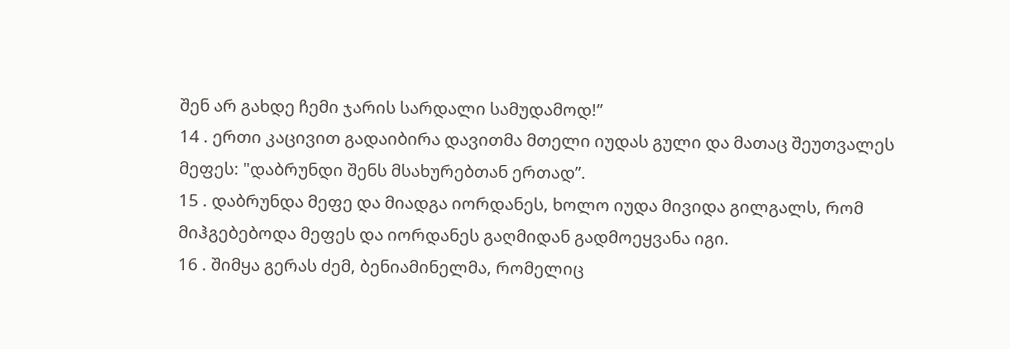შენ არ გახდე ჩემი ჯარის სარდალი სამუდამოდ!”
14 . ერთი კაცივით გადაიბირა დავითმა მთელი იუდას გული და მათაც შეუთვალეს მეფეს: "დაბრუნდი შენს მსახურებთან ერთად”.
15 . დაბრუნდა მეფე და მიადგა იორდანეს, ხოლო იუდა მივიდა გილგალს, რომ მიჰგებებოდა მეფეს და იორდანეს გაღმიდან გადმოეყვანა იგი.
16 . შიმყა გერას ძემ, ბენიამინელმა, რომელიც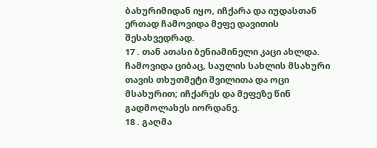ბახურიმიდან იყო, იჩქარა და იუდასთან ერთად ჩამოვიდა მეფე დავითის შესახვედრად.
17 . თან ათასი ბენიამინელი კაცი ახლდა. ჩამოვიდა ციბაც, საულის სახლის მსახური თავის თხუთმეტი შვილითა და ოცი მსახურით; იჩქარეს და მეფეზე წინ გადმოლახეს იორდანე.
18 . გაღმა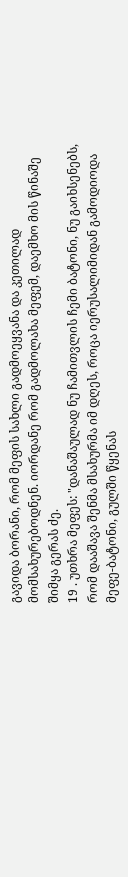გავიდა ბორანი, რომ მეფის სახლი გადმოეყვანა და კეთილად მომსახურებოდნენ. იორდანე რომ გადმოლახა მეფემ, დაემხო მის წინაშე შიმყა გერას ძე.
19 . უთხრა მეფეს: "დანაშაულად ნუ ჩამითვლის ჩემი ბატონი, ნუ გაიხსენებს, რომ დააშავა შენმა მსახურმა იმ დღეს, როცა იერუსალიმიდან გამოდიოდა მეფე-ბატონი, გულში წყენას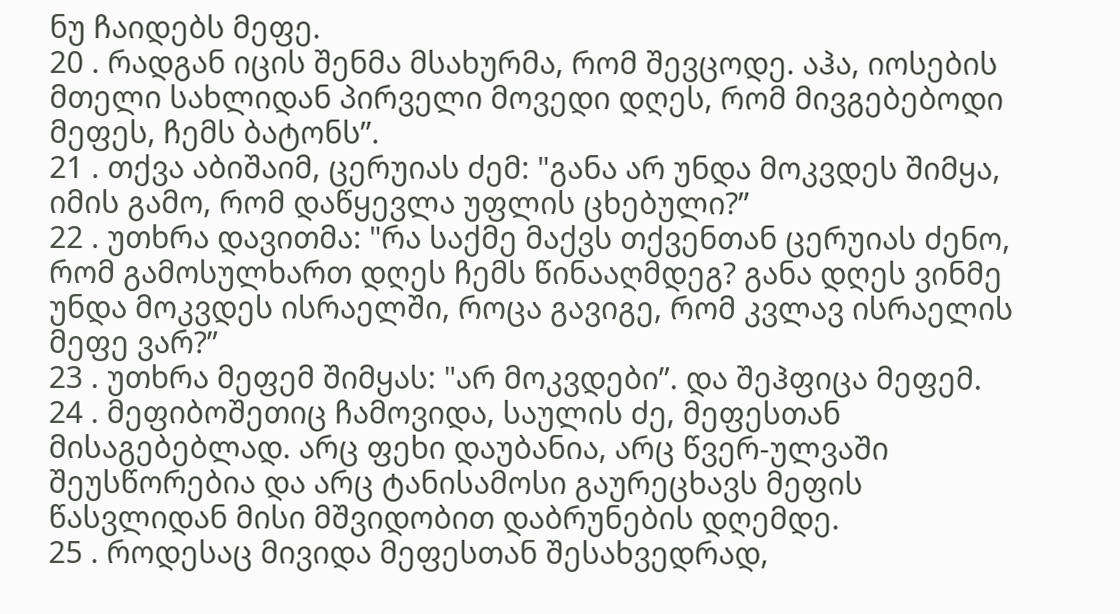ნუ ჩაიდებს მეფე.
20 . რადგან იცის შენმა მსახურმა, რომ შევცოდე. აჰა, იოსების მთელი სახლიდან პირველი მოვედი დღეს, რომ მივგებებოდი მეფეს, ჩემს ბატონს”.
21 . თქვა აბიშაიმ, ცერუიას ძემ: "განა არ უნდა მოკვდეს შიმყა, იმის გამო, რომ დაწყევლა უფლის ცხებული?”
22 . უთხრა დავითმა: "რა საქმე მაქვს თქვენთან ცერუიას ძენო, რომ გამოსულხართ დღეს ჩემს წინააღმდეგ? განა დღეს ვინმე უნდა მოკვდეს ისრაელში, როცა გავიგე, რომ კვლავ ისრაელის მეფე ვარ?”
23 . უთხრა მეფემ შიმყას: "არ მოკვდები”. და შეჰფიცა მეფემ.
24 . მეფიბოშეთიც ჩამოვიდა, საულის ძე, მეფესთან მისაგებებლად. არც ფეხი დაუბანია, არც წვერ-ულვაში შეუსწორებია და არც ტანისამოსი გაურეცხავს მეფის წასვლიდან მისი მშვიდობით დაბრუნების დღემდე.
25 . როდესაც მივიდა მეფესთან შესახვედრად,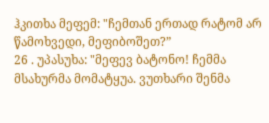ჰკითხა მეფემ: "ჩემთან ერთად რატომ არ წამოხვედი, მეფიბოშეთ?”
26 . უპასუხა: "მეფევ ბატონო! ჩემმა მსახურმა მომატყუა. ვუთხარი შენმა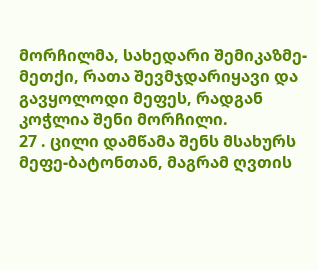მორჩილმა, სახედარი შემიკაზმე-მეთქი, რათა შევმჯდარიყავი და გავყოლოდი მეფეს, რადგან კოჭლია შენი მორჩილი.
27 . ცილი დამწამა შენს მსახურს მეფე-ბატონთან, მაგრამ ღვთის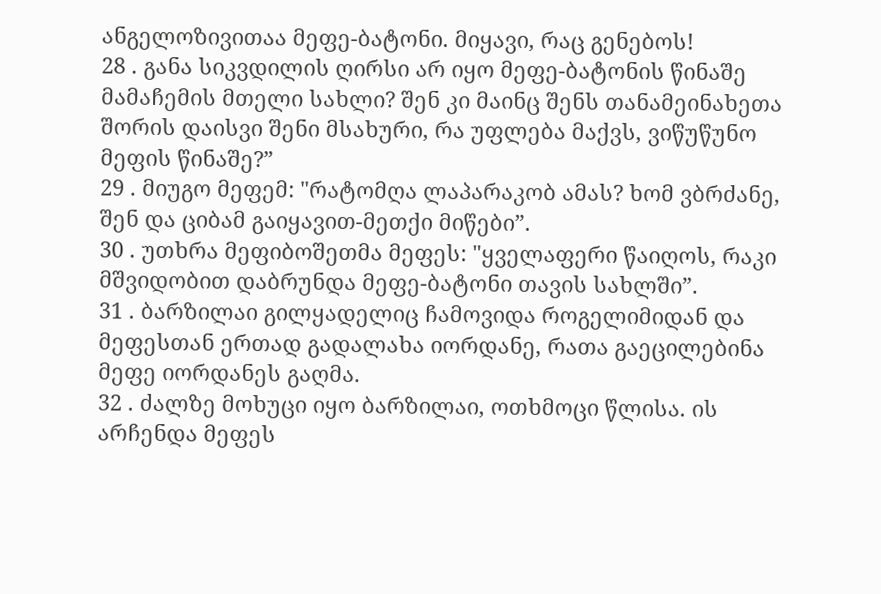ანგელოზივითაა მეფე-ბატონი. მიყავი, რაც გენებოს!
28 . განა სიკვდილის ღირსი არ იყო მეფე-ბატონის წინაშე მამაჩემის მთელი სახლი? შენ კი მაინც შენს თანამეინახეთა შორის დაისვი შენი მსახური, რა უფლება მაქვს, ვიწუწუნო მეფის წინაშე?”
29 . მიუგო მეფემ: "რატომღა ლაპარაკობ ამას? ხომ ვბრძანე, შენ და ციბამ გაიყავით-მეთქი მიწები”.
30 . უთხრა მეფიბოშეთმა მეფეს: "ყველაფერი წაიღოს, რაკი მშვიდობით დაბრუნდა მეფე-ბატონი თავის სახლში”.
31 . ბარზილაი გილყადელიც ჩამოვიდა როგელიმიდან და მეფესთან ერთად გადალახა იორდანე, რათა გაეცილებინა მეფე იორდანეს გაღმა.
32 . ძალზე მოხუცი იყო ბარზილაი, ოთხმოცი წლისა. ის არჩენდა მეფეს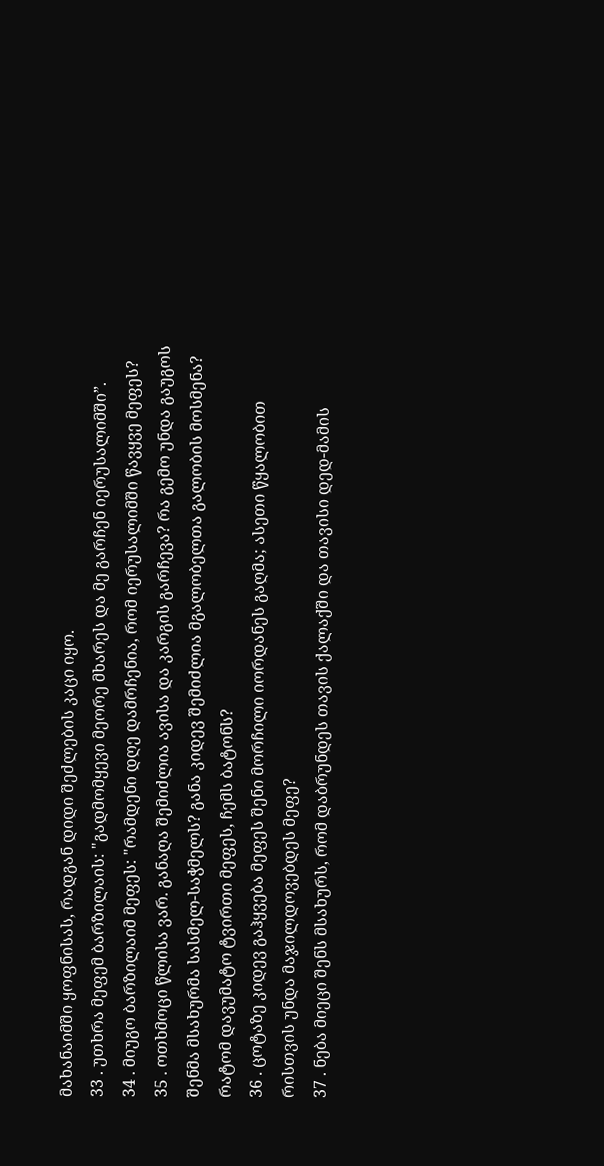მახანაიმში ყოფნისას, რადგან დიდი შეძლების კაცი იყო.
33 . უთხრა მეფემ ბარზილაის: "გადმომყევი მეორე მხარეს და მე გარჩენ იერუსალიმში”.
34 . მიუგო ბარზილაიმ მეფეს: "რამდენი დღე დამრჩენია, რომ იერუსალიმში წავყვე მეფეს?
35 . ოთხმოცი წლისა ვარ. განაღა შემიძლია ავისა და კარგის გარჩევა? რა გემო უნდა გაუგოს შენმა მსახურმა სასმელ-საჭმელს? განა კიდევ შემიძლია მგალობელთა გალობის მოსმენა? რატომ დავუმატო ტვირთი მეფეს, ჩემს ბატონს?
36 . ცოტაზე კიდევ გაჰყვება მეფეს შენი მორჩილი იორდანეს გაღმა; ასეთი წყალობით რისთვის უნდა მაჯილდოვებდეს მეფე?
37 . ნება მიეცი შენს მსახურს, რომ დაბრუნდეს თავის ქალაქში და თავისი დედ-მამის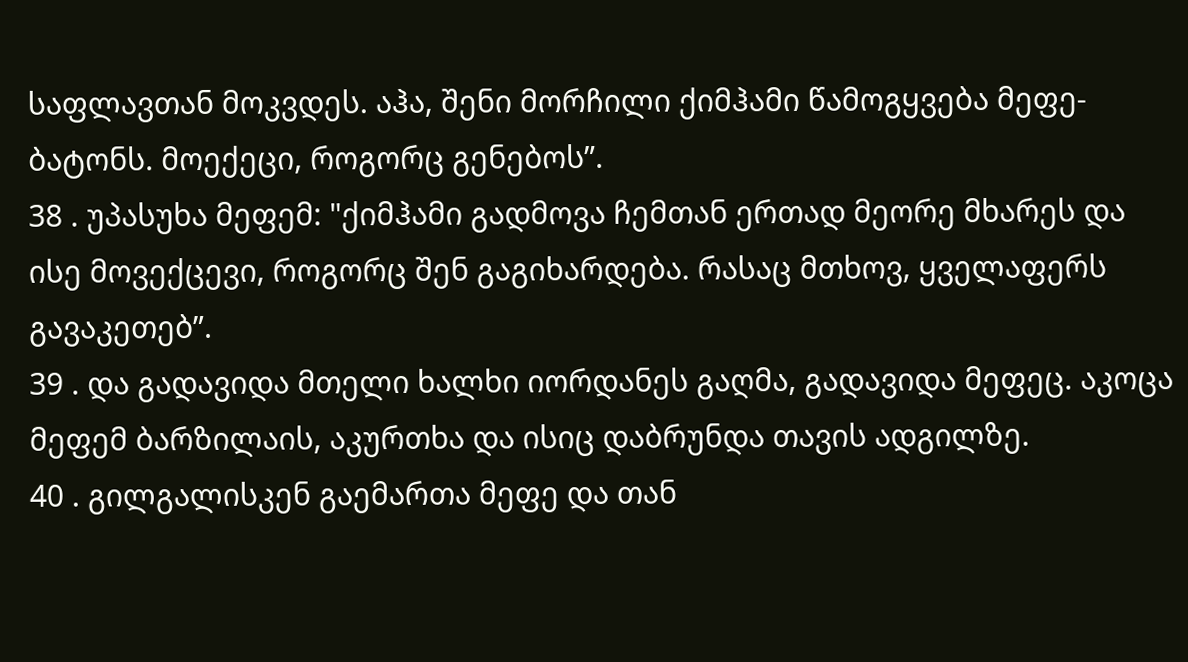საფლავთან მოკვდეს. აჰა, შენი მორჩილი ქიმჰამი წამოგყვება მეფე-ბატონს. მოექეცი, როგორც გენებოს”.
38 . უპასუხა მეფემ: "ქიმჰამი გადმოვა ჩემთან ერთად მეორე მხარეს და ისე მოვექცევი, როგორც შენ გაგიხარდება. რასაც მთხოვ, ყველაფერს გავაკეთებ”.
39 . და გადავიდა მთელი ხალხი იორდანეს გაღმა, გადავიდა მეფეც. აკოცა მეფემ ბარზილაის, აკურთხა და ისიც დაბრუნდა თავის ადგილზე.
40 . გილგალისკენ გაემართა მეფე და თან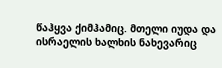წაჰყვა ქიმჰამიც. მთელი იუდა და ისრაელის ხალხის ნახევარიც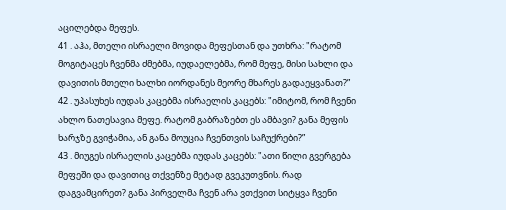აცილებდა მეფეს.
41 . აჰა, მთელი ისრაელი მოვიდა მეფესთან და უთხრა: "რატომ მოგიტაცეს ჩვენმა ძმებმა, იუდაელებმა, რომ მეფე, მისი სახლი და დავითის მთელი ხალხი იორდანეს მეორე მხარეს გადაეყვანათ?”
42 . უპასუხეს იუდას კაცებმა ისრაელის კაცებს: "იმიტომ, რომ ჩვენი ახლო ნათესავია მეფე. რატომ გაბრაზებთ ეს ამბავი? განა მეფის ხარჯზე გვიჭამია, ან განა მოუცია ჩვენთვის საჩუქრები?”
43 . მიუგეს ისრაელის კაცებმა იუდას კაცებს: "ათი წილი გვერგება მეფეში და დავითიც თქვენზე მეტად გვეკუთვნის. რად დაგვამცირეთ? განა პირველმა ჩვენ არა ვთქვით სიტყვა ჩვენი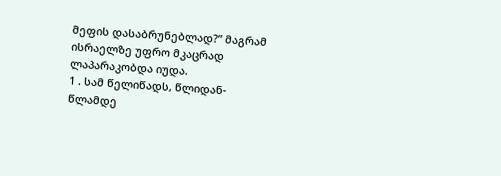მეფის დასაბრუნებლად?” მაგრამ ისრაელზე უფრო მკაცრად ლაპარაკობდა იუდა.
1 . სამ წელიწადს, წლიდან-წლამდე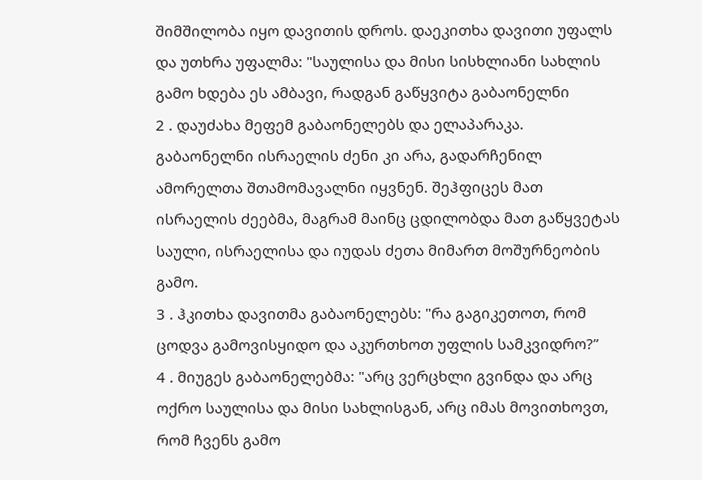შიმშილობა იყო დავითის დროს. დაეკითხა დავითი უფალს და უთხრა უფალმა: "საულისა და მისი სისხლიანი სახლის გამო ხდება ეს ამბავი, რადგან გაწყვიტა გაბაონელნი
2 . დაუძახა მეფემ გაბაონელებს და ელაპარაკა. გაბაონელნი ისრაელის ძენი კი არა, გადარჩენილ ამორელთა შთამომავალნი იყვნენ. შეჰფიცეს მათ ისრაელის ძეებმა, მაგრამ მაინც ცდილობდა მათ გაწყვეტას საული, ისრაელისა და იუდას ძეთა მიმართ მოშურნეობის გამო.
3 . ჰკითხა დავითმა გაბაონელებს: "რა გაგიკეთოთ, რომ ცოდვა გამოვისყიდო და აკურთხოთ უფლის სამკვიდრო?”
4 . მიუგეს გაბაონელებმა: "არც ვერცხლი გვინდა და არც ოქრო საულისა და მისი სახლისგან, არც იმას მოვითხოვთ, რომ ჩვენს გამო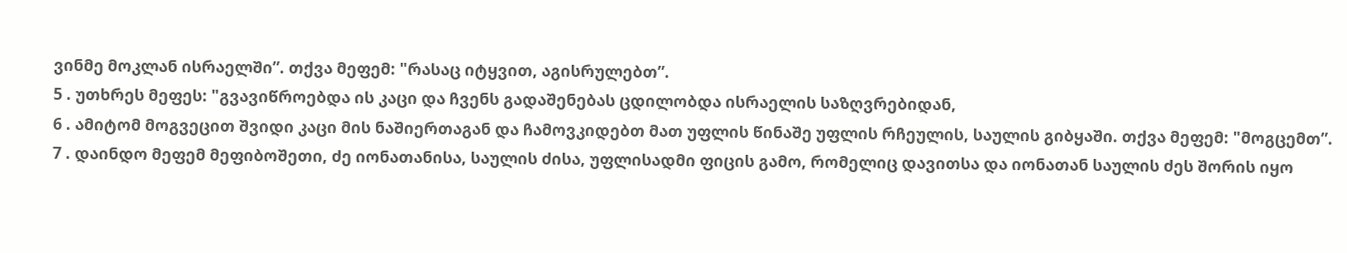ვინმე მოკლან ისრაელში”. თქვა მეფემ: "რასაც იტყვით, აგისრულებთ”.
5 . უთხრეს მეფეს: "გვავიწროებდა ის კაცი და ჩვენს გადაშენებას ცდილობდა ისრაელის საზღვრებიდან,
6 . ამიტომ მოგვეცით შვიდი კაცი მის ნაშიერთაგან და ჩამოვკიდებთ მათ უფლის წინაშე უფლის რჩეულის, საულის გიბყაში. თქვა მეფემ: "მოგცემთ”.
7 . დაინდო მეფემ მეფიბოშეთი, ძე იონათანისა, საულის ძისა, უფლისადმი ფიცის გამო, რომელიც დავითსა და იონათან საულის ძეს შორის იყო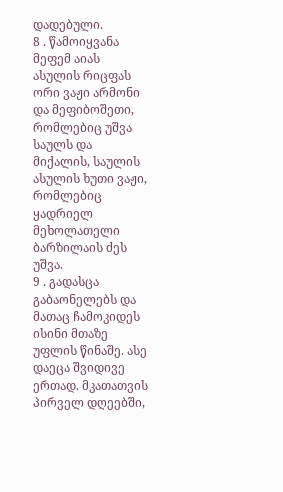დადებული.
8 . წამოიყვანა მეფემ აიას ასულის რიცფას ორი ვაჟი არმონი და მეფიბოშეთი, რომლებიც უშვა საულს და მიქალის, საულის ასულის ხუთი ვაჟი, რომლებიც ყადრიელ მეხოლათელი ბარზილაის ძეს უშვა.
9 . გადასცა გაბაონელებს და მათაც ჩამოკიდეს ისინი მთაზე უფლის წინაშე. ასე დაეცა შვიდივე ერთად. მკათათვის პირველ დღეებში,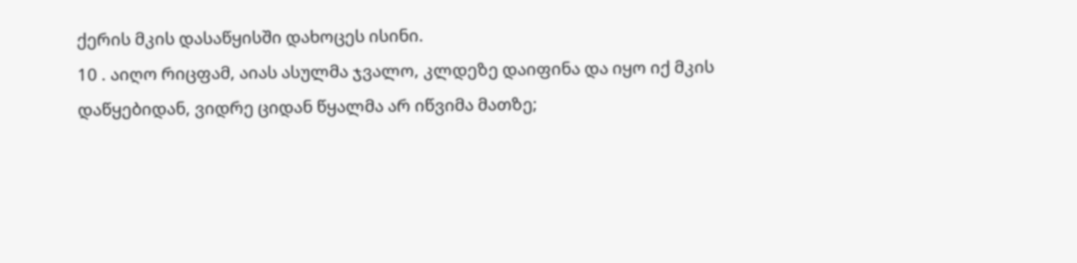ქერის მკის დასაწყისში დახოცეს ისინი.
10 . აიღო რიცფამ, აიას ასულმა ჯვალო, კლდეზე დაიფინა და იყო იქ მკის დაწყებიდან, ვიდრე ციდან წყალმა არ იწვიმა მათზე;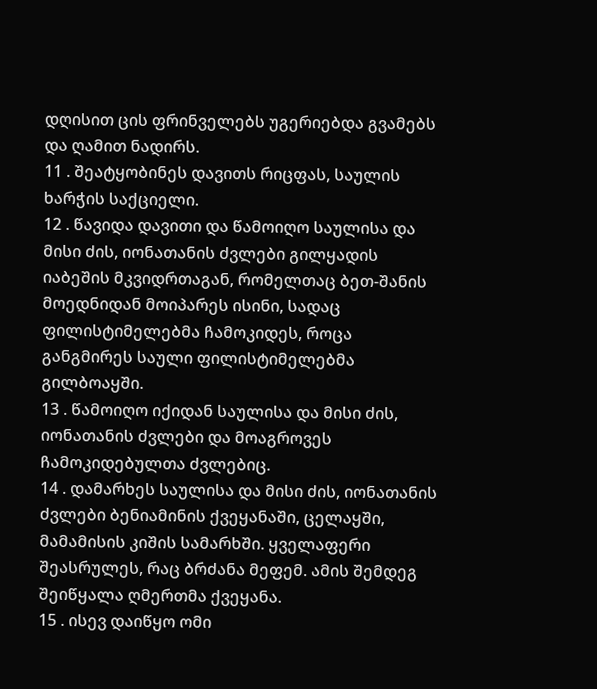დღისით ცის ფრინველებს უგერიებდა გვამებს და ღამით ნადირს.
11 . შეატყობინეს დავითს რიცფას, საულის ხარჭის საქციელი.
12 . წავიდა დავითი და წამოიღო საულისა და მისი ძის, იონათანის ძვლები გილყადის იაბეშის მკვიდრთაგან, რომელთაც ბეთ-შანის მოედნიდან მოიპარეს ისინი, სადაც ფილისტიმელებმა ჩამოკიდეს, როცა განგმირეს საული ფილისტიმელებმა გილბოაყში.
13 . წამოიღო იქიდან საულისა და მისი ძის, იონათანის ძვლები და მოაგროვეს ჩამოკიდებულთა ძვლებიც.
14 . დამარხეს საულისა და მისი ძის, იონათანის ძვლები ბენიამინის ქვეყანაში, ცელაყში, მამამისის კიშის სამარხში. ყველაფერი შეასრულეს, რაც ბრძანა მეფემ. ამის შემდეგ შეიწყალა ღმერთმა ქვეყანა.
15 . ისევ დაიწყო ომი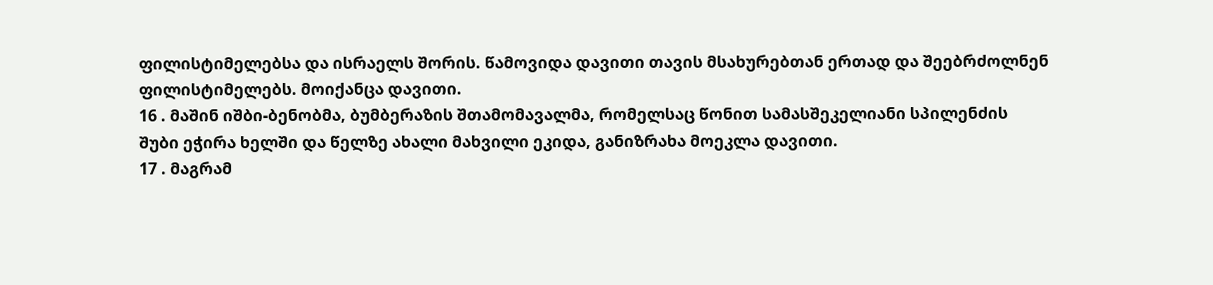ფილისტიმელებსა და ისრაელს შორის. წამოვიდა დავითი თავის მსახურებთან ერთად და შეებრძოლნენ ფილისტიმელებს. მოიქანცა დავითი.
16 . მაშინ იშბი-ბენობმა, ბუმბერაზის შთამომავალმა, რომელსაც წონით სამასშეკელიანი სპილენძის შუბი ეჭირა ხელში და წელზე ახალი მახვილი ეკიდა, განიზრახა მოეკლა დავითი.
17 . მაგრამ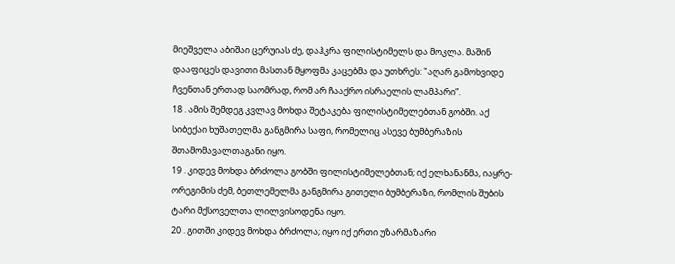მიეშველა აბიშაი ცერუიას ძე, დაჰკრა ფილისტიმელს და მოკლა. მაშინ დააფიცეს დავითი მასთან მყოფმა კაცებმა და უთხრეს: "აღარ გამოხვიდე ჩვენთან ერთად საომრად, რომ არ ჩააქრო ისრაელის ლამპარი”.
18 . ამის შემდეგ კვლავ მოხდა შეტაკება ფილისტიმელებთან გობში. აქ სიბექაი ხუშათელმა განგმირა საფი, რომელიც ასევე ბუმბერაზის შთამომავალთაგანი იყო.
19 . კიდევ მოხდა ბრძოლა გობში ფილისტიმელებთან; იქ ელხანანმა, იაყრე-ორეგიმის ძემ, ბეთლემელმა განგმირა გითელი ბუმბერაზი, რომლის შუბის ტარი მქსოველთა ლილვისოდენა იყო.
20 . გითში კიდევ მოხდა ბრძოლა; იყო იქ ერთი უზარმაზარი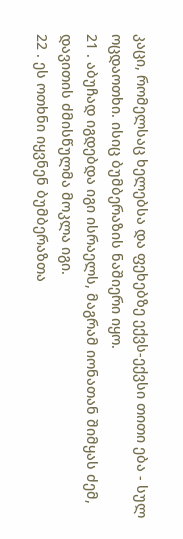კაცი, რომელსაც ხელებსა და ფეხებზე ექვს-ექვსი თითი ება - სულ ოცდაოთხი. ისიც ბუმბერაზის ნაშიერი იყო.
21 . აბუჩად იგდებდა იგი ისრაელს, მაგრამ იონათან შიმყას ძემ, დავითის ძმისწულმა მოკლა იგი.
22 . ეს ოთხნი იყვნენ ბუმბერაზთა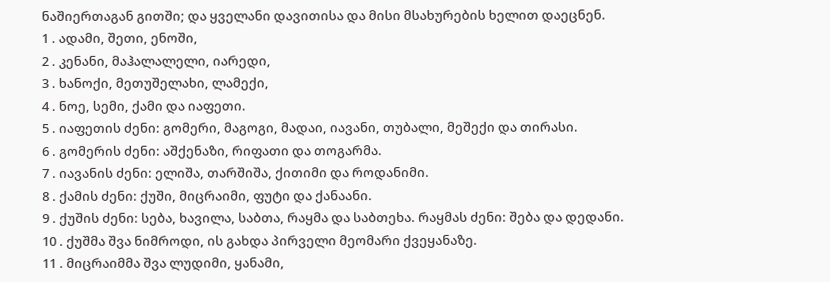ნაშიერთაგან გითში; და ყველანი დავითისა და მისი მსახურების ხელით დაეცნენ.
1 . ადამი, შეთი, ენოში,
2 . კენანი, მაჰალალელი, იარედი,
3 . ხანოქი, მეთუშელახი, ლამექი,
4 . ნოე, სემი, ქამი და იაფეთი.
5 . იაფეთის ძენი: გომერი, მაგოგი, მადაი, იავანი, თუბალი, მეშექი და თირასი.
6 . გომერის ძენი: აშქენაზი, რიფათი და თოგარმა.
7 . იავანის ძენი: ელიშა, თარშიშა, ქითიმი და როდანიმი.
8 . ქამის ძენი: ქუში, მიცრაიმი, ფუტი და ქანაანი.
9 . ქუშის ძენი: სება, ხავილა, საბთა, რაყმა და საბთეხა. რაყმას ძენი: შება და დედანი.
10 . ქუშმა შვა ნიმროდი, ის გახდა პირველი მეომარი ქვეყანაზე.
11 . მიცრაიმმა შვა ლუდიმი, ყანამი,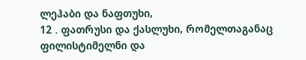ლეჰაბი და ნაფთუხი,
12 . ფათრუსი და ქასლუხი, რომელთაგანაც ფილისტიმელნი და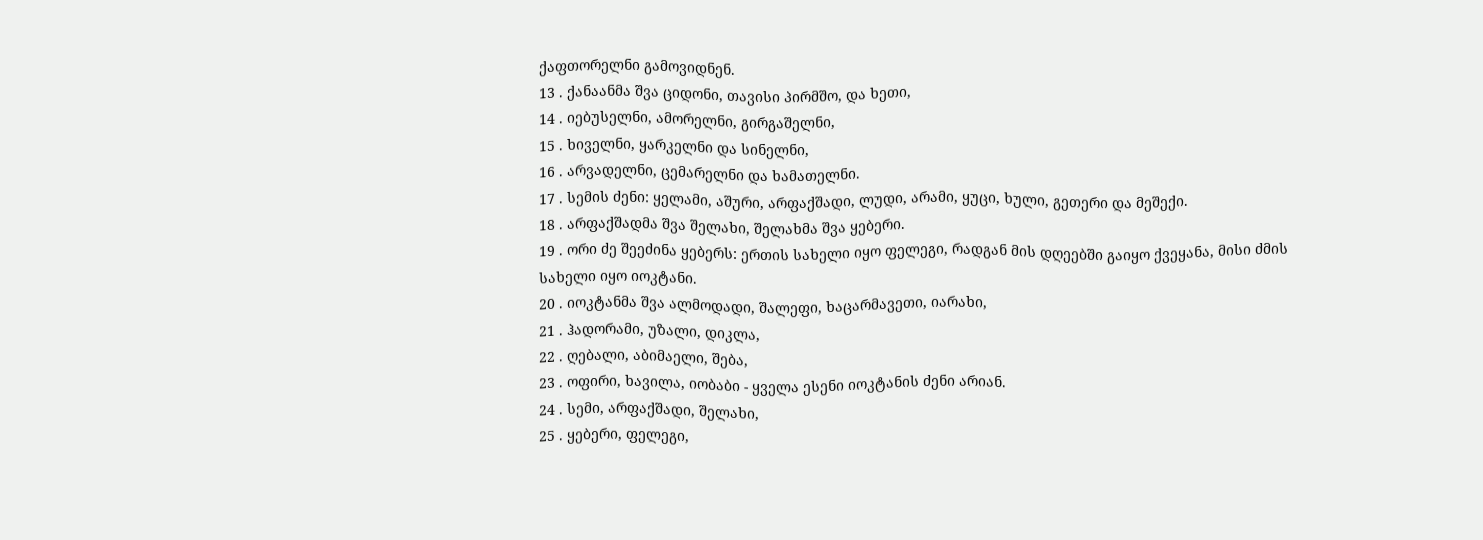ქაფთორელნი გამოვიდნენ.
13 . ქანაანმა შვა ციდონი, თავისი პირმშო, და ხეთი,
14 . იებუსელნი, ამორელნი, გირგაშელნი,
15 . ხიველნი, ყარკელნი და სინელნი,
16 . არვადელნი, ცემარელნი და ხამათელნი.
17 . სემის ძენი: ყელამი, აშური, არფაქშადი, ლუდი, არამი, ყუცი, ხული, გეთერი და მეშექი.
18 . არფაქშადმა შვა შელახი, შელახმა შვა ყებერი.
19 . ორი ძე შეეძინა ყებერს: ერთის სახელი იყო ფელეგი, რადგან მის დღეებში გაიყო ქვეყანა, მისი ძმის სახელი იყო იოკტანი.
20 . იოკტანმა შვა ალმოდადი, შალეფი, ხაცარმავეთი, იარახი,
21 . ჰადორამი, უზალი, დიკლა,
22 . ღებალი, აბიმაელი, შება,
23 . ოფირი, ხავილა, იობაბი - ყველა ესენი იოკტანის ძენი არიან.
24 . სემი, არფაქშადი, შელახი,
25 . ყებერი, ფელეგი,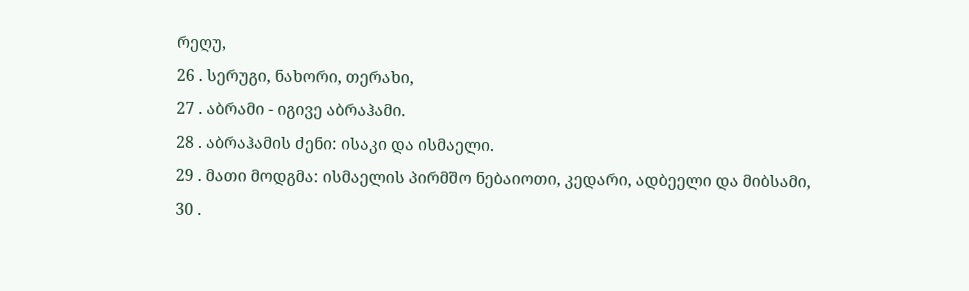რეღუ,
26 . სერუგი, ნახორი, თერახი,
27 . აბრამი - იგივე აბრაჰამი.
28 . აბრაჰამის ძენი: ისაკი და ისმაელი.
29 . მათი მოდგმა: ისმაელის პირმშო ნებაიოთი, კედარი, ადბეელი და მიბსამი,
30 .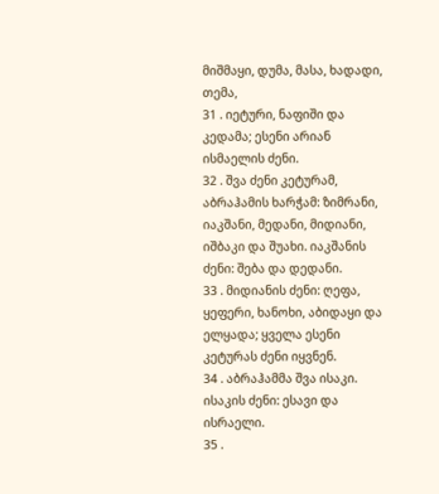მიშმაყი, დუმა, მასა, ხადადი, თემა,
31 . იეტური, ნაფიში და კედამა; ესენი არიან ისმაელის ძენი.
32 . შვა ძენი კეტურამ, აბრაჰამის ხარჭამ: ზიმრანი, იაკშანი, მედანი, მიდიანი, იშბაკი და შუახი. იაკშანის ძენი: შება და დედანი.
33 . მიდიანის ძენი: ღეფა, ყეფერი, ხანოხი, აბიდაყი და ელყადა; ყველა ესენი კეტურას ძენი იყვნენ.
34 . აბრაჰამმა შვა ისაკი. ისაკის ძენი: ესავი და ისრაელი.
35 .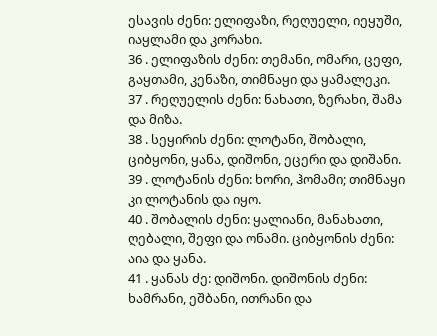ესავის ძენი: ელიფაზი, რეღუელი, იეყუში, იაყლამი და კორახი.
36 . ელიფაზის ძენი: თემანი, ომარი, ცეფი, გაყთამი, კენაზი, თიმნაყი და ყამალეკი.
37 . რეღუელის ძენი: ნახათი, ზერახი, შამა და მიზა.
38 . სეყირის ძენი: ლოტანი, შობალი, ციბყონი, ყანა, დიშონი, ეცერი და დიშანი.
39 . ლოტანის ძენი: ხორი, ჰომამი; თიმნაყი კი ლოტანის და იყო.
40 . შობალის ძენი: ყალიანი, მანახათი, ღებალი, შეფი და ონამი. ციბყონის ძენი: აია და ყანა.
41 . ყანას ძე: დიშონი. დიშონის ძენი: ხამრანი, ეშბანი, ითრანი და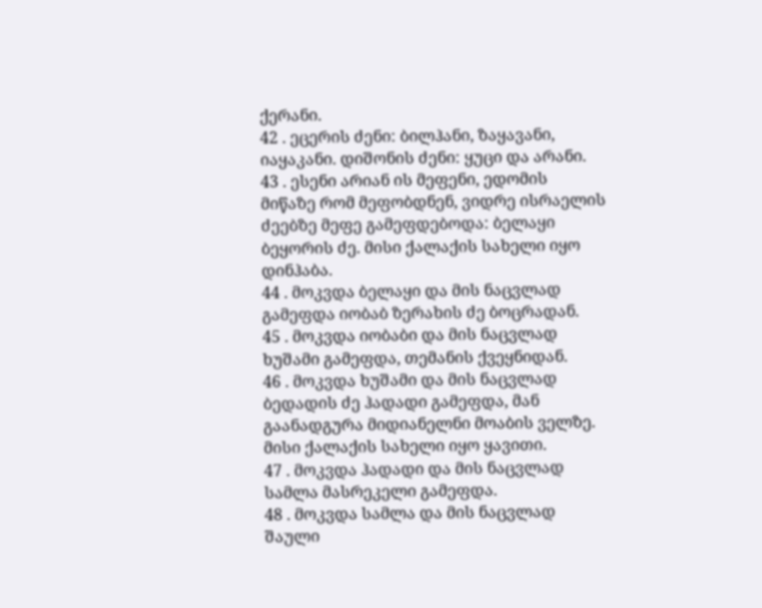ქერანი.
42 . ეცერის ძენი: ბილჰანი, ზაყავანი, იაყაკანი. დიშონის ძენი: ყუცი და არანი.
43 . ესენი არიან ის მეფენი, ედომის მიწაზე რომ მეფობდნენ, ვიდრე ისრაელის ძეებზე მეფე გამეფდებოდა: ბელაყი ბეყორის ძე. მისი ქალაქის სახელი იყო დინჰაბა.
44 . მოკვდა ბელაყი და მის ნაცვლად გამეფდა იობაბ ზერახის ძე ბოცრადან.
45 . მოკვდა იობაბი და მის ნაცვლად ხუშამი გამეფდა, თემანის ქვეყნიდან.
46 . მოკვდა ხუშამი და მის ნაცვლად ბედადის ძე ჰადადი გამეფდა, მან გაანადგურა მიდიანელნი მოაბის ველზე. მისი ქალაქის სახელი იყო ყავითი.
47 . მოკვდა ჰადადი და მის ნაცვლად სამლა მასრეკელი გამეფდა.
48 . მოკვდა სამლა და მის ნაცვლად შაული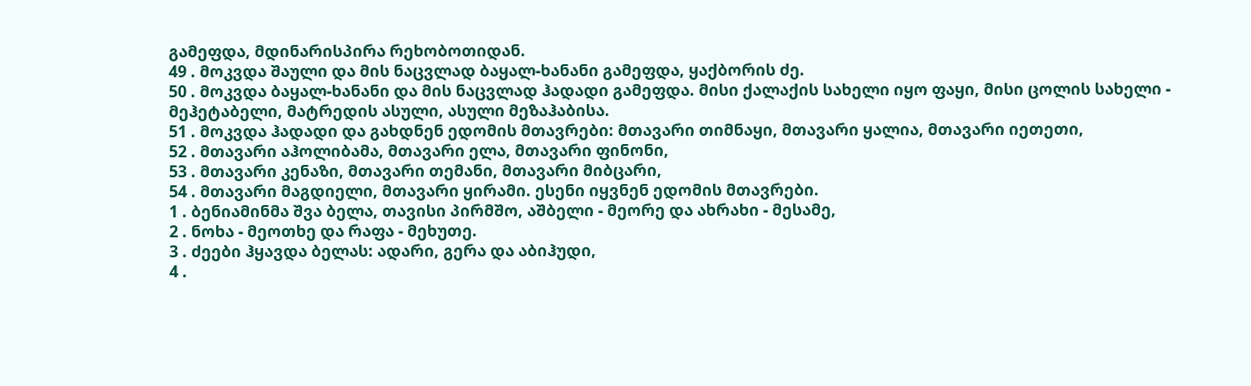გამეფდა, მდინარისპირა რეხობოთიდან.
49 . მოკვდა შაული და მის ნაცვლად ბაყალ-ხანანი გამეფდა, ყაქბორის ძე.
50 . მოკვდა ბაყალ-ხანანი და მის ნაცვლად ჰადადი გამეფდა. მისი ქალაქის სახელი იყო ფაყი, მისი ცოლის სახელი - მეჰეტაბელი, მატრედის ასული, ასული მეზაჰაბისა.
51 . მოკვდა ჰადადი და გახდნენ ედომის მთავრები: მთავარი თიმნაყი, მთავარი ყალია, მთავარი იეთეთი,
52 . მთავარი აჰოლიბამა, მთავარი ელა, მთავარი ფინონი,
53 . მთავარი კენაზი, მთავარი თემანი, მთავარი მიბცარი,
54 . მთავარი მაგდიელი, მთავარი ყირამი. ესენი იყვნენ ედომის მთავრები.
1 . ბენიამინმა შვა ბელა, თავისი პირმშო, აშბელი - მეორე და ახრახი - მესამე,
2 . ნოხა - მეოთხე და რაფა - მეხუთე.
3 . ძეები ჰყავდა ბელას: ადარი, გერა და აბიჰუდი,
4 .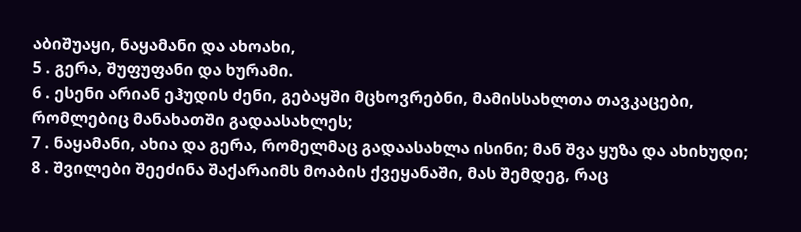აბიშუაყი, ნაყამანი და ახოახი,
5 . გერა, შუფუფანი და ხურამი.
6 . ესენი არიან ეჰუდის ძენი, გებაყში მცხოვრებნი, მამისსახლთა თავკაცები, რომლებიც მანახათში გადაასახლეს;
7 . ნაყამანი, ახია და გერა, რომელმაც გადაასახლა ისინი; მან შვა ყუზა და ახიხუდი;
8 . შვილები შეეძინა შაქარაიმს მოაბის ქვეყანაში, მას შემდეგ, რაც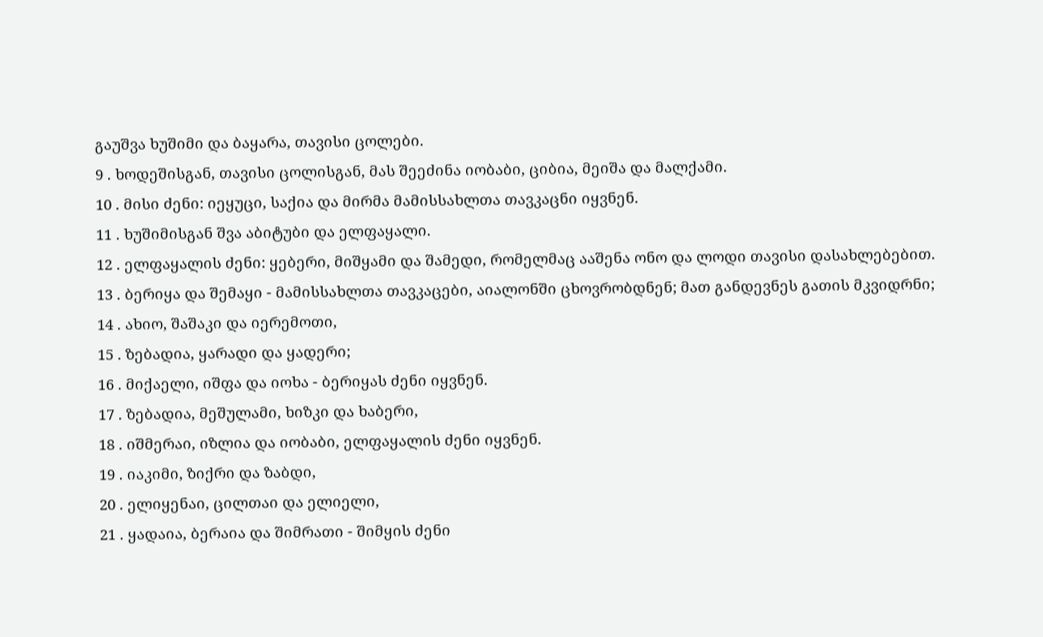გაუშვა ხუშიმი და ბაყარა, თავისი ცოლები.
9 . ხოდეშისგან, თავისი ცოლისგან, მას შეეძინა იობაბი, ციბია, მეიშა და მალქამი.
10 . მისი ძენი: იეყუცი, საქია და მირმა მამისსახლთა თავკაცნი იყვნენ.
11 . ხუშიმისგან შვა აბიტუბი და ელფაყალი.
12 . ელფაყალის ძენი: ყებერი, მიშყამი და შამედი, რომელმაც ააშენა ონო და ლოდი თავისი დასახლებებით.
13 . ბერიყა და შემაყი - მამისსახლთა თავკაცები, აიალონში ცხოვრობდნენ; მათ განდევნეს გათის მკვიდრნი;
14 . ახიო, შაშაკი და იერემოთი,
15 . ზებადია, ყარადი და ყადერი;
16 . მიქაელი, იშფა და იოხა - ბერიყას ძენი იყვნენ.
17 . ზებადია, მეშულამი, ხიზკი და ხაბერი,
18 . იშმერაი, იზლია და იობაბი, ელფაყალის ძენი იყვნენ.
19 . იაკიმი, ზიქრი და ზაბდი,
20 . ელიყენაი, ცილთაი და ელიელი,
21 . ყადაია, ბერაია და შიმრათი - შიმყის ძენი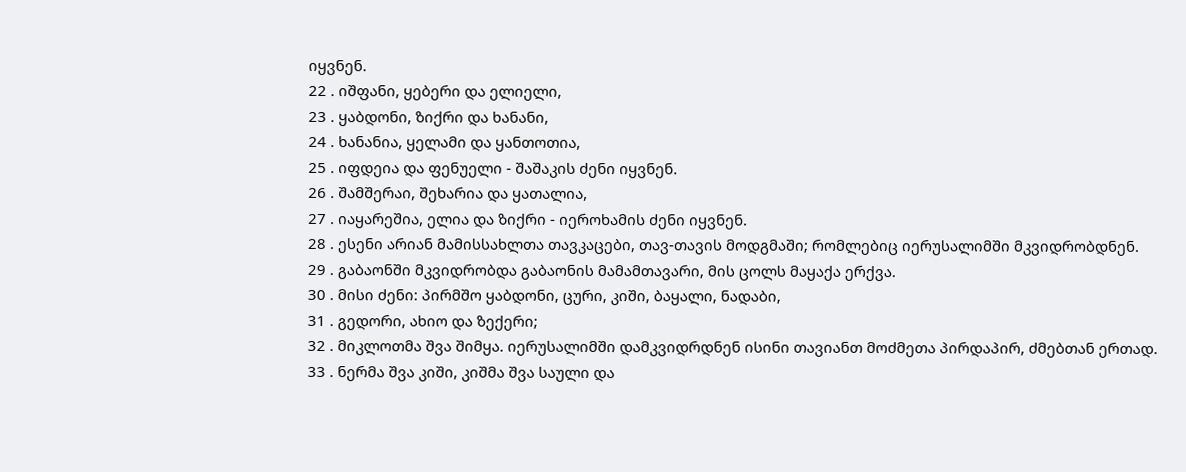იყვნენ.
22 . იშფანი, ყებერი და ელიელი,
23 . ყაბდონი, ზიქრი და ხანანი,
24 . ხანანია, ყელამი და ყანთოთია,
25 . იფდეია და ფენუელი - შაშაკის ძენი იყვნენ.
26 . შამშერაი, შეხარია და ყათალია,
27 . იაყარეშია, ელია და ზიქრი - იეროხამის ძენი იყვნენ.
28 . ესენი არიან მამისსახლთა თავკაცები, თავ-თავის მოდგმაში; რომლებიც იერუსალიმში მკვიდრობდნენ.
29 . გაბაონში მკვიდრობდა გაბაონის მამამთავარი, მის ცოლს მაყაქა ერქვა.
30 . მისი ძენი: პირმშო ყაბდონი, ცური, კიში, ბაყალი, ნადაბი,
31 . გედორი, ახიო და ზექერი;
32 . მიკლოთმა შვა შიმყა. იერუსალიმში დამკვიდრდნენ ისინი თავიანთ მოძმეთა პირდაპირ, ძმებთან ერთად.
33 . ნერმა შვა კიში, კიშმა შვა საული და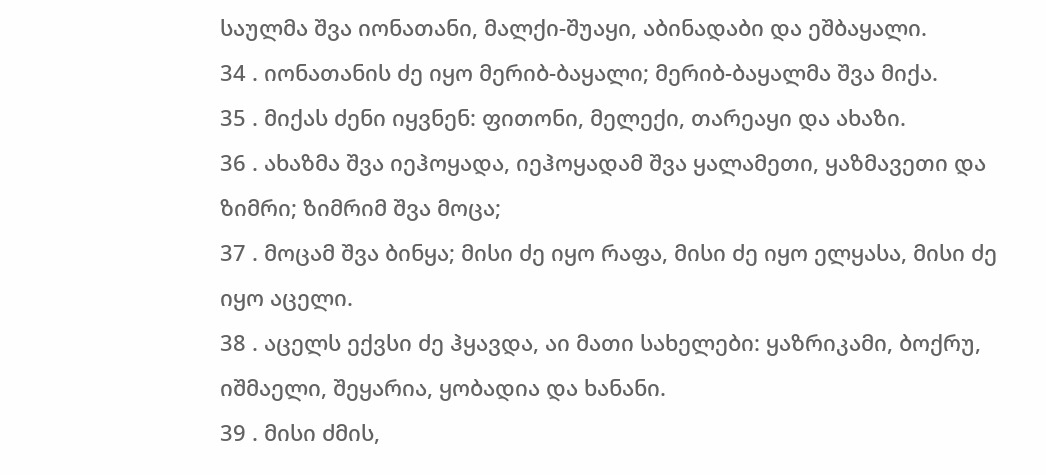საულმა შვა იონათანი, მალქი-შუაყი, აბინადაბი და ეშბაყალი.
34 . იონათანის ძე იყო მერიბ-ბაყალი; მერიბ-ბაყალმა შვა მიქა.
35 . მიქას ძენი იყვნენ: ფითონი, მელექი, თარეაყი და ახაზი.
36 . ახაზმა შვა იეჰოყადა, იეჰოყადამ შვა ყალამეთი, ყაზმავეთი და ზიმრი; ზიმრიმ შვა მოცა;
37 . მოცამ შვა ბინყა; მისი ძე იყო რაფა, მისი ძე იყო ელყასა, მისი ძე იყო აცელი.
38 . აცელს ექვსი ძე ჰყავდა, აი მათი სახელები: ყაზრიკამი, ბოქრუ, იშმაელი, შეყარია, ყობადია და ხანანი.
39 . მისი ძმის,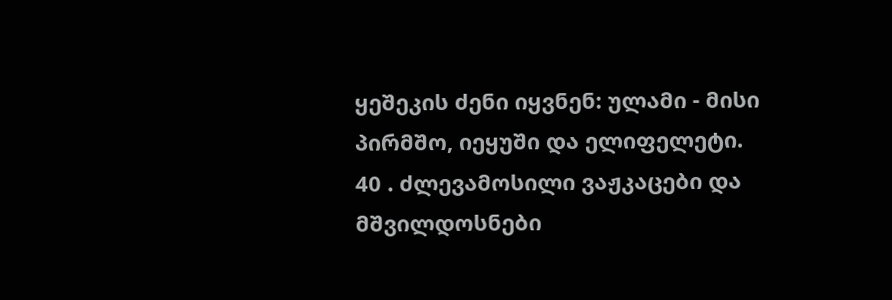ყეშეკის ძენი იყვნენ: ულამი - მისი პირმშო, იეყუში და ელიფელეტი.
40 . ძლევამოსილი ვაჟკაცები და მშვილდოსნები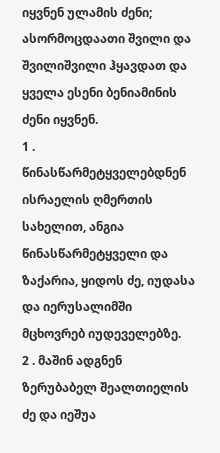იყვნენ ულამის ძენი; ასორმოცდაათი შვილი და შვილიშვილი ჰყავდათ და ყველა ესენი ბენიამინის ძენი იყვნენ.
1 . წინასწარმეტყველებდნენ ისრაელის ღმერთის სახელით, ანგია წინასწარმეტყველი და ზაქარია, ყიდოს ძე, იუდასა და იერუსალიმში მცხოვრებ იუდეველებზე.
2 . მაშინ ადგნენ ზერუბაბელ შეალთიელის ძე და იეშუა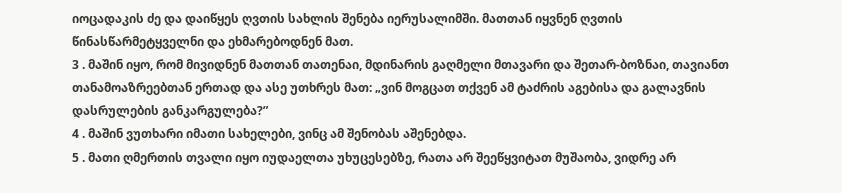იოცადაკის ძე და დაიწყეს ღვთის სახლის შენება იერუსალიმში. მათთან იყვნენ ღვთის წინასწარმეტყველნი და ეხმარებოდნენ მათ.
3 . მაშინ იყო, რომ მივიდნენ მათთან თათენაი, მდინარის გაღმელი მთავარი და შეთარ-ბოზნაი, თავიანთ თანამოაზრეებთან ერთად და ასე უთხრეს მათ: „ვინ მოგცათ თქვენ ამ ტაძრის აგებისა და გალავნის დასრულების განკარგულება?”
4 . მაშინ ვუთხარი იმათი სახელები, ვინც ამ შენობას აშენებდა.
5 . მათი ღმერთის თვალი იყო იუდაელთა უხუცესებზე, რათა არ შეეწყვიტათ მუშაობა, ვიდრე არ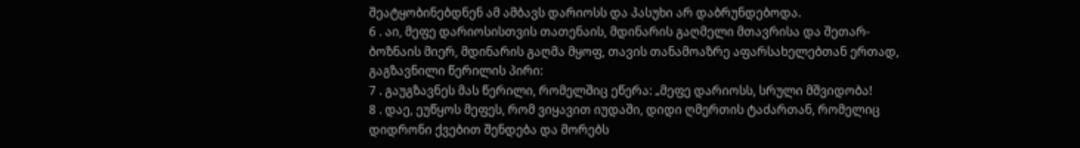შეატყობინებდნენ ამ ამბავს დარიოსს და პასუხი არ დაბრუნდებოდა.
6 . აი, მეფე დარიოსისთვის თათენაის, მდინარის გაღმელი მთავრისა და შეთარ-ბოზნაის მიერ, მდინარის გაღმა მყოფ, თავის თანამოაზრე აფარსახელებთან ერთად, გაგზავნილი წერილის პირი:
7 . გაუგზავნეს მას წერილი, რომელშიც ეწერა: „მეფე დარიოსს, სრული მშვიდობა!
8 . დაე, ეუწყოს მეფეს, რომ ვიყავით იუდაში, დიდი ღმერთის ტაძართან, რომელიც დიდრონი ქვებით შენდება და მორებს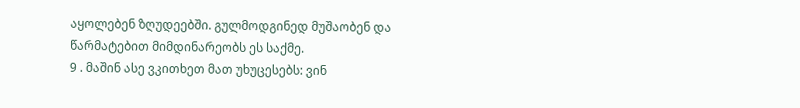აყოლებენ ზღუდეებში. გულმოდგინედ მუშაობენ და წარმატებით მიმდინარეობს ეს საქმე.
9 . მაშინ ასე ვკითხეთ მათ უხუცესებს: ვინ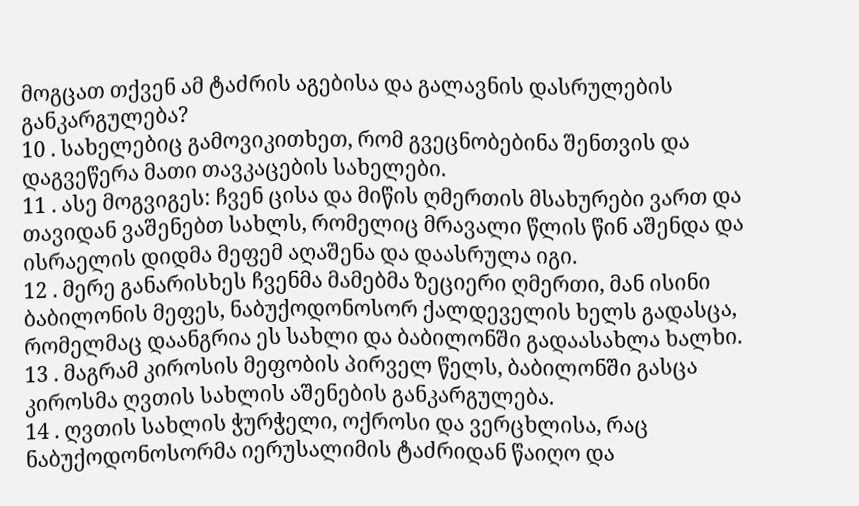მოგცათ თქვენ ამ ტაძრის აგებისა და გალავნის დასრულების განკარგულება?
10 . სახელებიც გამოვიკითხეთ, რომ გვეცნობებინა შენთვის და დაგვეწერა მათი თავკაცების სახელები.
11 . ასე მოგვიგეს: ჩვენ ცისა და მიწის ღმერთის მსახურები ვართ და თავიდან ვაშენებთ სახლს, რომელიც მრავალი წლის წინ აშენდა და ისრაელის დიდმა მეფემ აღაშენა და დაასრულა იგი.
12 . მერე განარისხეს ჩვენმა მამებმა ზეციერი ღმერთი, მან ისინი ბაბილონის მეფეს, ნაბუქოდონოსორ ქალდეველის ხელს გადასცა, რომელმაც დაანგრია ეს სახლი და ბაბილონში გადაასახლა ხალხი.
13 . მაგრამ კიროსის მეფობის პირველ წელს, ბაბილონში გასცა კიროსმა ღვთის სახლის აშენების განკარგულება.
14 . ღვთის სახლის ჭურჭელი, ოქროსი და ვერცხლისა, რაც ნაბუქოდონოსორმა იერუსალიმის ტაძრიდან წაიღო და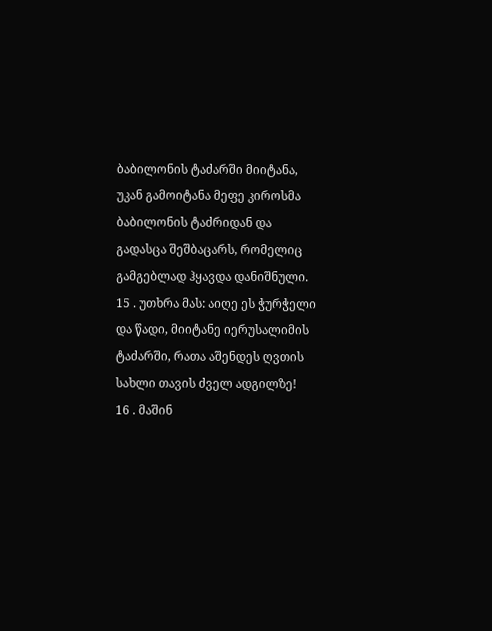ბაბილონის ტაძარში მიიტანა, უკან გამოიტანა მეფე კიროსმა ბაბილონის ტაძრიდან და გადასცა შეშბაცარს, რომელიც გამგებლად ჰყავდა დანიშნული.
15 . უთხრა მას: აიღე ეს ჭურჭელი და წადი, მიიტანე იერუსალიმის ტაძარში, რათა აშენდეს ღვთის სახლი თავის ძველ ადგილზე!
16 . მაშინ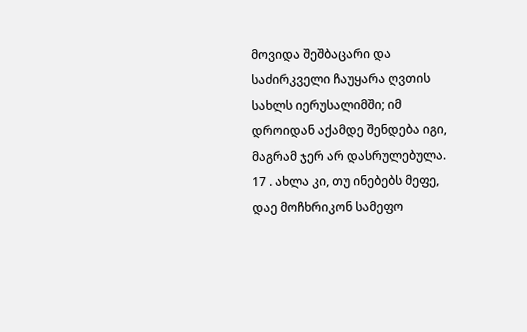მოვიდა შეშბაცარი და საძირკველი ჩაუყარა ღვთის სახლს იერუსალიმში; იმ დროიდან აქამდე შენდება იგი, მაგრამ ჯერ არ დასრულებულა.
17 . ახლა კი, თუ ინებებს მეფე, დაე მოჩხრიკონ სამეფო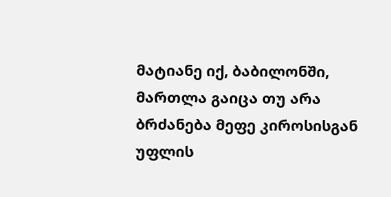მატიანე იქ, ბაბილონში, მართლა გაიცა თუ არა ბრძანება მეფე კიროსისგან უფლის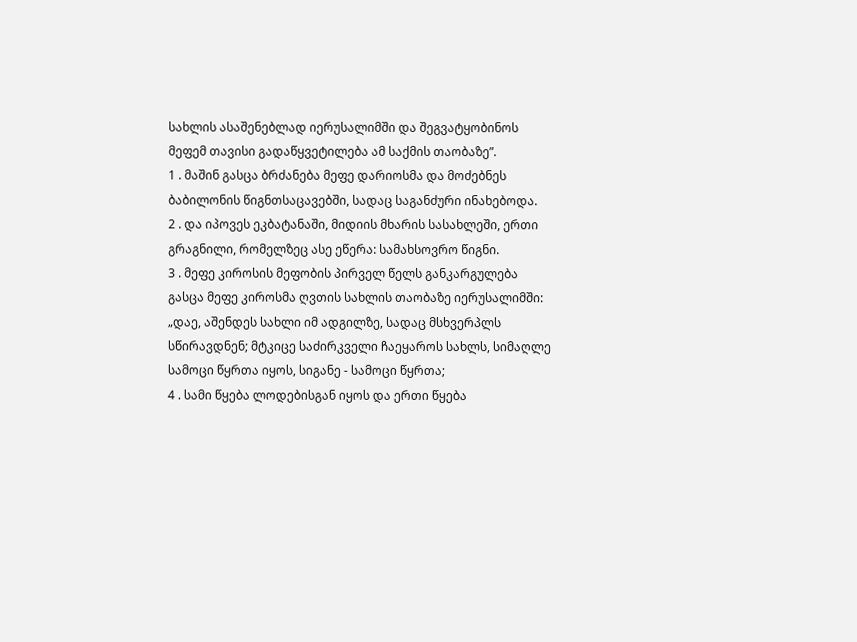სახლის ასაშენებლად იერუსალიმში და შეგვატყობინოს მეფემ თავისი გადაწყვეტილება ამ საქმის თაობაზე”.
1 . მაშინ გასცა ბრძანება მეფე დარიოსმა და მოძებნეს ბაბილონის წიგნთსაცავებში, სადაც საგანძური ინახებოდა.
2 . და იპოვეს ეკბატანაში, მიდიის მხარის სასახლეში, ერთი გრაგნილი, რომელზეც ასე ეწერა: სამახსოვრო წიგნი.
3 . მეფე კიროსის მეფობის პირველ წელს განკარგულება გასცა მეფე კიროსმა ღვთის სახლის თაობაზე იერუსალიმში: „დაე, აშენდეს სახლი იმ ადგილზე, სადაც მსხვერპლს სწირავდნენ; მტკიცე საძირკველი ჩაეყაროს სახლს, სიმაღლე სამოცი წყრთა იყოს, სიგანე - სამოცი წყრთა;
4 . სამი წყება ლოდებისგან იყოს და ერთი წყება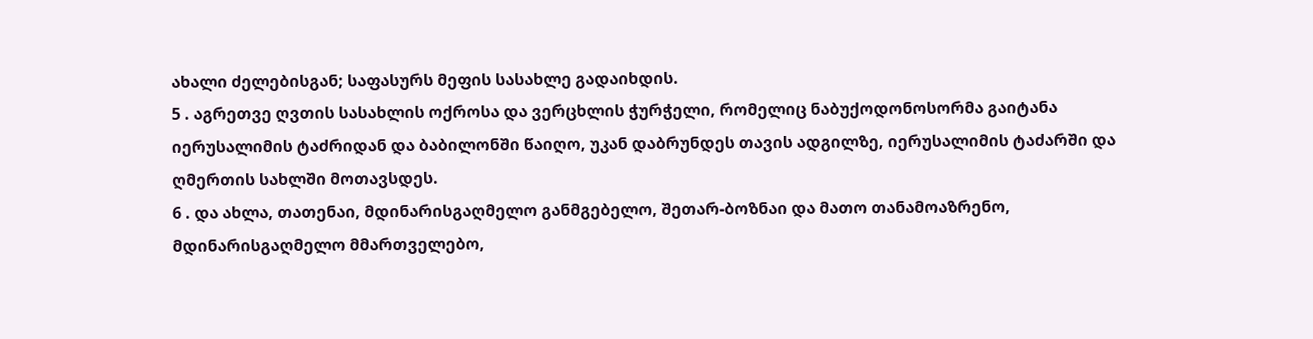ახალი ძელებისგან; საფასურს მეფის სასახლე გადაიხდის.
5 . აგრეთვე ღვთის სასახლის ოქროსა და ვერცხლის ჭურჭელი, რომელიც ნაბუქოდონოსორმა გაიტანა იერუსალიმის ტაძრიდან და ბაბილონში წაიღო, უკან დაბრუნდეს თავის ადგილზე, იერუსალიმის ტაძარში და ღმერთის სახლში მოთავსდეს.
6 . და ახლა, თათენაი, მდინარისგაღმელო განმგებელო, შეთარ-ბოზნაი და მათო თანამოაზრენო, მდინარისგაღმელო მმართველებო,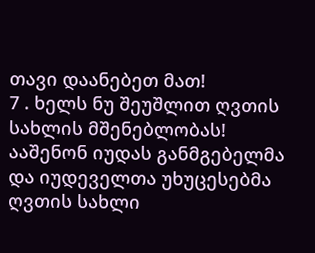თავი დაანებეთ მათ!
7 . ხელს ნუ შეუშლით ღვთის სახლის მშენებლობას! ააშენონ იუდას განმგებელმა და იუდეველთა უხუცესებმა ღვთის სახლი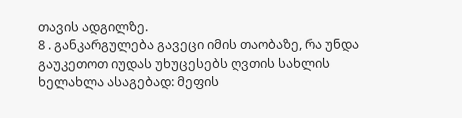თავის ადგილზე.
8 . განკარგულება გავეცი იმის თაობაზე, რა უნდა გაუკეთოთ იუდას უხუცესებს ღვთის სახლის ხელახლა ასაგებად: მეფის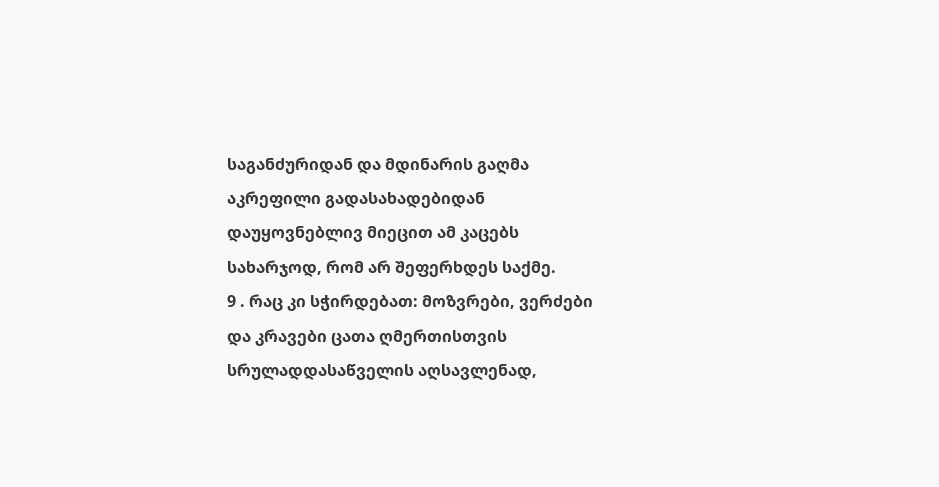საგანძურიდან და მდინარის გაღმა აკრეფილი გადასახადებიდან დაუყოვნებლივ მიეცით ამ კაცებს სახარჯოდ, რომ არ შეფერხდეს საქმე.
9 . რაც კი სჭირდებათ: მოზვრები, ვერძები და კრავები ცათა ღმერთისთვის სრულადდასაწველის აღსავლენად,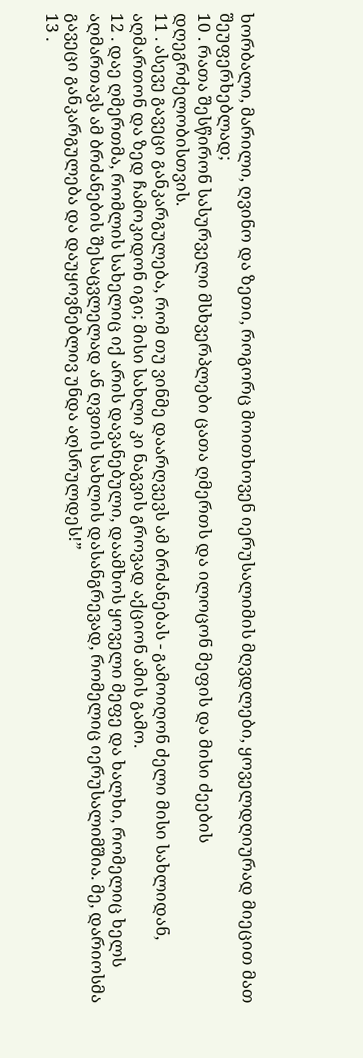ხორბალი, მარილი, ღვინო და ზეთი, როგორც მოითხოვენ იერუსალიმის მღვდლები, ყოველდღიურად მიეცით მათ შეუფერხებლად;
10 . რათა შესწირონ სასურველი მსხვერპლები ცათა ღმერთს და ილოცონ მეფის და მისი ძეების დღეგრძელობისთვის.
11 . ასევე გავეცი განკარგულება, რომ თუ ვინმე დაარღვევს ამ ბრძანებას - გამოიღონ ძელი მისი სახლიდან, აღმართონ და ზედ ჩამოკიდონ იგი; მისი სახლი კი ნაგვის გროვად აქციონ ამის გამო.
12 . დაე ღმერთმა, რომლის სახელიც იქ არის დავანებული, დაამხოს ყოველი მეფე და ხალხი, რომელიც ხელს აღმართავს ამ ბრძანების შესაცვლელად ან ღვთის სახლის დასანგრევად, რომელიც იერუსალიმშია. მე, დარიოსმა გავეცი განკარგულება და დაუყოვნებლივ უნდა აღსრულდეს!”
13 .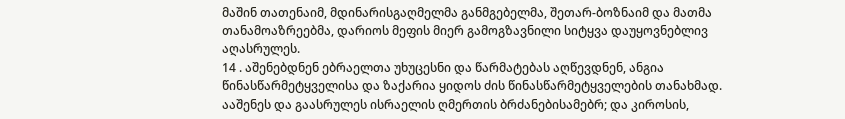მაშინ თათენაიმ, მდინარისგაღმელმა განმგებელმა, შეთარ-ბოზნაიმ და მათმა თანამოაზრეებმა, დარიოს მეფის მიერ გამოგზავნილი სიტყვა დაუყოვნებლივ აღასრულეს.
14 . აშენებდნენ ებრაელთა უხუცესნი და წარმატებას აღწევდნენ, ანგია წინასწარმეტყველისა და ზაქარია ყიდოს ძის წინასწარმეტყველების თანახმად. ააშენეს და გაასრულეს ისრაელის ღმერთის ბრძანებისამებრ; და კიროსის,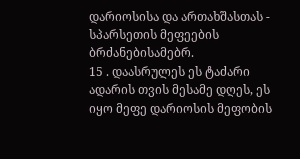დარიოსისა და ართახშასთას - სპარსეთის მეფეების ბრძანებისამებრ.
15 . დაასრულეს ეს ტაძარი ადარის თვის მესამე დღეს, ეს იყო მეფე დარიოსის მეფობის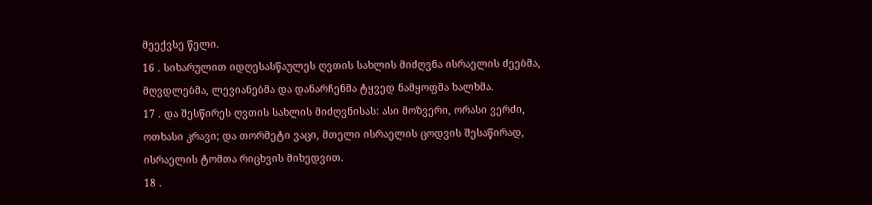მეექვსე წელი.
16 . სიხარულით იდღესასწაულეს ღვთის სახლის მიძღვნა ისრაელის ძეებმა, მღვდლებმა, ლევიანებმა და დანარჩენმა ტყვედ ნამყოფმა ხალხმა.
17 . და შესწირეს ღვთის სახლის მიძღვნისას: ასი მოზვერი, ორასი ვერძი, ოთხასი კრავი; და თორმეტი ვაცი, მთელი ისრაელის ცოდვის შესაწირად, ისრაელის ტომთა რიცხვის მიხედვით.
18 .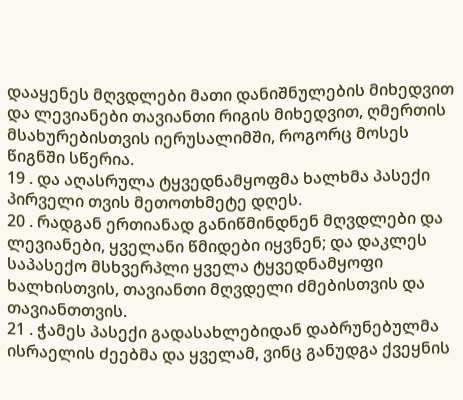დააყენეს მღვდლები მათი დანიშნულების მიხედვით და ლევიანები თავიანთი რიგის მიხედვით, ღმერთის მსახურებისთვის იერუსალიმში, როგორც მოსეს წიგნში სწერია.
19 . და აღასრულა ტყვედნამყოფმა ხალხმა პასექი პირველი თვის მეთოთხმეტე დღეს.
20 . რადგან ერთიანად განიწმინდნენ მღვდლები და ლევიანები, ყველანი წმიდები იყვნენ; და დაკლეს საპასექო მსხვერპლი ყველა ტყვედნამყოფი ხალხისთვის, თავიანთი მღვდელი ძმებისთვის და თავიანთთვის.
21 . ჭამეს პასექი გადასახლებიდან დაბრუნებულმა ისრაელის ძეებმა და ყველამ, ვინც განუდგა ქვეყნის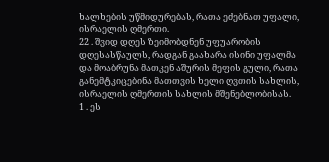ხალხების უწმიდურებას, რათა ეძებნათ უფალი, ისრაელის ღმერთი.
22 . შვიდ დღეს ზეიმობდნენ უფუარობის დღესასწაულს, რადგან გაახარა ისინი უფალმა და მოაბრუნა მათკენ აშურის მეფის გული, რათა განემტკიცებინა მათთვის ხელი ღვთის სახლის, ისრაელის ღმერთის სახლის მშენებლობისას.
1 . ეს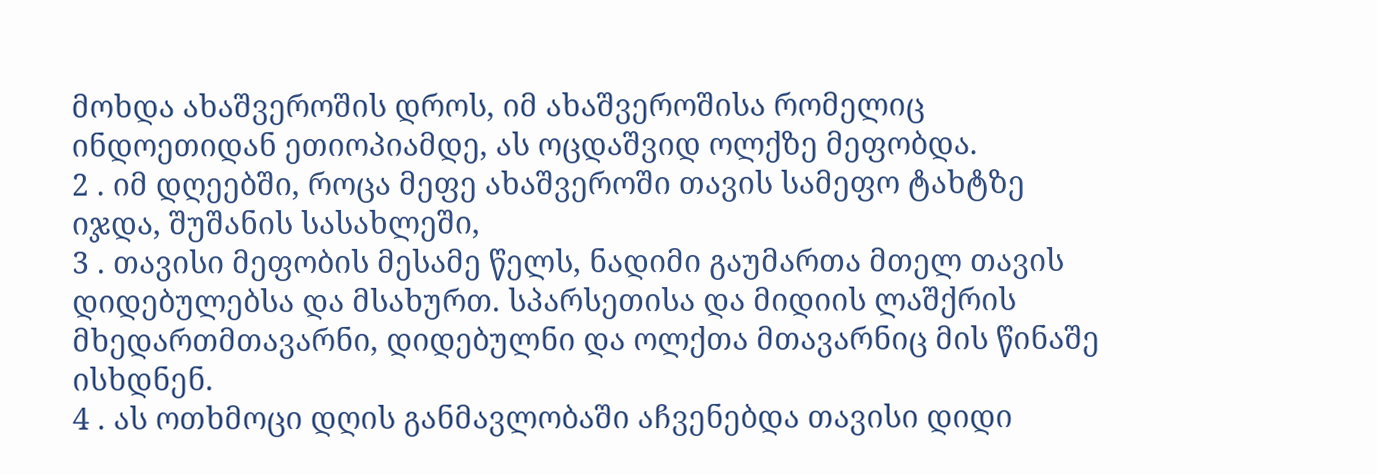მოხდა ახაშვეროშის დროს, იმ ახაშვეროშისა რომელიც ინდოეთიდან ეთიოპიამდე, ას ოცდაშვიდ ოლქზე მეფობდა.
2 . იმ დღეებში, როცა მეფე ახაშვეროში თავის სამეფო ტახტზე იჯდა, შუშანის სასახლეში,
3 . თავისი მეფობის მესამე წელს, ნადიმი გაუმართა მთელ თავის დიდებულებსა და მსახურთ. სპარსეთისა და მიდიის ლაშქრის მხედართმთავარნი, დიდებულნი და ოლქთა მთავარნიც მის წინაშე ისხდნენ.
4 . ას ოთხმოცი დღის განმავლობაში აჩვენებდა თავისი დიდი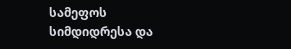სამეფოს სიმდიდრესა და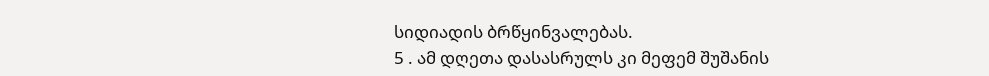სიდიადის ბრწყინვალებას.
5 . ამ დღეთა დასასრულს კი მეფემ შუშანის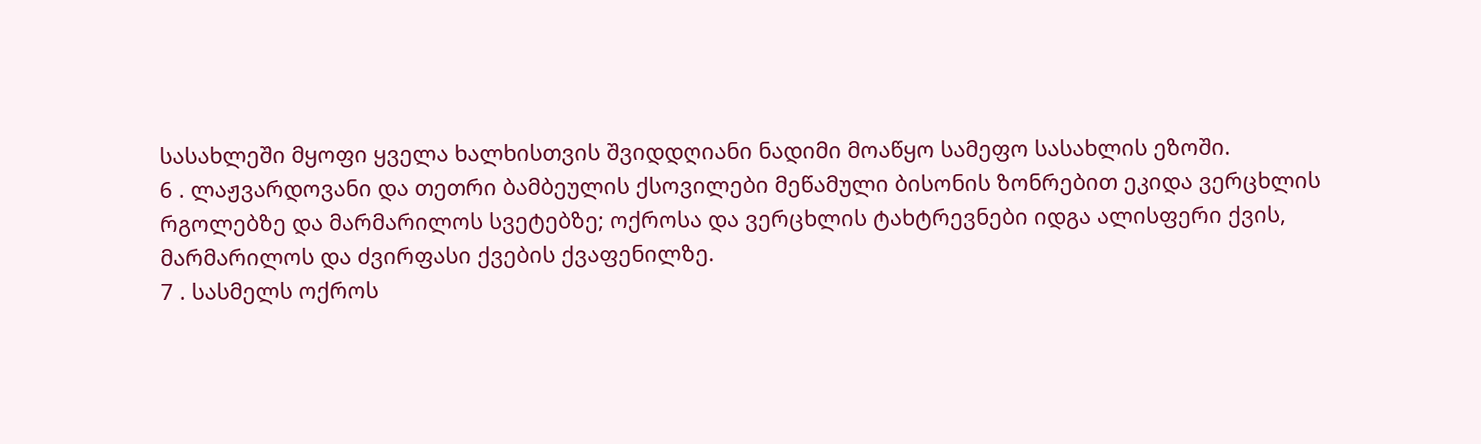სასახლეში მყოფი ყველა ხალხისთვის შვიდდღიანი ნადიმი მოაწყო სამეფო სასახლის ეზოში.
6 . ლაჟვარდოვანი და თეთრი ბამბეულის ქსოვილები მეწამული ბისონის ზონრებით ეკიდა ვერცხლის რგოლებზე და მარმარილოს სვეტებზე; ოქროსა და ვერცხლის ტახტრევნები იდგა ალისფერი ქვის, მარმარილოს და ძვირფასი ქვების ქვაფენილზე.
7 . სასმელს ოქროს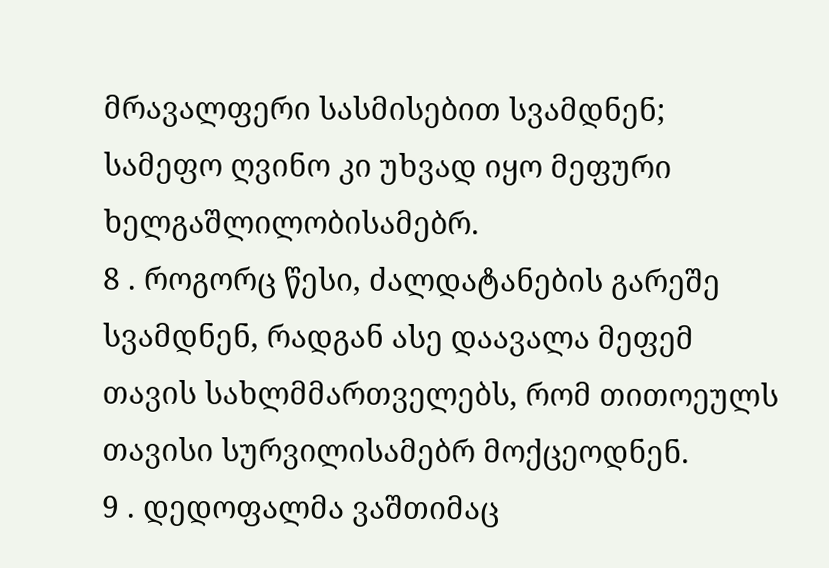მრავალფერი სასმისებით სვამდნენ; სამეფო ღვინო კი უხვად იყო მეფური ხელგაშლილობისამებრ.
8 . როგორც წესი, ძალდატანების გარეშე სვამდნენ, რადგან ასე დაავალა მეფემ თავის სახლმმართველებს, რომ თითოეულს თავისი სურვილისამებრ მოქცეოდნენ.
9 . დედოფალმა ვაშთიმაც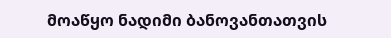მოაწყო ნადიმი ბანოვანთათვის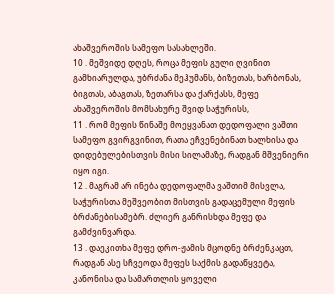ახაშვეროშის სამეფო სასახლეში.
10 . მეშვიდე დღეს, როცა მეფის გული ღვინით გამხიარულდა, უბრძანა მეჰუმანს, ბიზეთას, ხარბონას, ბიგთას, აბაგთას, ზეთარსა და ქარქასს, მეფე ახაშვეროშის მომსახურე შვიდ საჭურისს,
11 . რომ მეფის წინაშე მოეყვანათ დედოფალი ვაშთი სამეფო გვირგვინით, რათა ეჩვენებინათ ხალხისა და დიდებულებისთვის მისი სილამაზე, რადგან მშვენიერი იყო იგი.
12 . მაგრამ არ ინება დედოფალმა ვაშთიმ მისვლა, საჭურისთა მეშვეობით მისთვის გადაცემული მეფის ბრძანებისამებრ. ძლიერ განრისხდა მეფე და გამძვინვარდა.
13 . დაეკითხა მეფე დრო-ჟამის მცოდნე ბრძენკაცთ, რადგან ასე სჩვეოდა მეფეს საქმის გადაწყვეტა, კანონისა და სამართლის ყოველი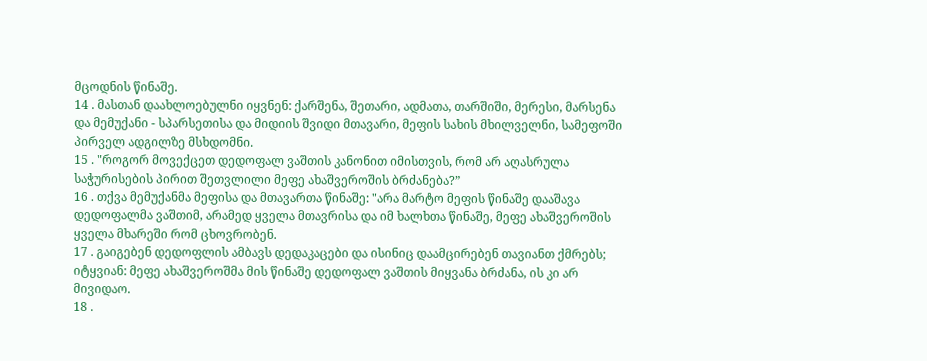მცოდნის წინაშე.
14 . მასთან დაახლოებულნი იყვნენ: ქარშენა, შეთარი, ადმათა, თარშიში, მერესი, მარსენა და მემუქანი - სპარსეთისა და მიდიის შვიდი მთავარი, მეფის სახის მხილველნი, სამეფოში პირველ ადგილზე მსხდომნი.
15 . "როგორ მოვექცეთ დედოფალ ვაშთის კანონით იმისთვის, რომ არ აღასრულა საჭურისების პირით შეთვლილი მეფე ახაშვეროშის ბრძანება?”
16 . თქვა მემუქანმა მეფისა და მთავართა წინაშე: "არა მარტო მეფის წინაშე დააშავა დედოფალმა ვაშთიმ, არამედ ყველა მთავრისა და იმ ხალხთა წინაშე, მეფე ახაშვეროშის ყველა მხარეში რომ ცხოვრობენ.
17 . გაიგებენ დედოფლის ამბავს დედაკაცები და ისინიც დაამცირებენ თავიანთ ქმრებს; იტყვიან: მეფე ახაშვეროშმა მის წინაშე დედოფალ ვაშთის მიყვანა ბრძანა, ის კი არ მივიდაო.
18 .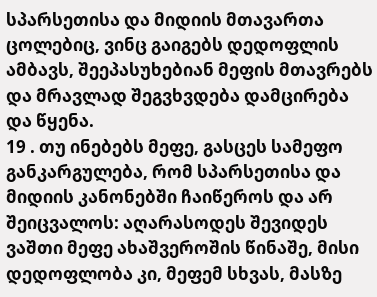სპარსეთისა და მიდიის მთავართა ცოლებიც, ვინც გაიგებს დედოფლის ამბავს, შეეპასუხებიან მეფის მთავრებს და მრავლად შეგვხვდება დამცირება და წყენა.
19 . თუ ინებებს მეფე, გასცეს სამეფო განკარგულება, რომ სპარსეთისა და მიდიის კანონებში ჩაიწეროს და არ შეიცვალოს: აღარასოდეს შევიდეს ვაშთი მეფე ახაშვეროშის წინაშე, მისი დედოფლობა კი, მეფემ სხვას, მასზე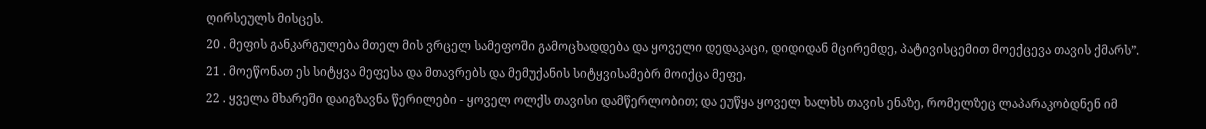ღირსეულს მისცეს.
20 . მეფის განკარგულება მთელ მის ვრცელ სამეფოში გამოცხადდება და ყოველი დედაკაცი, დიდიდან მცირემდე, პატივისცემით მოექცევა თავის ქმარს”.
21 . მოეწონათ ეს სიტყვა მეფესა და მთავრებს და მემუქანის სიტყვისამებრ მოიქცა მეფე,
22 . ყველა მხარეში დაიგზავნა წერილები - ყოველ ოლქს თავისი დამწერლობით; და ეუწყა ყოველ ხალხს თავის ენაზე, რომელზეც ლაპარაკობდნენ იმ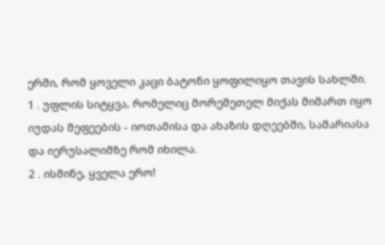ერში, რომ ყოველი კაცი ბატონი ყოფილიყო თავის სახლში.
1 . უფლის სიტყვა, რომელიც მორეშეთელ მიქას მიმართ იყო იუდას მეფეების - იოთამისა და ახაზის დღეებში, სამარიასა და იერუსალიმზე რომ იხილა.
2 . ისმინე, ყველა ერო!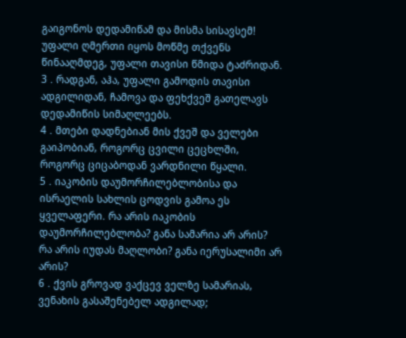გაიგონოს დედამიწამ და მისმა სისავსემ! უფალი ღმერთი იყოს მოწმე თქვენს წინააღმდეგ, უფალი თავისი წმიდა ტაძრიდან.
3 . რადგან, აჰა, უფალი გამოდის თავისი ადგილიდან, ჩამოვა და ფეხქვეშ გათელავს დედამიწის სიმაღლეებს.
4 . მთები დადნებიან მის ქვეშ და ველები გაიპობიან, როგორც ცვილი ცეცხლში, როგორც ციცაბოდან ვარდნილი წყალი.
5 . იაკობის დაუმორჩილებლობისა და ისრაელის სახლის ცოდვის გამოა ეს ყველაფერი. რა არის იაკობის დაუმორჩილებლობა? განა სამარია არ არის? რა არის იუდას მაღლობი? განა იერუსალიმი არ არის?
6 . ქვის გროვად ვაქცევ ველზე სამარიას, ვენახის გასაშენებელ ადგილად;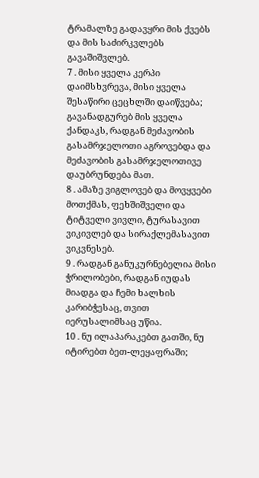ტრამალზე გადავყრი მის ქვებს და მის საძირკვლებს გავაშიშვლებ.
7 . მისი ყველა კერპი დაიმსხვრევა, მისი ყველა შესაწირი ცეცხლში დაიწვება; გავანადგურებ მის ყველა ქანდაკს, რადგან მეძავობის გასამრჯელოთი აგროვებდა და მეძავობის გასამრჯელოთივე დაუბრუნდება მათ.
8 . ამაზე ვიგლოვებ და მოვყვები მოთქმას, ფეხშიშველი და ტიტველი ვივლი, ტურასავით ვიკივლებ და სირაქლემასავით ვიკვნესებ.
9 . რადგან განუკურნებელია მისი ჭრილობები, რადგან იუდას მიადგა და ჩემი ხალხის კარიბჭესაც, თვით იერუსალიმსაც უწია.
10 . ნუ ილაპარაკებთ გათში, ნუ იტირებთ ბეთ-ლეყაფრაში;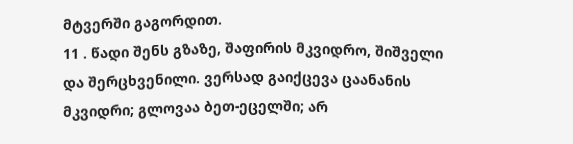მტვერში გაგორდით.
11 . წადი შენს გზაზე, შაფირის მკვიდრო, შიშველი და შერცხვენილი. ვერსად გაიქცევა ცაანანის მკვიდრი; გლოვაა ბეთ-ეცელში; არ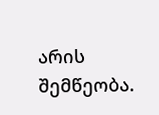არის შემწეობა.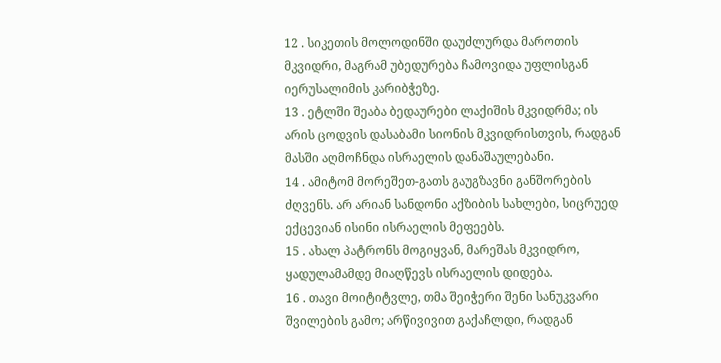12 . სიკეთის მოლოდინში დაუძლურდა მაროთის მკვიდრი, მაგრამ უბედურება ჩამოვიდა უფლისგან იერუსალიმის კარიბჭეზე.
13 . ეტლში შეაბა ბედაურები ლაქიშის მკვიდრმა; ის არის ცოდვის დასაბამი სიონის მკვიდრისთვის, რადგან მასში აღმოჩნდა ისრაელის დანაშაულებანი.
14 . ამიტომ მორეშეთ-გათს გაუგზავნი განშორების ძღვენს. არ არიან სანდონი აქზიბის სახლები, სიცრუედ ექცევიან ისინი ისრაელის მეფეებს.
15 . ახალ პატრონს მოგიყვან, მარეშას მკვიდრო, ყადულამამდე მიაღწევს ისრაელის დიდება.
16 . თავი მოიტიტვლე, თმა შეიჭერი შენი სანუკვარი შვილების გამო; არწივივით გაქაჩლდი, რადგან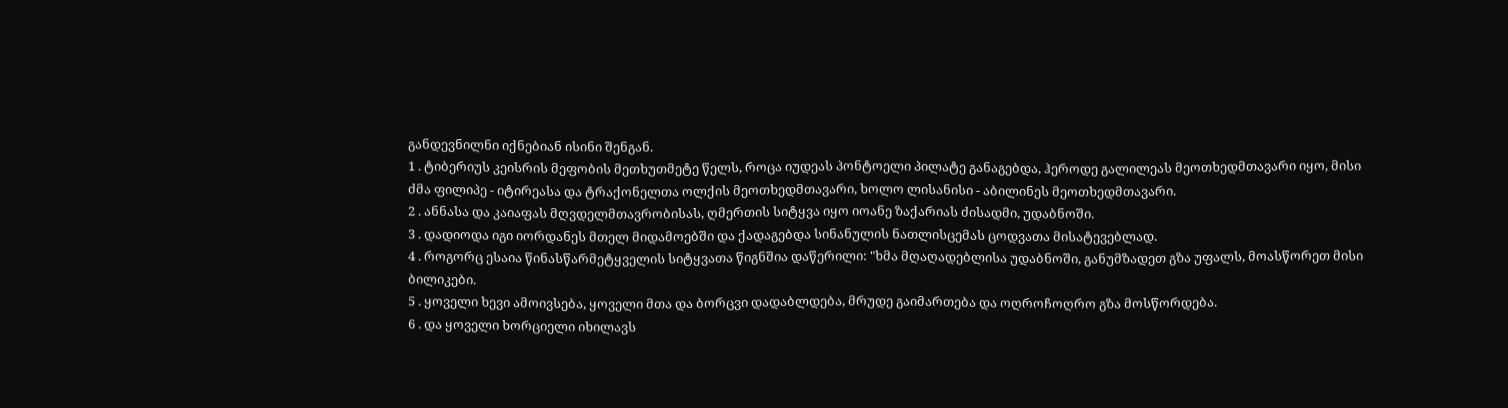განდევნილნი იქნებიან ისინი შენგან.
1 . ტიბერიუს კეისრის მეფობის მეთხუთმეტე წელს, როცა იუდეას პონტოელი პილატე განაგებდა, ჰეროდე გალილეას მეოთხედმთავარი იყო, მისი ძმა ფილიპე - იტირეასა და ტრაქონელთა ოლქის მეოთხედმთავარი, ხოლო ლისანისი - აბილინეს მეოთხედმთავარი.
2 . ანნასა და კაიაფას მღვდელმთავრობისას, ღმერთის სიტყვა იყო იოანე ზაქარიას ძისადმი, უდაბნოში.
3 . დადიოდა იგი იორდანეს მთელ მიდამოებში და ქადაგებდა სინანულის ნათლისცემას ცოდვათა მისატევებლად.
4 . როგორც ესაია წინასწარმეტყველის სიტყვათა წიგნშია დაწერილი: "ხმა მღაღადებლისა უდაბნოში, განუმზადეთ გზა უფალს, მოასწორეთ მისი ბილიკები.
5 . ყოველი ხევი ამოივსება, ყოველი მთა და ბორცვი დადაბლდება, მრუდე გაიმართება და ოღროჩოღრო გზა მოსწორდება.
6 . და ყოველი ხორციელი იხილავს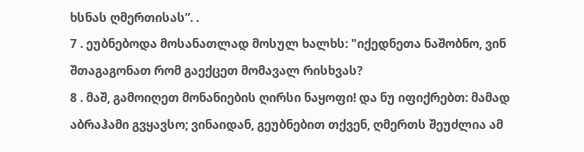ხსნას ღმერთისას”. .
7 . ეუბნებოდა მოსანათლად მოსულ ხალხს: "იქედნეთა ნაშობნო, ვინ შთაგაგონათ რომ გაექცეთ მომავალ რისხვას?
8 . მაშ, გამოიღეთ მონანიების ღირსი ნაყოფი! და ნუ იფიქრებთ: მამად აბრაჰამი გვყავსო; ვინაიდან, გეუბნებით თქვენ, ღმერთს შეუძლია ამ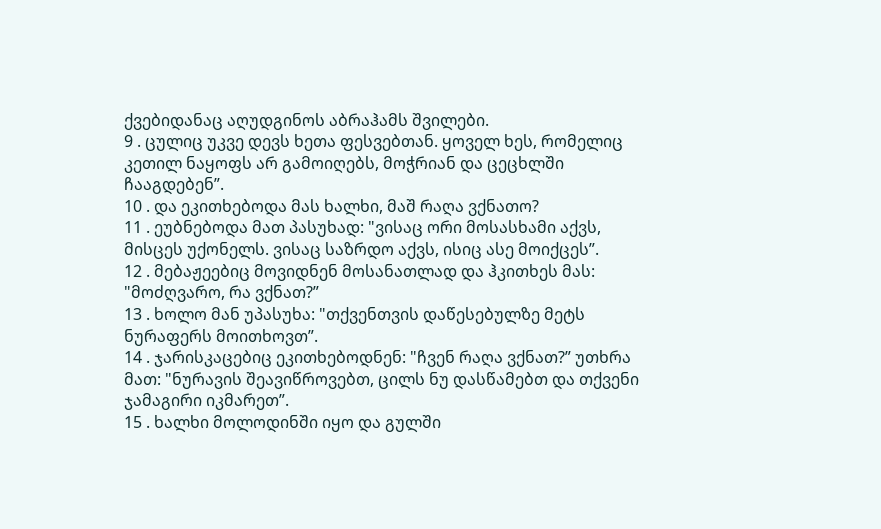ქვებიდანაც აღუდგინოს აბრაჰამს შვილები.
9 . ცულიც უკვე დევს ხეთა ფესვებთან. ყოველ ხეს, რომელიც კეთილ ნაყოფს არ გამოიღებს, მოჭრიან და ცეცხლში ჩააგდებენ”.
10 . და ეკითხებოდა მას ხალხი, მაშ რაღა ვქნათო?
11 . ეუბნებოდა მათ პასუხად: "ვისაც ორი მოსასხამი აქვს, მისცეს უქონელს. ვისაც საზრდო აქვს, ისიც ასე მოიქცეს”.
12 . მებაჟეებიც მოვიდნენ მოსანათლად და ჰკითხეს მას: "მოძღვარო, რა ვქნათ?”
13 . ხოლო მან უპასუხა: "თქვენთვის დაწესებულზე მეტს ნურაფერს მოითხოვთ”.
14 . ჯარისკაცებიც ეკითხებოდნენ: "ჩვენ რაღა ვქნათ?” უთხრა მათ: "ნურავის შეავიწროვებთ, ცილს ნუ დასწამებთ და თქვენი ჯამაგირი იკმარეთ”.
15 . ხალხი მოლოდინში იყო და გულში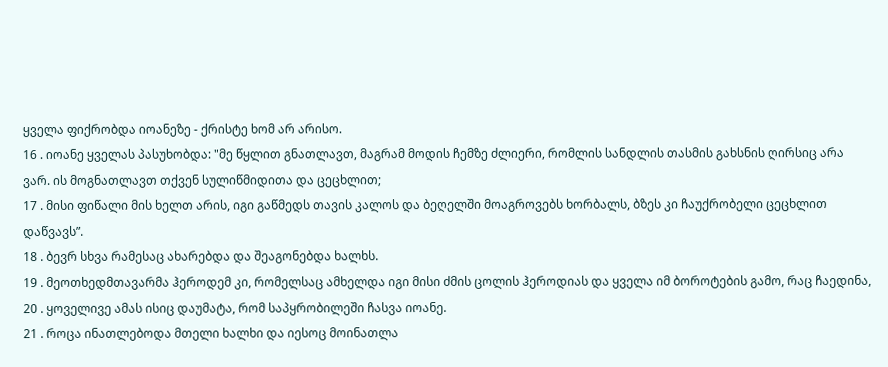ყველა ფიქრობდა იოანეზე - ქრისტე ხომ არ არისო.
16 . იოანე ყველას პასუხობდა: "მე წყლით გნათლავთ, მაგრამ მოდის ჩემზე ძლიერი, რომლის სანდლის თასმის გახსნის ღირსიც არა ვარ. ის მოგნათლავთ თქვენ სულიწმიდითა და ცეცხლით;
17 . მისი ფიწალი მის ხელთ არის, იგი გაწმედს თავის კალოს და ბეღელში მოაგროვებს ხორბალს, ბზეს კი ჩაუქრობელი ცეცხლით დაწვავს”.
18 . ბევრ სხვა რამესაც ახარებდა და შეაგონებდა ხალხს.
19 . მეოთხედმთავარმა ჰეროდემ კი, რომელსაც ამხელდა იგი მისი ძმის ცოლის ჰეროდიას და ყველა იმ ბოროტების გამო, რაც ჩაედინა,
20 . ყოველივე ამას ისიც დაუმატა, რომ საპყრობილეში ჩასვა იოანე.
21 . როცა ინათლებოდა მთელი ხალხი და იესოც მოინათლა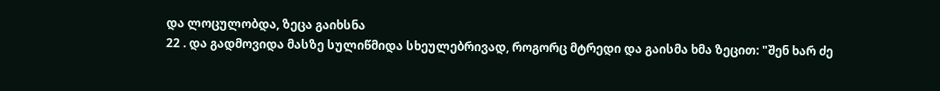და ლოცულობდა, ზეცა გაიხსნა
22 . და გადმოვიდა მასზე სულიწმიდა სხეულებრივად, როგორც მტრედი და გაისმა ხმა ზეცით: "შენ ხარ ძე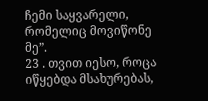ჩემი საყვარელი, რომელიც მოვიწონე მე”.
23 . თვით იესო, როცა იწყებდა მსახურებას,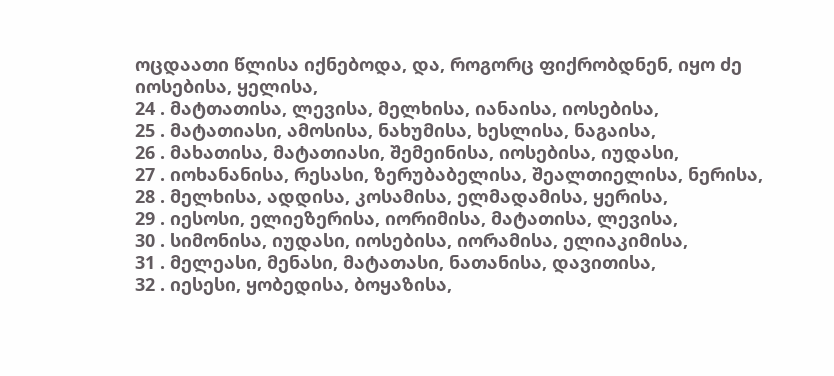ოცდაათი წლისა იქნებოდა, და, როგორც ფიქრობდნენ, იყო ძე იოსებისა, ყელისა,
24 . მატთათისა, ლევისა, მელხისა, იანაისა, იოსებისა,
25 . მატათიასი, ამოსისა, ნახუმისა, ხესლისა, ნაგაისა,
26 . მახათისა, მატათიასი, შემეინისა, იოსებისა, იუდასი,
27 . იოხანანისა, რესასი, ზერუბაბელისა, შეალთიელისა, ნერისა,
28 . მელხისა, ადდისა, კოსამისა, ელმადამისა, ყერისა,
29 . იესოსი, ელიეზერისა, იორიმისა, მატათისა, ლევისა,
30 . სიმონისა, იუდასი, იოსებისა, იორამისა, ელიაკიმისა,
31 . მელეასი, მენასი, მატათასი, ნათანისა, დავითისა,
32 . იესესი, ყობედისა, ბოყაზისა,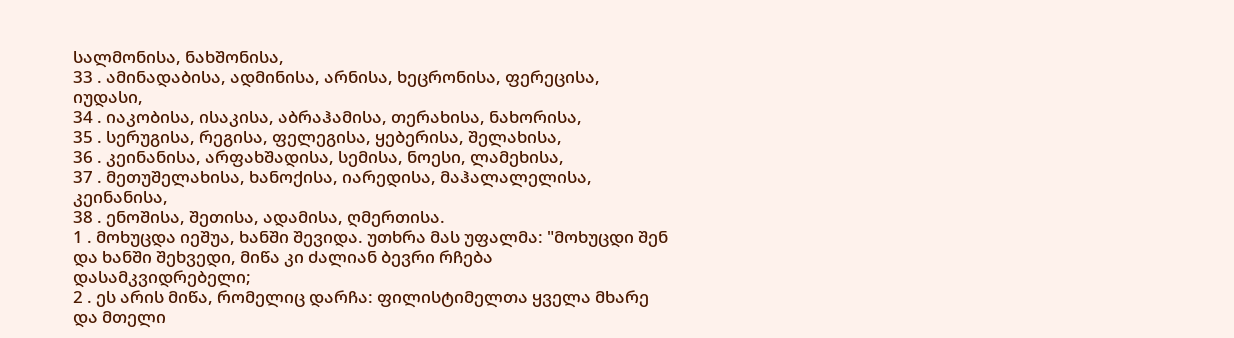სალმონისა, ნახშონისა,
33 . ამინადაბისა, ადმინისა, არნისა, ხეცრონისა, ფერეცისა, იუდასი,
34 . იაკობისა, ისაკისა, აბრაჰამისა, თერახისა, ნახორისა,
35 . სერუგისა, რეგისა, ფელეგისა, ყებერისა, შელახისა,
36 . კეინანისა, არფახშადისა, სემისა, ნოესი, ლამეხისა,
37 . მეთუშელახისა, ხანოქისა, იარედისა, მაჰალალელისა, კეინანისა,
38 . ენოშისა, შეთისა, ადამისა, ღმერთისა.
1 . მოხუცდა იეშუა, ხანში შევიდა. უთხრა მას უფალმა: "მოხუცდი შენ და ხანში შეხვედი, მიწა კი ძალიან ბევრი რჩება დასამკვიდრებელი;
2 . ეს არის მიწა, რომელიც დარჩა: ფილისტიმელთა ყველა მხარე და მთელი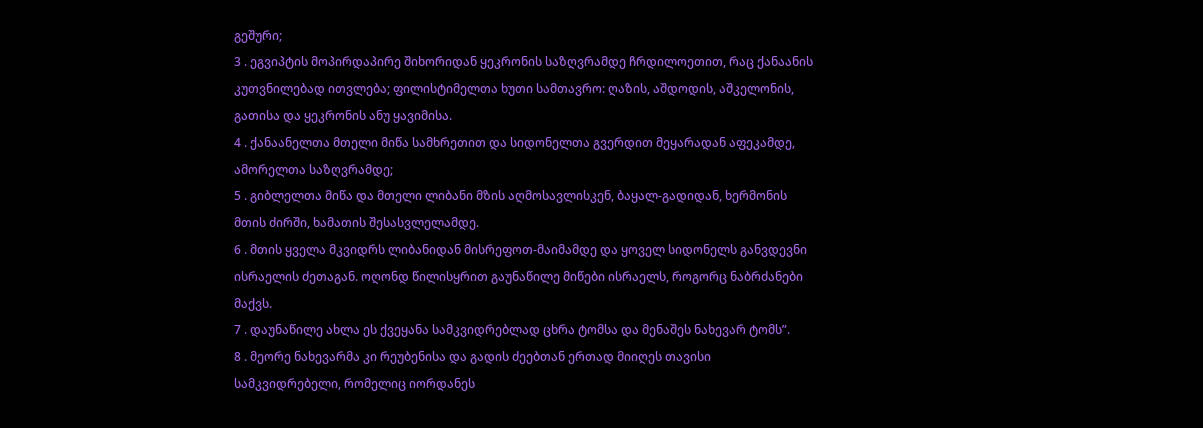გეშური;
3 . ეგვიპტის მოპირდაპირე შიხორიდან ყეკრონის საზღვრამდე ჩრდილოეთით, რაც ქანაანის კუთვნილებად ითვლება; ფილისტიმელთა ხუთი სამთავრო: ღაზის, აშდოდის, აშკელონის, გათისა და ყეკრონის ანუ ყავიმისა.
4 . ქანაანელთა მთელი მიწა სამხრეთით და სიდონელთა გვერდით მეყარადან აფეკამდე, ამორელთა საზღვრამდე;
5 . გიბლელთა მიწა და მთელი ლიბანი მზის აღმოსავლისკენ, ბაყალ-გადიდან, ხერმონის მთის ძირში, ხამათის შესასვლელამდე.
6 . მთის ყველა მკვიდრს ლიბანიდან მისრეფოთ-მაიმამდე და ყოველ სიდონელს განვდევნი ისრაელის ძეთაგან. ოღონდ წილისყრით გაუნაწილე მიწები ისრაელს, როგორც ნაბრძანები მაქვს.
7 . დაუნაწილე ახლა ეს ქვეყანა სამკვიდრებლად ცხრა ტომსა და მენაშეს ნახევარ ტომს”.
8 . მეორე ნახევარმა კი რეუბენისა და გადის ძეებთან ერთად მიიღეს თავისი სამკვიდრებელი, რომელიც იორდანეს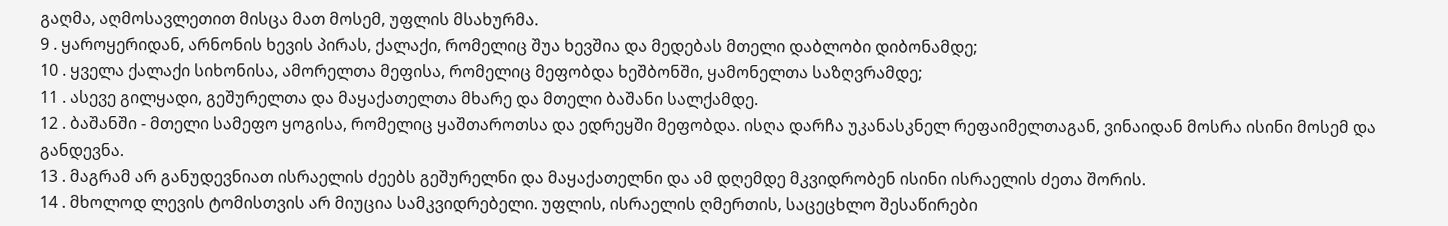გაღმა, აღმოსავლეთით მისცა მათ მოსემ, უფლის მსახურმა.
9 . ყაროყერიდან, არნონის ხევის პირას, ქალაქი, რომელიც შუა ხევშია და მედებას მთელი დაბლობი დიბონამდე;
10 . ყველა ქალაქი სიხონისა, ამორელთა მეფისა, რომელიც მეფობდა ხეშბონში, ყამონელთა საზღვრამდე;
11 . ასევე გილყადი, გეშურელთა და მაყაქათელთა მხარე და მთელი ბაშანი სალქამდე.
12 . ბაშანში - მთელი სამეფო ყოგისა, რომელიც ყაშთაროთსა და ედრეყში მეფობდა. ისღა დარჩა უკანასკნელ რეფაიმელთაგან, ვინაიდან მოსრა ისინი მოსემ და განდევნა.
13 . მაგრამ არ განუდევნიათ ისრაელის ძეებს გეშურელნი და მაყაქათელნი და ამ დღემდე მკვიდრობენ ისინი ისრაელის ძეთა შორის.
14 . მხოლოდ ლევის ტომისთვის არ მიუცია სამკვიდრებელი. უფლის, ისრაელის ღმერთის, საცეცხლო შესაწირები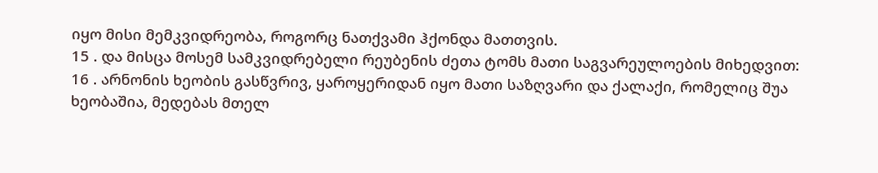იყო მისი მემკვიდრეობა, როგორც ნათქვამი ჰქონდა მათთვის.
15 . და მისცა მოსემ სამკვიდრებელი რეუბენის ძეთა ტომს მათი საგვარეულოების მიხედვით:
16 . არნონის ხეობის გასწვრივ, ყაროყერიდან იყო მათი საზღვარი და ქალაქი, რომელიც შუა ხეობაშია, მედებას მთელ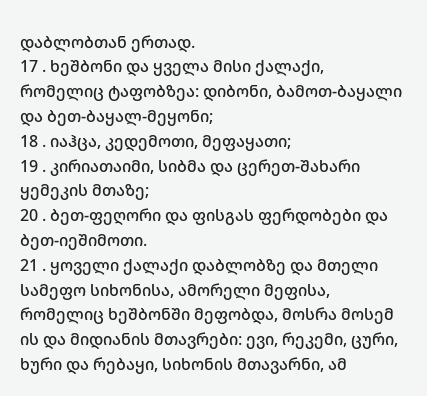დაბლობთან ერთად.
17 . ხეშბონი და ყველა მისი ქალაქი, რომელიც ტაფობზეა: დიბონი, ბამოთ-ბაყალი და ბეთ-ბაყალ-მეყონი;
18 . იაჰცა, კედემოთი, მეფაყათი;
19 . კირიათაიმი, სიბმა და ცერეთ-შახარი ყემეკის მთაზე;
20 . ბეთ-ფეღორი და ფისგას ფერდობები და ბეთ-იეშიმოთი.
21 . ყოველი ქალაქი დაბლობზე და მთელი სამეფო სიხონისა, ამორელი მეფისა, რომელიც ხეშბონში მეფობდა, მოსრა მოსემ ის და მიდიანის მთავრები: ევი, რეკემი, ცური, ხური და რებაყი, სიხონის მთავარნი, ამ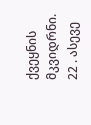ქვეყნის მკვიდრნი.
22 . ასევე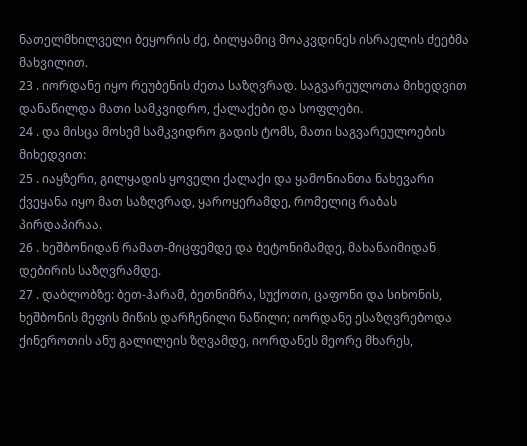ნათელმხილველი ბეყორის ძე, ბილყამიც მოაკვდინეს ისრაელის ძეებმა მახვილით.
23 . იორდანე იყო რეუბენის ძეთა საზღვრად. საგვარეულოთა მიხედვით დანაწილდა მათი სამკვიდრო, ქალაქები და სოფლები.
24 . და მისცა მოსემ სამკვიდრო გადის ტომს, მათი საგვარეულოების მიხედვით:
25 . იაყზერი, გილყადის ყოველი ქალაქი და ყამონიანთა ნახევარი ქვეყანა იყო მათ საზღვრად, ყაროყერამდე, რომელიც რაბას პირდაპირაა.
26 . ხეშბონიდან რამათ-მიცფემდე და ბეტონიმამდე, მახანაიმიდან დებირის საზღვრამდე.
27 . დაბლობზე: ბეთ-ჰარამ, ბეთნიმრა, სუქოთი, ცაფონი და სიხონის, ხეშბონის მეფის მიწის დარჩენილი ნაწილი; იორდანე ესაზღვრებოდა ქინეროთის ანუ გალილეის ზღვამდე, იორდანეს მეორე მხარეს,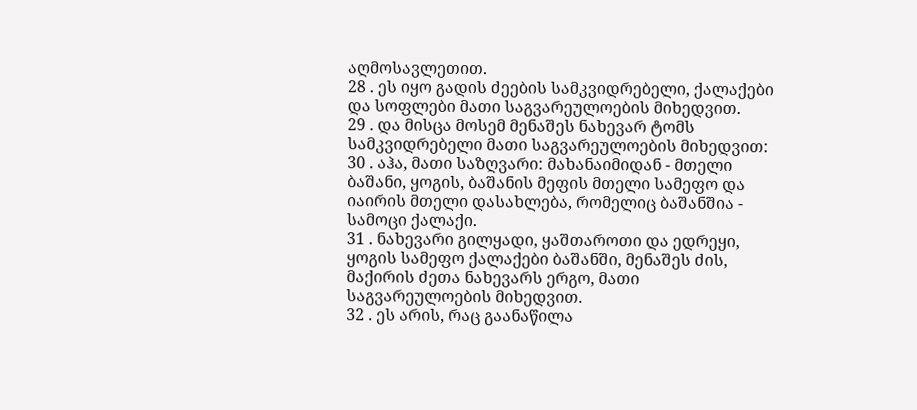აღმოსავლეთით.
28 . ეს იყო გადის ძეების სამკვიდრებელი, ქალაქები და სოფლები მათი საგვარეულოების მიხედვით.
29 . და მისცა მოსემ მენაშეს ნახევარ ტომს სამკვიდრებელი მათი საგვარეულოების მიხედვით:
30 . აჰა, მათი საზღვარი: მახანაიმიდან - მთელი ბაშანი, ყოგის, ბაშანის მეფის მთელი სამეფო და იაირის მთელი დასახლება, რომელიც ბაშანშია - სამოცი ქალაქი.
31 . ნახევარი გილყადი, ყაშთაროთი და ედრეყი, ყოგის სამეფო ქალაქები ბაშანში, მენაშეს ძის, მაქირის ძეთა ნახევარს ერგო, მათი საგვარეულოების მიხედვით.
32 . ეს არის, რაც გაანაწილა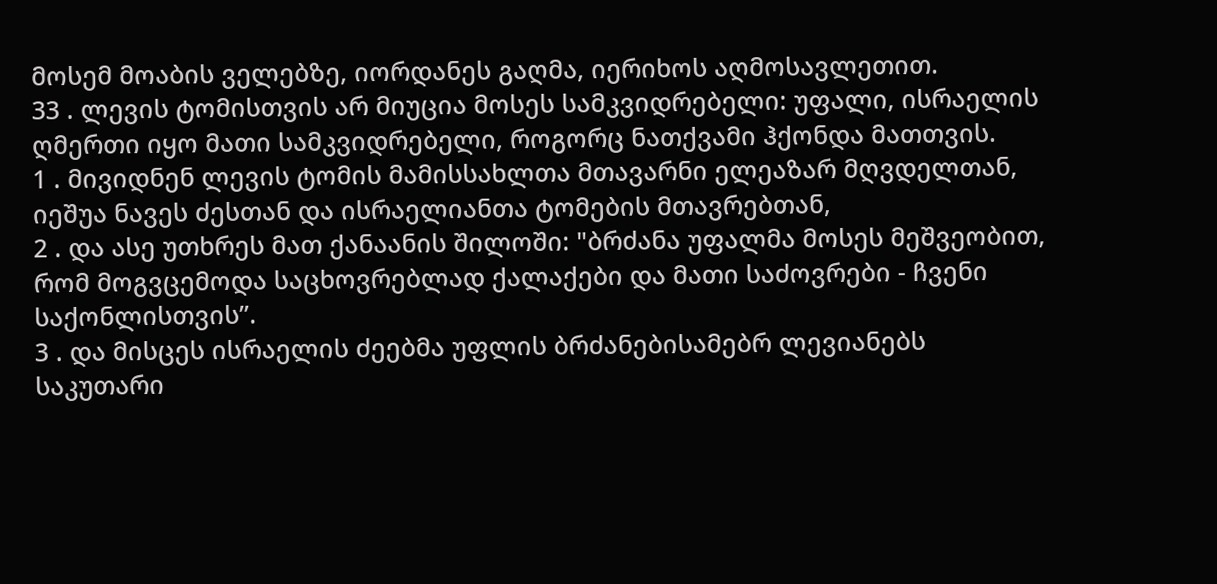მოსემ მოაბის ველებზე, იორდანეს გაღმა, იერიხოს აღმოსავლეთით.
33 . ლევის ტომისთვის არ მიუცია მოსეს სამკვიდრებელი: უფალი, ისრაელის ღმერთი იყო მათი სამკვიდრებელი, როგორც ნათქვამი ჰქონდა მათთვის.
1 . მივიდნენ ლევის ტომის მამისსახლთა მთავარნი ელეაზარ მღვდელთან, იეშუა ნავეს ძესთან და ისრაელიანთა ტომების მთავრებთან,
2 . და ასე უთხრეს მათ ქანაანის შილოში: "ბრძანა უფალმა მოსეს მეშვეობით, რომ მოგვცემოდა საცხოვრებლად ქალაქები და მათი საძოვრები - ჩვენი საქონლისთვის”.
3 . და მისცეს ისრაელის ძეებმა უფლის ბრძანებისამებრ ლევიანებს საკუთარი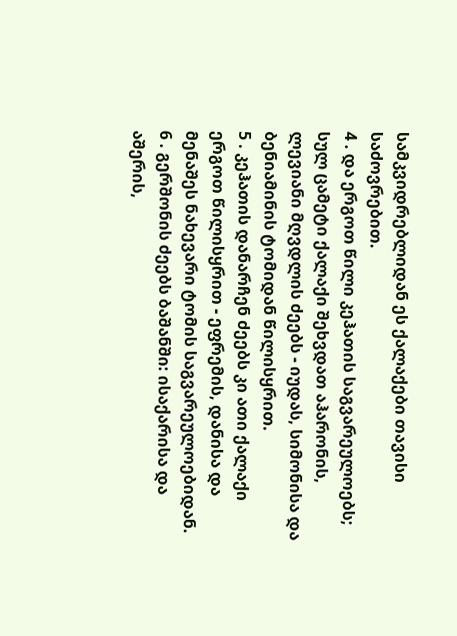სამკვიდრებლიდან ეს ქალაქები თავისი საძოვრებით.
4 . და ერგოთ წილი კეჰათის საგვარეულოებს; სულ ცამეტი ქალაქი შეხვდათ აჰარონის, ლევიანი მღვდლის ძეებს - იუდას, სიმონისა და ბენიამინის ტომიდან წილისყრით.
5 . კეჰათის დანარჩენ ძეებს კი ათი ქალაქი ერგოთ წილისყრით - ეფრემის, დანისა და მენაშეს ნახევარი ტომის საგვარეულოებიდან.
6 . გერშონის ძეებს ბაშანში: ისაქარისა და აშერის,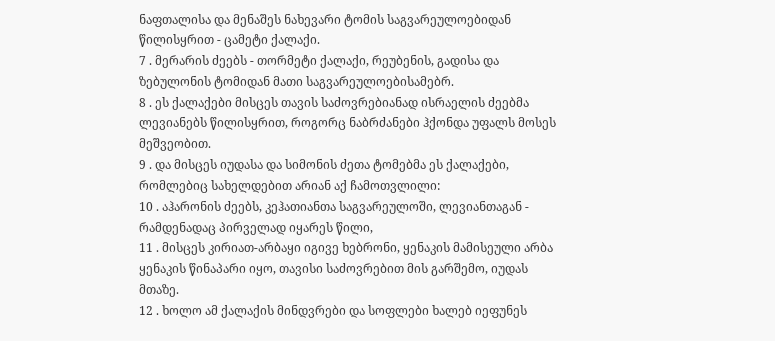ნაფთალისა და მენაშეს ნახევარი ტომის საგვარეულოებიდან წილისყრით - ცამეტი ქალაქი.
7 . მერარის ძეებს - თორმეტი ქალაქი, რეუბენის, გადისა და ზებულონის ტომიდან მათი საგვარეულოებისამებრ.
8 . ეს ქალაქები მისცეს თავის საძოვრებიანად ისრაელის ძეებმა ლევიანებს წილისყრით, როგორც ნაბრძანები ჰქონდა უფალს მოსეს მეშვეობით.
9 . და მისცეს იუდასა და სიმონის ძეთა ტომებმა ეს ქალაქები, რომლებიც სახელდებით არიან აქ ჩამოთვლილი:
10 . აჰარონის ძეებს, კეჰათიანთა საგვარეულოში, ლევიანთაგან - რამდენადაც პირველად იყარეს წილი,
11 . მისცეს კირიათ-არბაყი იგივე ხებრონი, ყენაკის მამისეული არბა ყენაკის წინაპარი იყო, თავისი საძოვრებით მის გარშემო, იუდას მთაზე.
12 . ხოლო ამ ქალაქის მინდვრები და სოფლები ხალებ იეფუნეს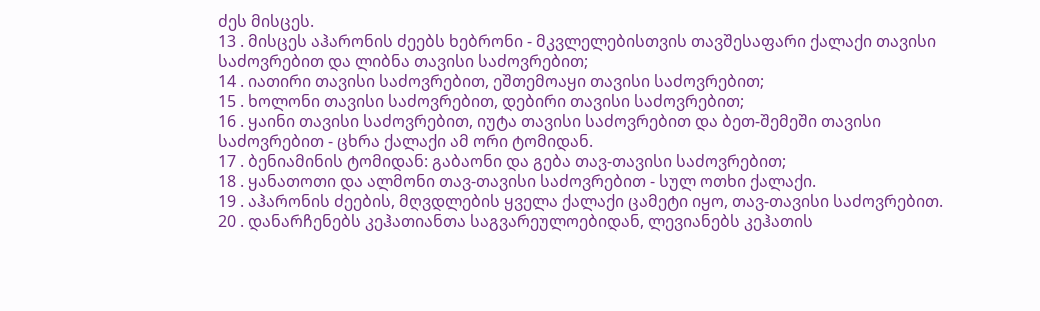ძეს მისცეს.
13 . მისცეს აჰარონის ძეებს ხებრონი - მკვლელებისთვის თავშესაფარი ქალაქი თავისი საძოვრებით და ლიბნა თავისი საძოვრებით;
14 . იათირი თავისი საძოვრებით, ეშთემოაყი თავისი საძოვრებით;
15 . ხოლონი თავისი საძოვრებით, დებირი თავისი საძოვრებით;
16 . ყაინი თავისი საძოვრებით, იუტა თავისი საძოვრებით და ბეთ-შემეში თავისი საძოვრებით - ცხრა ქალაქი ამ ორი ტომიდან.
17 . ბენიამინის ტომიდან: გაბაონი და გება თავ-თავისი საძოვრებით;
18 . ყანათოთი და ალმონი თავ-თავისი საძოვრებით - სულ ოთხი ქალაქი.
19 . აჰარონის ძეების, მღვდლების ყველა ქალაქი ცამეტი იყო, თავ-თავისი საძოვრებით.
20 . დანარჩენებს კეჰათიანთა საგვარეულოებიდან, ლევიანებს კეჰათის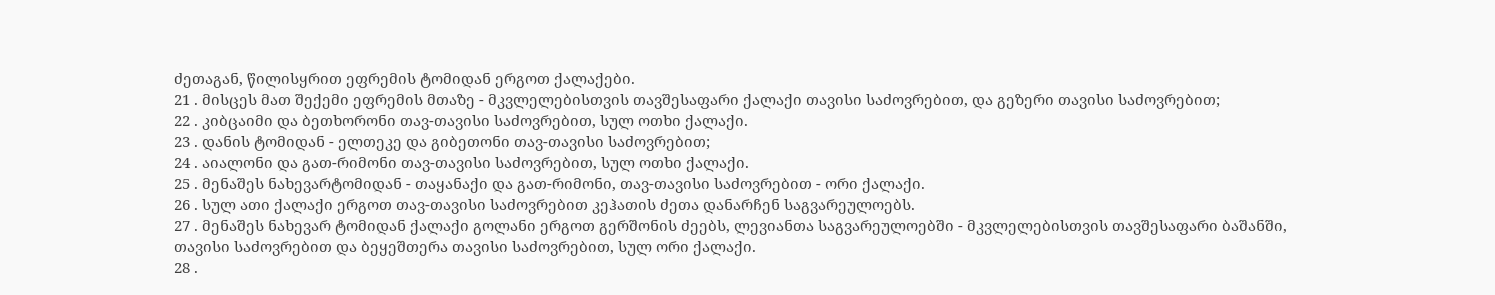ძეთაგან, წილისყრით ეფრემის ტომიდან ერგოთ ქალაქები.
21 . მისცეს მათ შექემი ეფრემის მთაზე - მკვლელებისთვის თავშესაფარი ქალაქი თავისი საძოვრებით, და გეზერი თავისი საძოვრებით;
22 . კიბცაიმი და ბეთხორონი თავ-თავისი საძოვრებით, სულ ოთხი ქალაქი.
23 . დანის ტომიდან - ელთეკე და გიბეთონი თავ-თავისი საძოვრებით;
24 . აიალონი და გათ-რიმონი თავ-თავისი საძოვრებით, სულ ოთხი ქალაქი.
25 . მენაშეს ნახევარტომიდან - თაყანაქი და გათ-რიმონი, თავ-თავისი საძოვრებით - ორი ქალაქი.
26 . სულ ათი ქალაქი ერგოთ თავ-თავისი საძოვრებით კეჰათის ძეთა დანარჩენ საგვარეულოებს.
27 . მენაშეს ნახევარ ტომიდან ქალაქი გოლანი ერგოთ გერშონის ძეებს, ლევიანთა საგვარეულოებში - მკვლელებისთვის თავშესაფარი ბაშანში, თავისი საძოვრებით და ბეყეშთერა თავისი საძოვრებით, სულ ორი ქალაქი.
28 .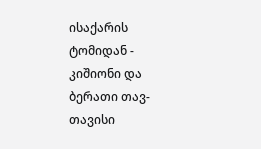ისაქარის ტომიდან - კიშიონი და ბერათი თავ-თავისი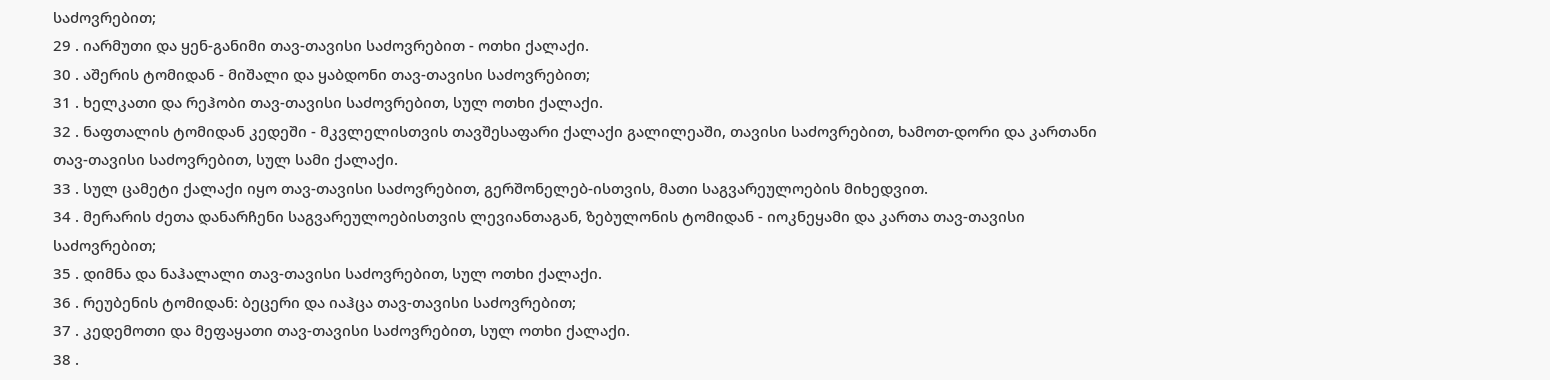საძოვრებით;
29 . იარმუთი და ყენ-განიმი თავ-თავისი საძოვრებით - ოთხი ქალაქი.
30 . აშერის ტომიდან - მიშალი და ყაბდონი თავ-თავისი საძოვრებით;
31 . ხელკათი და რეჰობი თავ-თავისი საძოვრებით, სულ ოთხი ქალაქი.
32 . ნაფთალის ტომიდან კედეში - მკვლელისთვის თავშესაფარი ქალაქი გალილეაში, თავისი საძოვრებით, ხამოთ-დორი და კართანი თავ-თავისი საძოვრებით, სულ სამი ქალაქი.
33 . სულ ცამეტი ქალაქი იყო თავ-თავისი საძოვრებით, გერშონელებ-ისთვის, მათი საგვარეულოების მიხედვით.
34 . მერარის ძეთა დანარჩენი საგვარეულოებისთვის ლევიანთაგან, ზებულონის ტომიდან - იოკნეყამი და კართა თავ-თავისი საძოვრებით;
35 . დიმნა და ნაჰალალი თავ-თავისი საძოვრებით, სულ ოთხი ქალაქი.
36 . რეუბენის ტომიდან: ბეცერი და იაჰცა თავ-თავისი საძოვრებით;
37 . კედემოთი და მეფაყათი თავ-თავისი საძოვრებით, სულ ოთხი ქალაქი.
38 .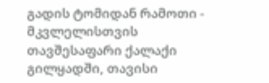გადის ტომიდან რამოთი - მკვლელისთვის თავშესაფარი ქალაქი გილყადში, თავისი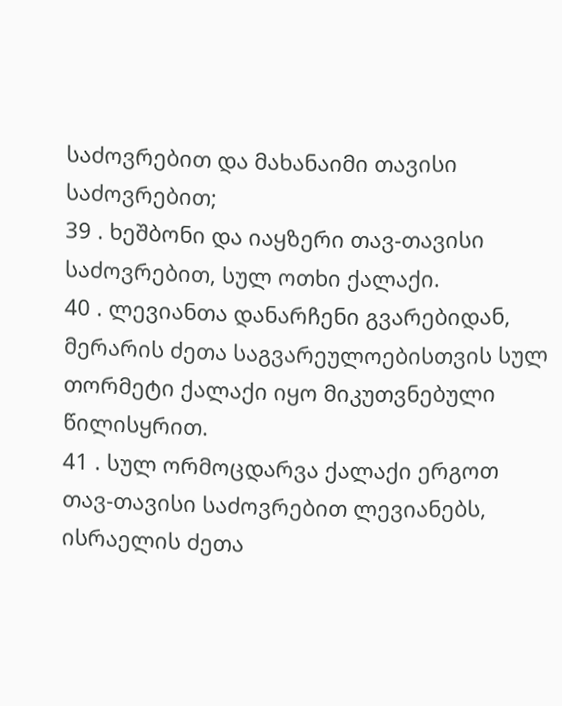საძოვრებით და მახანაიმი თავისი საძოვრებით;
39 . ხეშბონი და იაყზერი თავ-თავისი საძოვრებით, სულ ოთხი ქალაქი.
40 . ლევიანთა დანარჩენი გვარებიდან, მერარის ძეთა საგვარეულოებისთვის სულ თორმეტი ქალაქი იყო მიკუთვნებული წილისყრით.
41 . სულ ორმოცდარვა ქალაქი ერგოთ თავ-თავისი საძოვრებით ლევიანებს, ისრაელის ძეთა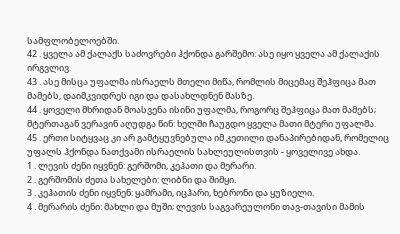სამფლობელოებში.
42 . ყველა ამ ქალაქს საძოვრები ჰქონდა გარშემო: ასე იყო ყველა ამ ქალაქის ირგვლივ.
43 . ასე მისცა უფალმა ისრაელს მთელი მიწა, რომლის მიცემაც შეჰფიცა მათ მამებს, დაიმკვიდრეს იგი და დასახლდნენ მასზე.
44 . ყოველი მხრიდან მოასვენა ისინი უფალმა, როგორც შეჰფიცა მათ მამებს; მტერთაგან ვერავინ აღუდგა წინ: ხელში ჩაუგდო ყველა მათი მტერი უფალმა.
45 . ერთი სიტყვაც კი არ გამტყუვნებულა იმ კეთილი დანაპირებიდან, რომელიც უფალს ჰქონდა ნათქვამი ისრაელის სახლეულისთვის - ყოველივე ახდა.
1 . ლევის ძენი იყვნენ: გერშომი, კეჰათი და მერარი.
2 . გერშომის ძეთა სახელები: ლიბნი და შიმყი.
3 . კეჰათის ძენი იყვნენ: ყამრამი, იცჰარი, ხებრონი და ყუზიელი.
4 . მერარის ძენი: მახლი და მუში; ლევის საგვარეულონი თავ-თავისი მამის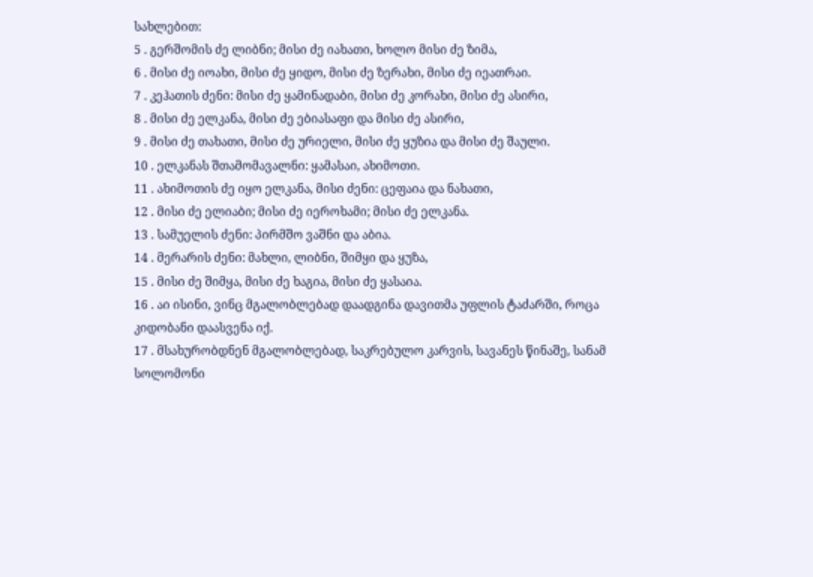სახლებით:
5 . გერშომის ძე ლიბნი; მისი ძე იახათი, ხოლო მისი ძე ზიმა,
6 . მისი ძე იოახი, მისი ძე ყიდო, მისი ძე ზერახი, მისი ძე იეათრაი.
7 . კეჰათის ძენი: მისი ძე ყამინადაბი, მისი ძე კორახი, მისი ძე ასირი,
8 . მისი ძე ელკანა, მისი ძე ებიასაფი და მისი ძე ასირი,
9 . მისი ძე თახათი, მისი ძე ურიელი, მისი ძე ყუზია და მისი ძე შაული.
10 . ელკანას შთამომავალნი: ყამასაი, ახიმოთი.
11 . ახიმოთის ძე იყო ელკანა, მისი ძენი: ცეფაია და ნახათი,
12 . მისი ძე ელიაბი; მისი ძე იეროხამი; მისი ძე ელკანა.
13 . სამუელის ძენი: პირმშო ვაშნი და აბია.
14 . მერარის ძენი: მახლი, ლიბნი, შიმყი და ყუზა,
15 . მისი ძე შიმყა, მისი ძე ხაგია, მისი ძე ყასაია.
16 . აი ისინი, ვინც მგალობლებად დაადგინა დავითმა უფლის ტაძარში, როცა კიდობანი დაასვენა იქ.
17 . მსახურობდნენ მგალობლებად, საკრებულო კარვის, სავანეს წინაშე, სანამ სოლომონი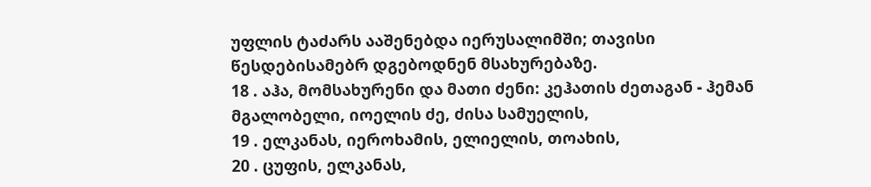უფლის ტაძარს ააშენებდა იერუსალიმში; თავისი წესდებისამებრ დგებოდნენ მსახურებაზე.
18 . აჰა, მომსახურენი და მათი ძენი: კეჰათის ძეთაგან - ჰემან მგალობელი, იოელის ძე, ძისა სამუელის,
19 . ელკანას, იეროხამის, ელიელის, თოახის,
20 . ცუფის, ელკანას,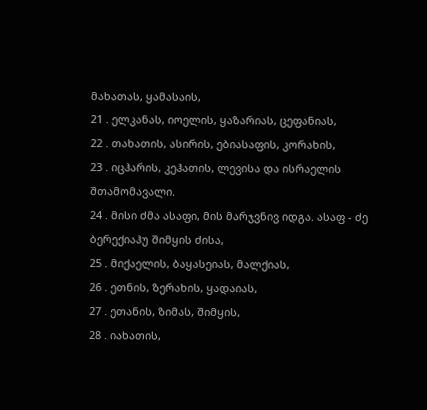მახათას, ყამასაის,
21 . ელკანას, იოელის, ყაზარიას, ცეფანიას,
22 . თახათის, ასირის, ებიასაფის, კორახის,
23 . იცჰარის, კეჰათის, ლევისა და ისრაელის შთამომავალი.
24 . მისი ძმა ასაფი, მის მარჯვნივ იდგა. ასაფ - ძე ბერექიაჰუ შიმყის ძისა,
25 . მიქაელის, ბაყასეიას, მალქიას,
26 . ეთნის, ზერახის, ყადაიას,
27 . ეთანის, ზიმას, შიმყის,
28 . იახათის,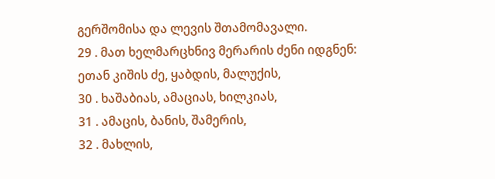გერშომისა და ლევის შთამომავალი.
29 . მათ ხელმარცხნივ მერარის ძენი იდგნენ: ეთან კიშის ძე, ყაბდის, მალუქის,
30 . ხაშაბიას, ამაციას, ხილკიას,
31 . ამაცის, ბანის, შამერის,
32 . მახლის,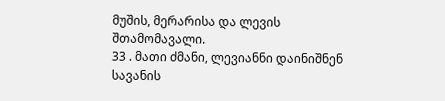მუშის, მერარისა და ლევის შთამომავალი.
33 . მათი ძმანი, ლევიანნი დაინიშნენ სავანის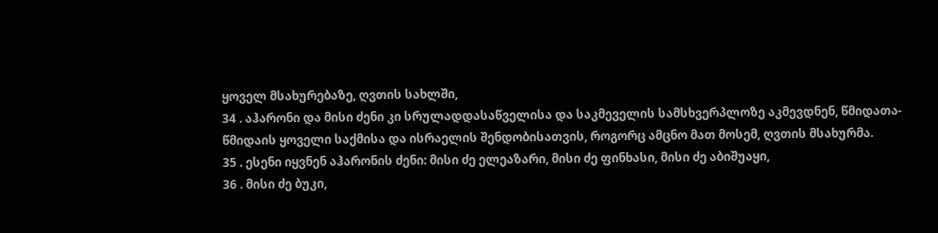ყოველ მსახურებაზე, ღვთის სახლში,
34 . აჰარონი და მისი ძენი კი სრულადდასაწველისა და საკმეველის სამსხვერპლოზე აკმევდნენ, წმიდათა-წმიდაის ყოველი საქმისა და ისრაელის შენდობისათვის, როგორც ამცნო მათ მოსემ, ღვთის მსახურმა.
35 . ესენი იყვნენ აჰარონის ძენი: მისი ძე ელეაზარი, მისი ძე ფინხასი, მისი ძე აბიშუაყი,
36 . მისი ძე ბუკი,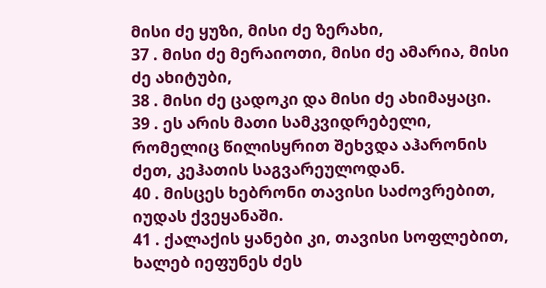მისი ძე ყუზი, მისი ძე ზერახი,
37 . მისი ძე მერაიოთი, მისი ძე ამარია, მისი ძე ახიტუბი,
38 . მისი ძე ცადოკი და მისი ძე ახიმაყაცი.
39 . ეს არის მათი სამკვიდრებელი, რომელიც წილისყრით შეხვდა აჰარონის ძეთ, კეჰათის საგვარეულოდან.
40 . მისცეს ხებრონი თავისი საძოვრებით, იუდას ქვეყანაში.
41 . ქალაქის ყანები კი, თავისი სოფლებით, ხალებ იეფუნეს ძეს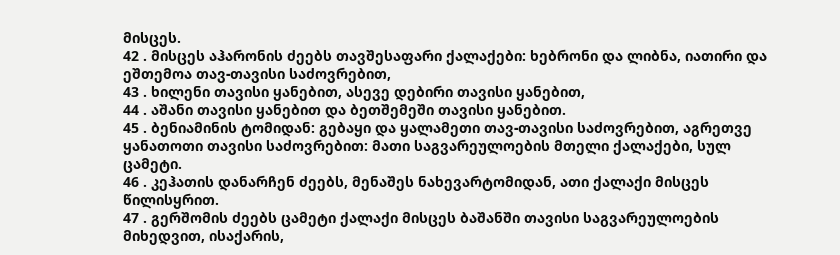მისცეს.
42 . მისცეს აჰარონის ძეებს თავშესაფარი ქალაქები: ხებრონი და ლიბნა, იათირი და ეშთემოა თავ-თავისი საძოვრებით,
43 . ხილენი თავისი ყანებით, ასევე დებირი თავისი ყანებით,
44 . აშანი თავისი ყანებით და ბეთშემეში თავისი ყანებით.
45 . ბენიამინის ტომიდან: გებაყი და ყალამეთი თავ-თავისი საძოვრებით, აგრეთვე ყანათოთი თავისი საძოვრებით: მათი საგვარეულოების მთელი ქალაქები, სულ ცამეტი.
46 . კეჰათის დანარჩენ ძეებს, მენაშეს ნახევარტომიდან, ათი ქალაქი მისცეს წილისყრით.
47 . გერშომის ძეებს ცამეტი ქალაქი მისცეს ბაშანში თავისი საგვარეულოების მიხედვით, ისაქარის,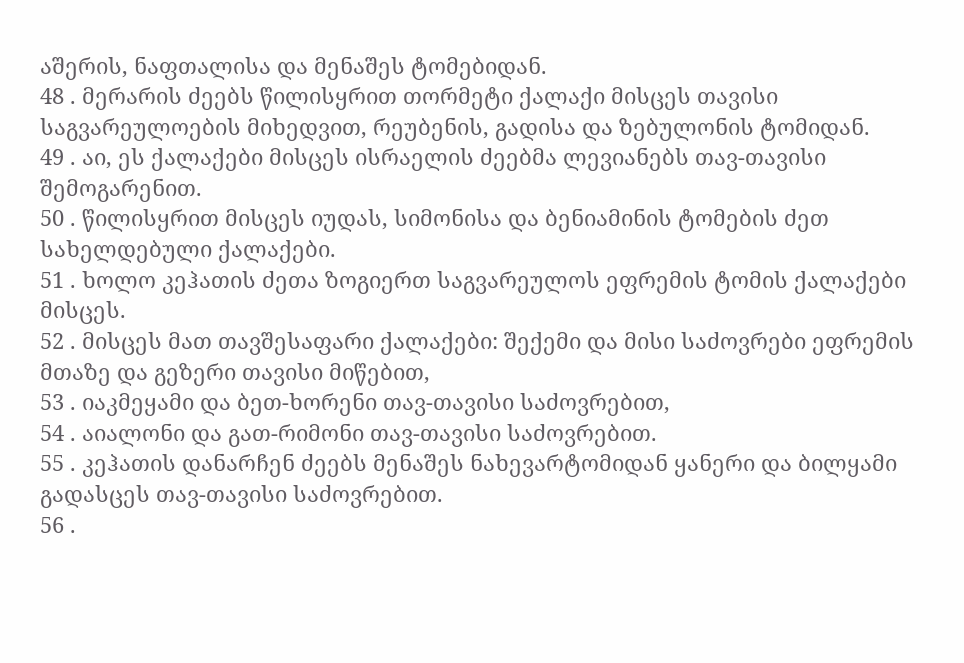აშერის, ნაფთალისა და მენაშეს ტომებიდან.
48 . მერარის ძეებს წილისყრით თორმეტი ქალაქი მისცეს თავისი საგვარეულოების მიხედვით, რეუბენის, გადისა და ზებულონის ტომიდან.
49 . აი, ეს ქალაქები მისცეს ისრაელის ძეებმა ლევიანებს თავ-თავისი შემოგარენით.
50 . წილისყრით მისცეს იუდას, სიმონისა და ბენიამინის ტომების ძეთ სახელდებული ქალაქები.
51 . ხოლო კეჰათის ძეთა ზოგიერთ საგვარეულოს ეფრემის ტომის ქალაქები მისცეს.
52 . მისცეს მათ თავშესაფარი ქალაქები: შექემი და მისი საძოვრები ეფრემის მთაზე და გეზერი თავისი მიწებით,
53 . იაკმეყამი და ბეთ-ხორენი თავ-თავისი საძოვრებით,
54 . აიალონი და გათ-რიმონი თავ-თავისი საძოვრებით.
55 . კეჰათის დანარჩენ ძეებს მენაშეს ნახევარტომიდან ყანერი და ბილყამი გადასცეს თავ-თავისი საძოვრებით.
56 .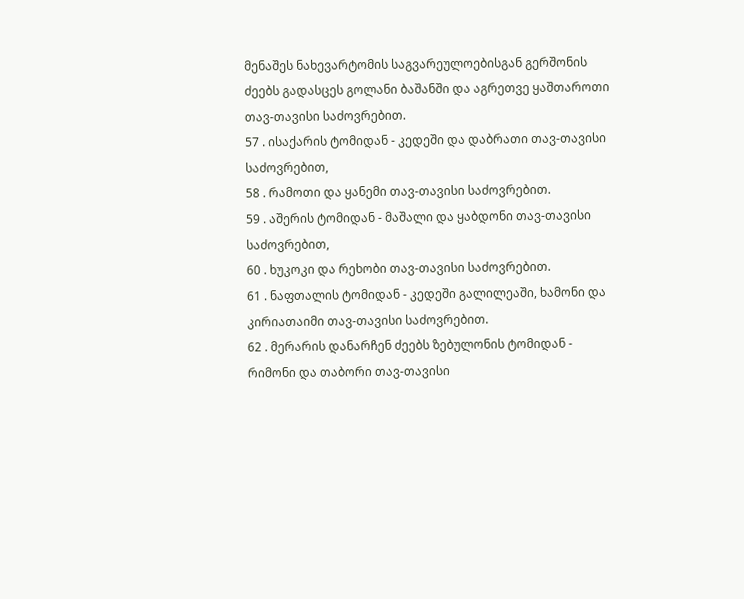მენაშეს ნახევარტომის საგვარეულოებისგან გერშონის ძეებს გადასცეს გოლანი ბაშანში და აგრეთვე ყაშთაროთი თავ-თავისი საძოვრებით.
57 . ისაქარის ტომიდან - კედეში და დაბრათი თავ-თავისი საძოვრებით,
58 . რამოთი და ყანემი თავ-თავისი საძოვრებით.
59 . აშერის ტომიდან - მაშალი და ყაბდონი თავ-თავისი საძოვრებით,
60 . ხუკოკი და რეხობი თავ-თავისი საძოვრებით.
61 . ნაფთალის ტომიდან - კედეში გალილეაში, ხამონი და კირიათაიმი თავ-თავისი საძოვრებით.
62 . მერარის დანარჩენ ძეებს ზებულონის ტომიდან - რიმონი და თაბორი თავ-თავისი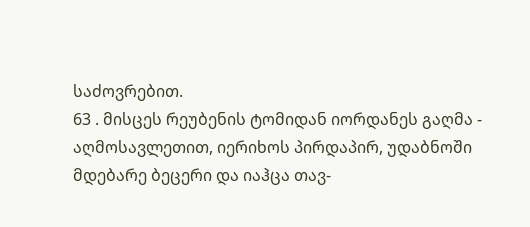საძოვრებით.
63 . მისცეს რეუბენის ტომიდან იორდანეს გაღმა - აღმოსავლეთით, იერიხოს პირდაპირ, უდაბნოში მდებარე ბეცერი და იაჰცა თავ-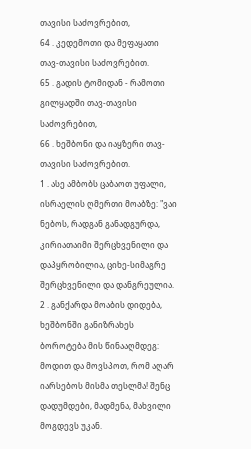თავისი საძოვრებით,
64 . კედემოთი და მეფაყათი თავ-თავისი საძოვრებით.
65 . გადის ტომიდან - რამოთი გილყადში თავ-თავისი საძოვრებით,
66 . ხეშბონი და იაყზერი თავ-თავისი საძოვრებით.
1 . ასე ამბობს ცაბაოთ უფალი, ისრაელის ღმერთი მოაბზე: "ვაი ნებოს, რადგან განადგურდა, კირიათაიმი შერცხვენილი და დაპყრობილია, ციხე-სიმაგრე შერცხვენილი და დანგრეულია.
2 . განქარდა მოაბის დიდება, ხეშბონში განიზრახეს ბოროტება მის წინააღმდეგ: მოდით და მოვსპოთ, რომ აღარ იარსებოს მისმა თესლმა! შენც დადუმდები, მადმენა, მახვილი მოგდევს უკან.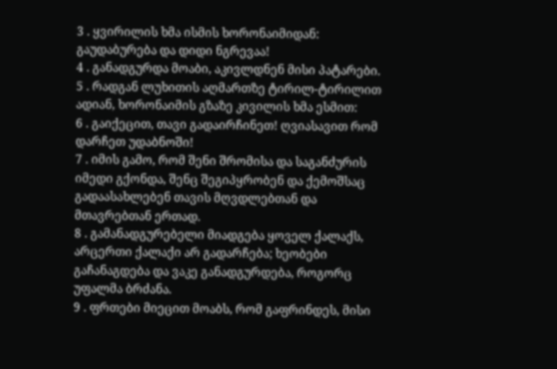3 . ყვირილის ხმა ისმის ხორონაიმიდან: გაუდაბურება და დიდი ნგრევაა!
4 . განადგურდა მოაბი, აკივლდნენ მისი პატარები.
5 . რადგან ლუხითის აღმართზე ტირილ-ტირილით ადიან, ხორონაიმის გზაზე კივილის ხმა ესმით:
6 . გაიქეცით, თავი გადაირჩინეთ! ღვიასავით რომ დარჩეთ უდაბნოში!
7 . იმის გამო, რომ შენი შრომისა და საგანძურის იმედი გქონდა, შენც შეგიპყრობენ და ქემოშსაც გადაასახლებენ თავის მღვდლებთან და მთავრებთან ერთად.
8 . გამანადგურებელი მიადგება ყოველ ქალაქს, არცერთი ქალაქი არ გადარჩება; ხეობები გაჩანაგდება და ვაკე განადგურდება, როგორც უფალმა ბრძანა.
9 . ფრთები მიეცით მოაბს, რომ გაფრინდეს, მისი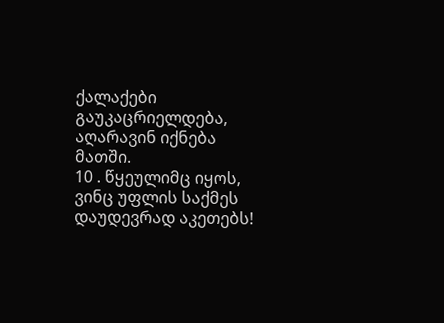ქალაქები გაუკაცრიელდება, აღარავინ იქნება მათში.
10 . წყეულიმც იყოს, ვინც უფლის საქმეს დაუდევრად აკეთებს!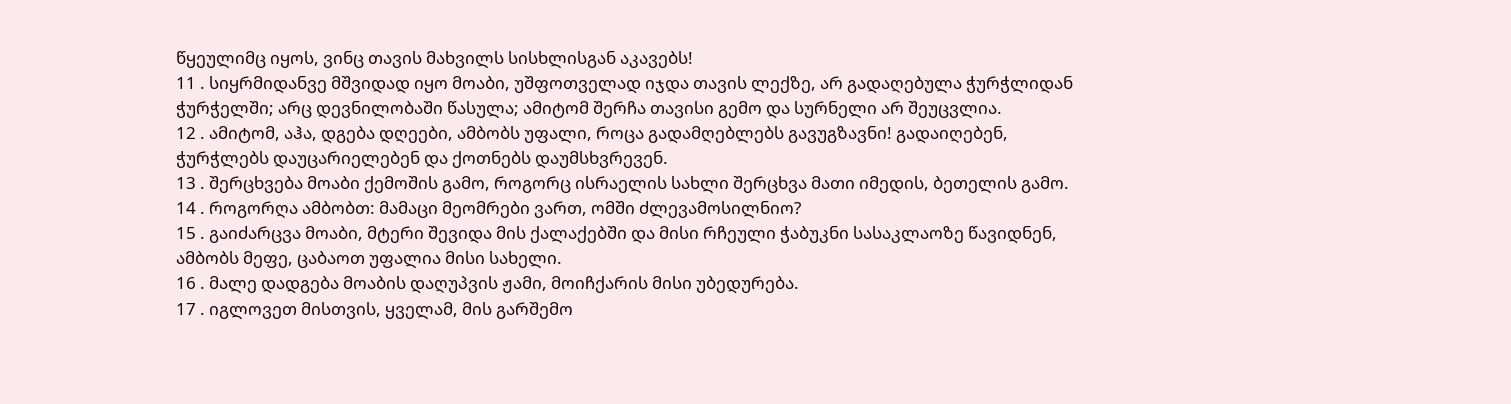წყეულიმც იყოს, ვინც თავის მახვილს სისხლისგან აკავებს!
11 . სიყრმიდანვე მშვიდად იყო მოაბი, უშფოთველად იჯდა თავის ლექზე, არ გადაღებულა ჭურჭლიდან ჭურჭელში; არც დევნილობაში წასულა; ამიტომ შერჩა თავისი გემო და სურნელი არ შეუცვლია.
12 . ამიტომ, აჰა, დგება დღეები, ამბობს უფალი, როცა გადამღებლებს გავუგზავნი! გადაიღებენ, ჭურჭლებს დაუცარიელებენ და ქოთნებს დაუმსხვრევენ.
13 . შერცხვება მოაბი ქემოშის გამო, როგორც ისრაელის სახლი შერცხვა მათი იმედის, ბეთელის გამო.
14 . როგორღა ამბობთ: მამაცი მეომრები ვართ, ომში ძლევამოსილნიო?
15 . გაიძარცვა მოაბი, მტერი შევიდა მის ქალაქებში და მისი რჩეული ჭაბუკნი სასაკლაოზე წავიდნენ, ამბობს მეფე, ცაბაოთ უფალია მისი სახელი.
16 . მალე დადგება მოაბის დაღუპვის ჟამი, მოიჩქარის მისი უბედურება.
17 . იგლოვეთ მისთვის, ყველამ, მის გარშემო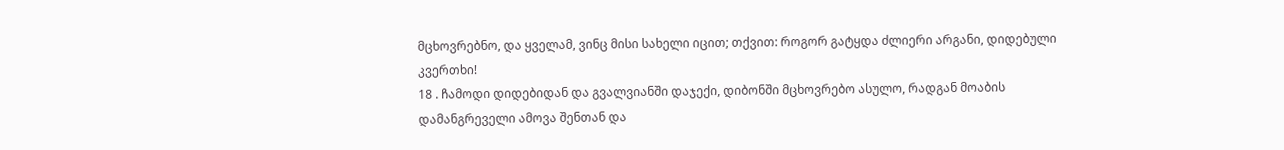მცხოვრებნო, და ყველამ, ვინც მისი სახელი იცით; თქვით: როგორ გატყდა ძლიერი არგანი, დიდებული კვერთხი!
18 . ჩამოდი დიდებიდან და გვალვიანში დაჯექი, დიბონში მცხოვრებო ასულო, რადგან მოაბის დამანგრეველი ამოვა შენთან და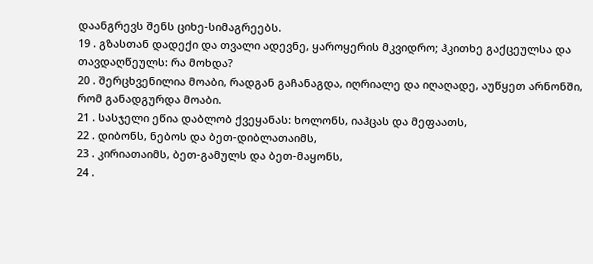დაანგრევს შენს ციხე-სიმაგრეებს.
19 . გზასთან დადექი და თვალი ადევნე, ყაროყერის მკვიდრო; ჰკითხე გაქცეულსა და თავდაღწეულს: რა მოხდა?
20 . შერცხვენილია მოაბი, რადგან გაჩანაგდა, იღრიალე და იღაღადე, აუწყეთ არნონში, რომ განადგურდა მოაბი.
21 . სასჯელი ეწია დაბლობ ქვეყანას: ხოლონს, იაჰცას და მეფაათს,
22 . დიბონს, ნებოს და ბეთ-დიბლათაიმს,
23 . კირიათაიმს, ბეთ-გამულს და ბეთ-მაყონს,
24 .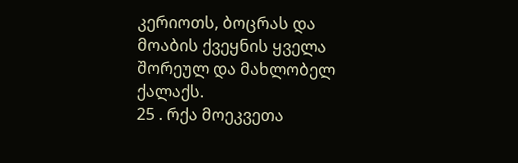კერიოთს, ბოცრას და მოაბის ქვეყნის ყველა შორეულ და მახლობელ ქალაქს.
25 . რქა მოეკვეთა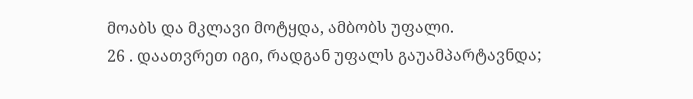მოაბს და მკლავი მოტყდა, ამბობს უფალი.
26 . დაათვრეთ იგი, რადგან უფალს გაუამპარტავნდა;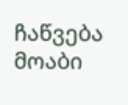ჩაწვება მოაბი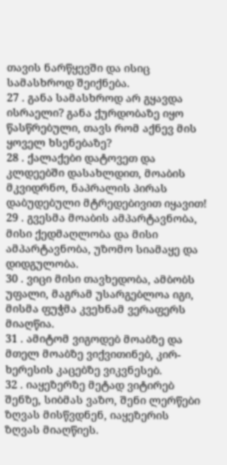თავის ნარწყევში და ისიც სამასხროდ შეიქნება.
27 . განა სამასხროდ არ გყავდა ისრაელი? განა ქურდობაზე იყო წასწრებული, თავს რომ აქნევ მის ყოველ ხსენებაზე?
28 . ქალაქები დატოვეთ და კლდეებში დასახლდით, მოაბის მკვიდრნო, ნაპრალის პირას დაბუდებული მტრედებივით იყავით!
29 . გვესმა მოაბის ამპარტავნობა, მისი ქედმაღლობა და მისი ამპარტავნობა, უზომო სიამაყე და დიდგულობა.
30 . ვიცი მისი თავხედობა, ამბობს უფალი, მაგრამ უსარგებლოა იგი, მისმა ფუჭმა კვეხნამ ვერაფერს მიაღწია.
31 . ამიტომ ვიგოდებ მოაბზე და მთელ მოაბზე ვიქვითინებ, კირ-ხერესის კაცებზე ვიკვნესებ.
32 . იაყეზერზე მეტად ვიტირებ შენზე, სიბმას ვაზო, შენი ლერწები ზღვას მისწვდნენ, იაყეზერის ზღვას მიაღწიეს.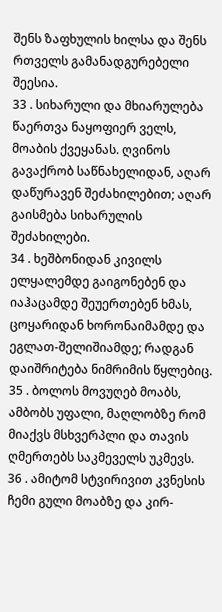შენს ზაფხულის ხილსა და შენს რთველს გამანადგურებელი შეესია.
33 . სიხარული და მხიარულება წაერთვა ნაყოფიერ ველს, მოაბის ქვეყანას. ღვინოს გავაქრობ საწნახელიდან, აღარ დაწურავენ შეძახილებით; აღარ გაისმება სიხარულის შეძახილები.
34 . ხეშბონიდან კივილს ელყალემდე გაიგონებენ და იაჰაცამდე შეუერთებენ ხმას, ცოყარიდან ხორონაიმამდე და ეგლათ-შელიშიამდე; რადგან დაიშრიტება ნიმრიმის წყლებიც.
35 . ბოლოს მოვუღებ მოაბს, ამბობს უფალი, მაღლობზე რომ მიაქვს მსხვერპლი და თავის ღმერთებს საკმეველს უკმევს.
36 . ამიტომ სტვირივით კვნესის ჩემი გული მოაბზე და კირ-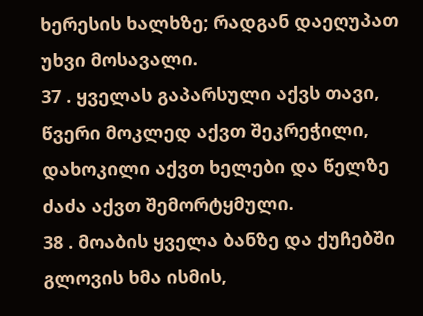ხერესის ხალხზე; რადგან დაეღუპათ უხვი მოსავალი.
37 . ყველას გაპარსული აქვს თავი, წვერი მოკლედ აქვთ შეკრეჭილი, დახოკილი აქვთ ხელები და წელზე ძაძა აქვთ შემორტყმული.
38 . მოაბის ყველა ბანზე და ქუჩებში გლოვის ხმა ისმის,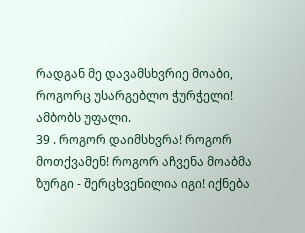რადგან მე დავამსხვრიე მოაბი, როგორც უსარგებლო ჭურჭელი! ამბობს უფალი.
39 . როგორ დაიმსხვრა! როგორ მოთქვამენ! როგორ აჩვენა მოაბმა ზურგი - შერცხვენილია იგი! იქნება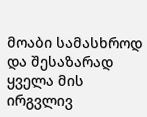მოაბი სამასხროდ და შესაზარად ყველა მის ირგვლივ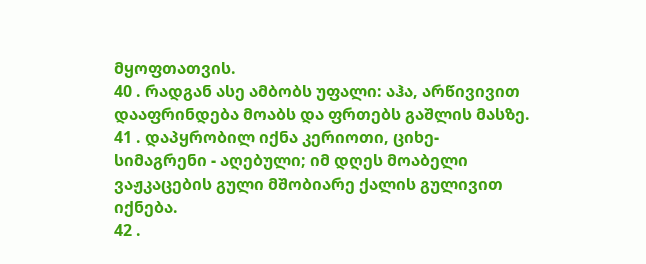მყოფთათვის.
40 . რადგან ასე ამბობს უფალი: აჰა, არწივივით დააფრინდება მოაბს და ფრთებს გაშლის მასზე.
41 . დაპყრობილ იქნა კერიოთი, ციხე-სიმაგრენი - აღებული; იმ დღეს მოაბელი ვაჟკაცების გული მშობიარე ქალის გულივით იქნება.
42 .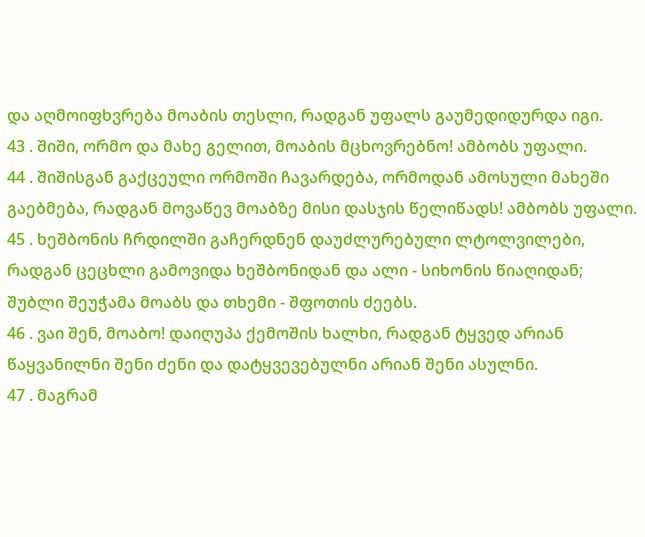და აღმოიფხვრება მოაბის თესლი, რადგან უფალს გაუმედიდურდა იგი.
43 . შიში, ორმო და მახე გელით, მოაბის მცხოვრებნო! ამბობს უფალი.
44 . შიშისგან გაქცეული ორმოში ჩავარდება, ორმოდან ამოსული მახეში გაებმება, რადგან მოვაწევ მოაბზე მისი დასჯის წელიწადს! ამბობს უფალი.
45 . ხეშბონის ჩრდილში გაჩერდნენ დაუძლურებული ლტოლვილები, რადგან ცეცხლი გამოვიდა ხეშბონიდან და ალი - სიხონის წიაღიდან; შუბლი შეუჭამა მოაბს და თხემი - შფოთის ძეებს.
46 . ვაი შენ, მოაბო! დაიღუპა ქემოშის ხალხი, რადგან ტყვედ არიან წაყვანილნი შენი ძენი და დატყვევებულნი არიან შენი ასულნი.
47 . მაგრამ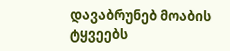დავაბრუნებ მოაბის ტყვეებს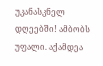უკანასკნელ დღეებში! ამბობს უფალი. აქამდეა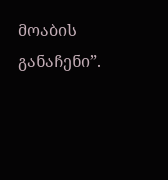მოაბის განაჩენი”.